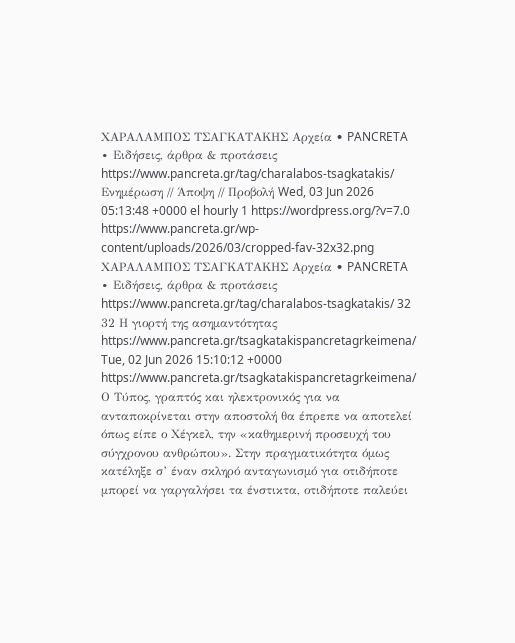ΧΑΡΑΛΑΜΠΟΣ ΤΣΑΓΚΑΤΑΚΗΣ Αρχεία • PANCRETA ∙ Ειδήσεις, άρθρα & προτάσεις https://www.pancreta.gr/tag/charalabos-tsagkatakis/ Ενημέρωση // Άποψη // Προβολή Wed, 03 Jun 2026 05:13:48 +0000 el hourly 1 https://wordpress.org/?v=7.0 https://www.pancreta.gr/wp-content/uploads/2026/03/cropped-fav-32x32.png ΧΑΡΑΛΑΜΠΟΣ ΤΣΑΓΚΑΤΑΚΗΣ Αρχεία • PANCRETA ∙ Ειδήσεις, άρθρα & προτάσεις https://www.pancreta.gr/tag/charalabos-tsagkatakis/ 32 32 Η γιορτή της ασημαντότητας https://www.pancreta.gr/tsagkatakispancretagrkeimena/ Tue, 02 Jun 2026 15:10:12 +0000 https://www.pancreta.gr/tsagkatakispancretagrkeimena/ Ο Τύπος, γραπτός και ηλεκτρονικός για να ανταποκρίνεται στην αποστολή θα έπρεπε να αποτελεί όπως είπε ο Χέγκελ, την «καθημερινή προσευχή του σύγχρονου ανθρώπου». Στην πραγματικότητα όμως κατέληξε σ’ έναν σκληρό ανταγωνισμό για οτιδήποτε μπορεί να γαργαλήσει τα ένστικτα, οτιδήποτε παλεύει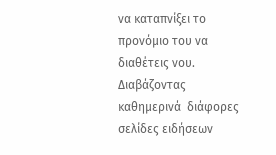να καταπνίξει το προνόμιο του να διαθέτεις νου. Διαβάζοντας  καθημερινά  διάφορες σελίδες ειδήσεων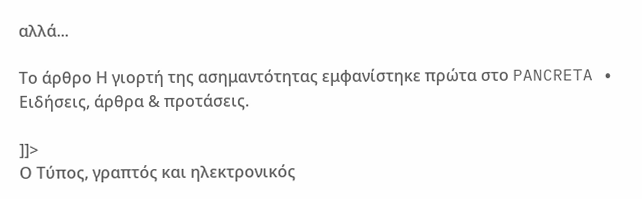αλλά...

Το άρθρο Η γιορτή της ασημαντότητας εμφανίστηκε πρώτα στο PANCRETA ∙ Ειδήσεις, άρθρα & προτάσεις.

]]>
Ο Τύπος, γραπτός και ηλεκτρονικός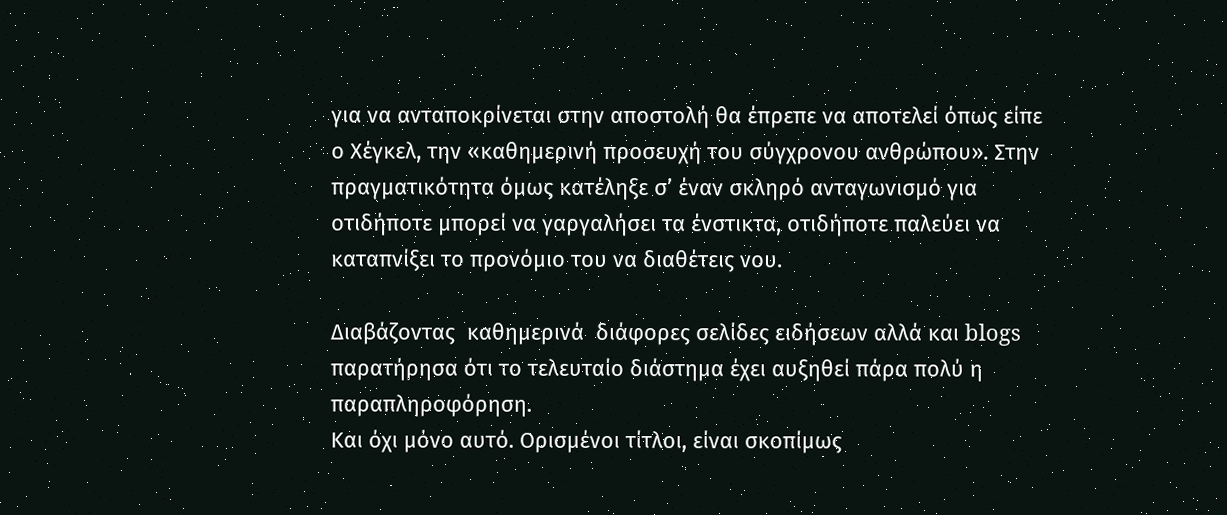για να ανταποκρίνεται στην αποστολή θα έπρεπε να αποτελεί όπως είπε ο Χέγκελ, την «καθημερινή προσευχή του σύγχρονου ανθρώπου». Στην πραγματικότητα όμως κατέληξε σ’ έναν σκληρό ανταγωνισμό για οτιδήποτε μπορεί να γαργαλήσει τα ένστικτα, οτιδήποτε παλεύει να καταπνίξει το προνόμιο του να διαθέτεις νου.

Διαβάζοντας  καθημερινά  διάφορες σελίδες ειδήσεων αλλά και blogs παρατήρησα ότι το τελευταίο διάστημα έχει αυξηθεί πάρα πολύ η παραπληροφόρηση.
Και όχι μόνο αυτό. Ορισμένοι τίτλοι, είναι σκοπίμως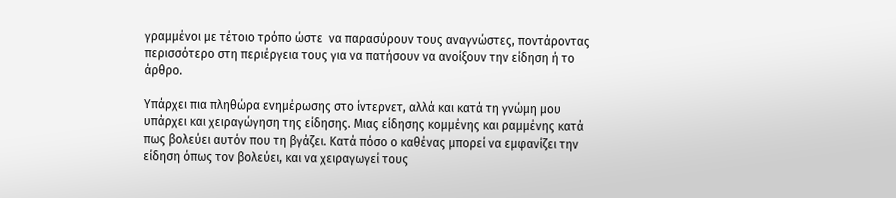γραμμένοι με τέτοιο τρόπο ώστε  να παρασύρουν τους αναγνώστες, ποντάροντας περισσότερο στη περιέργεια τους για να πατήσουν να ανοίξουν την είδηση ή το άρθρο.

Υπάρχει πια πληθώρα ενημέρωσης στο ίντερνετ, αλλά και κατά τη γνώμη μου υπάρχει και χειραγώγηση της είδησης. Μιας είδησης κομμένης και ραμμένης κατά πως βολεύει αυτόν που τη βγάζει. Κατά πόσο ο καθένας μπορεί να εμφανίζει την είδηση όπως τον βολεύει, και να χειραγωγεί τους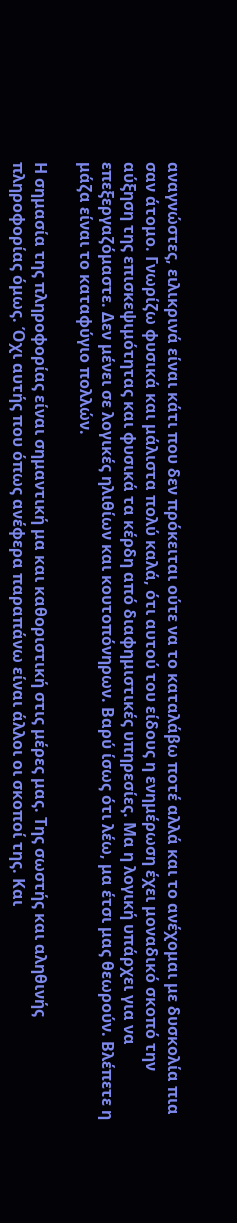αναγνώστες, ειλικρινά είναι κάτι που δεν πρόκειται ούτε να το καταλάβω ποτέ αλλά και το ανέχομαι με δυσκολία πια σαν άτομο. Γνωρίζω φυσικά και μάλιστα πολύ καλά, ότι αυτού του είδους η ενημέρωση έχει μοναδικό σκοπό την αύξηση της επισκεψιμότητας και φυσικά τα κέρδη από διαφημιστικές υπηρεσίες. Μα η λογική υπάρχει για να επεξεργαζόμαστε. Δεν μένει σε λογικές ηλιθίων και κουτοπόνηρων. Βαρύ ίσως ότι λέω, μα έτσι μας θεωρούν. Βλέπετε η μάζα είναι το καταφύγιο πολλών.

Η σημασία της πληροφορίας είναι σημαντική μα και καθοριστική στις μέρες μας. Της σωστής και αληθινής πληροφορίας όμως. Όχι αυτής που όπως ανέφερα παραπάνω είναι άλλοι οι σκοποί της. Και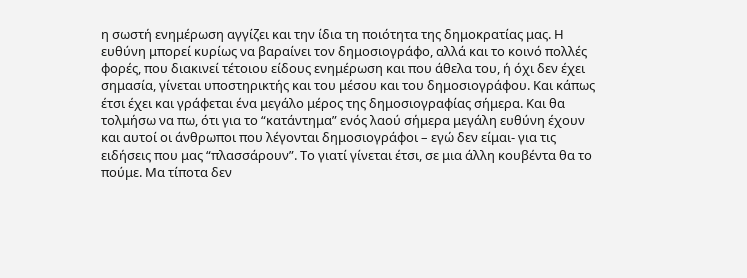η σωστή ενημέρωση αγγίζει και την ίδια τη ποιότητα της δημοκρατίας μας. Η ευθύνη μπορεί κυρίως να βαραίνει τον δημοσιογράφο, αλλά και το κοινό πολλές φορές, που διακινεί τέτοιου είδους ενημέρωση και που άθελα του, ή όχι δεν έχει σημασία, γίνεται υποστηρικτής και του μέσου και του δημοσιογράφου. Και κάπως έτσι έχει και γράφεται ένα μεγάλο μέρος της δημοσιογραφίας σήμερα. Και θα τολμήσω να πω, ότι για το “κατάντημα” ενός λαού σήμερα μεγάλη ευθύνη έχουν και αυτοί οι άνθρωποι που λέγονται δημοσιογράφοι – εγώ δεν είμαι- για τις ειδήσεις που μας “πλασσάρουν”. Το γιατί γίνεται έτσι, σε μια άλλη κουβέντα θα το πούμε. Μα τίποτα δεν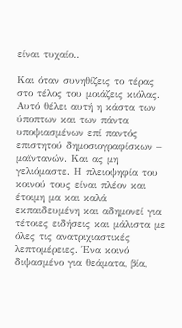είναι τυχαίο..

Και όταν συνηθίζεις το τέρας στο τέλος του μοιάζεις κιόλας. Αυτό θέλει αυτή η κάστα των ύποπτων και των πάντα υποψιασμένων επί παντός επιστητού δημοσιογραφίσκων – μαϊντανών. Και ας μη γελιόμαστε. Η πλειοψηφία του κοινού τους είναι πλέον και έτοιμη μα και καλά εκπαιδευμένη και αδημονεί για τέτοιες ειδήσεις και μάλιστα με όλες τις ανατριχιαστικές λεπτομέρειες. Ένα κοινό διψασμένο για θεάματα, βία,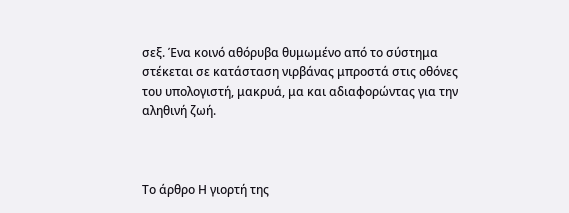σεξ. Ένα κοινό αθόρυβα θυμωμένο από το σύστημα στέκεται σε κατάσταση νιρβάνας μπροστά στις οθόνες του υπολογιστή, μακρυά, μα και αδιαφορώντας για την αληθινή ζωή.



Το άρθρο Η γιορτή της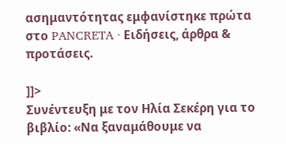ασημαντότητας εμφανίστηκε πρώτα στο PANCRETA ∙ Ειδήσεις, άρθρα & προτάσεις.

]]>
Συνέντευξη με τον Ηλία Σεκέρη για το βιβλίο: «Να ξαναμάθουμε να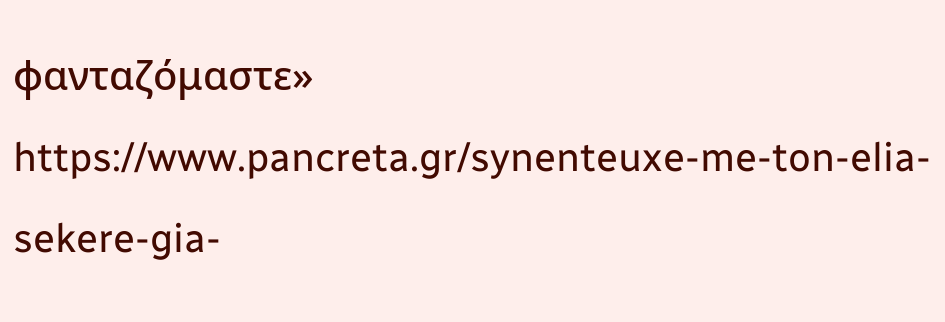φανταζόμαστε» https://www.pancreta.gr/synenteuxe-me-ton-elia-sekere-gia-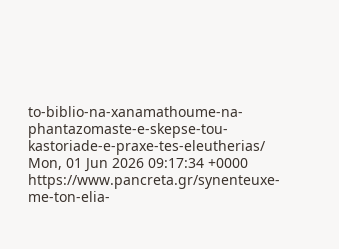to-biblio-na-xanamathoume-na-phantazomaste-e-skepse-tou-kastoriade-e-praxe-tes-eleutherias/ Mon, 01 Jun 2026 09:17:34 +0000 https://www.pancreta.gr/synenteuxe-me-ton-elia-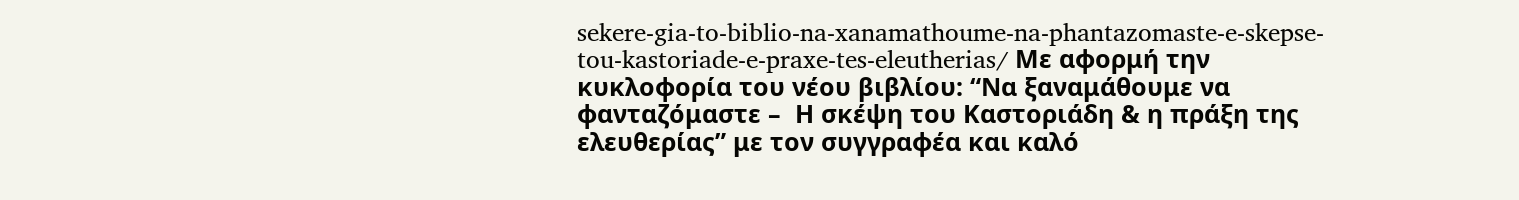sekere-gia-to-biblio-na-xanamathoume-na-phantazomaste-e-skepse-tou-kastoriade-e-praxe-tes-eleutherias/ Με αφορμή την κυκλοφορία του νέου βιβλίου: “Να ξαναμάθουμε να φανταζόμαστε –  Η σκέψη του Καστοριάδη & η πράξη της ελευθερίας” με τον συγγραφέα και καλό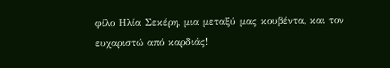φίλο Ηλία Σεκέρη, μια μεταξύ μας κουβέντα, και τον ευχαριστώ από καρδιάς!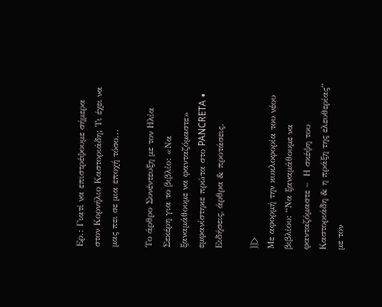Ερ.: Γιατί να επιστρέψουμε σήμερα στον Κορνήλιο Καστοριάδη; Τι έχει να μας πει σε μια εποχή τόσο...

Το άρθρο Συνέντευξη με τον Ηλία Σεκέρη για το βιβλίο: «Να ξαναμάθουμε να φανταζόμαστε» εμφανίστηκε πρώτα στο PANCRETA ∙ Ειδήσεις, άρθρα & προτάσεις.

]]>
Με αφορμή την κυκλοφορία του νέου βιβλίου: “Να ξαναμάθουμε να φανταζόμαστε –  Η σκέψη του Καστοριάδη & η πράξη της ελευθερίας” με τον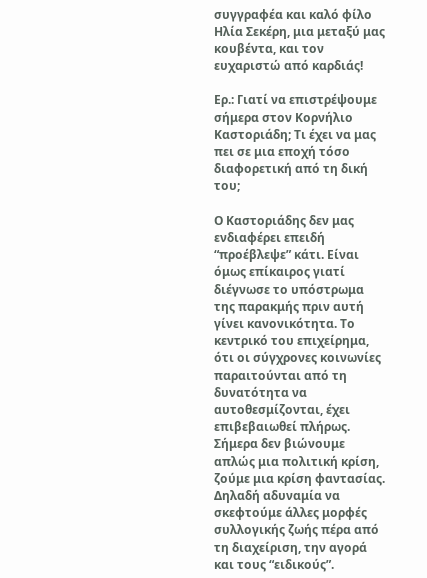συγγραφέα και καλό φίλο Ηλία Σεκέρη, μια μεταξύ μας κουβέντα, και τον ευχαριστώ από καρδιάς!

Ερ.: Γιατί να επιστρέψουμε σήμερα στον Κορνήλιο Καστοριάδη; Τι έχει να μας πει σε μια εποχή τόσο διαφορετική από τη δική του;

Ο Καστοριάδης δεν μας ενδιαφέρει επειδή “προέβλεψε” κάτι. Είναι όμως επίκαιρος γιατί διέγνωσε το υπόστρωμα της παρακμής πριν αυτή γίνει κανονικότητα. Το κεντρικό του επιχείρημα, ότι οι σύγχρονες κοινωνίες παραιτούνται από τη δυνατότητα να αυτοθεσμίζονται, έχει επιβεβαιωθεί πλήρως. Σήμερα δεν βιώνουμε απλώς μια πολιτική κρίση, ζούμε μια κρίση φαντασίας. Δηλαδή αδυναμία να σκεφτούμε άλλες μορφές συλλογικής ζωής πέρα από τη διαχείριση, την αγορά και τους “ειδικούς”.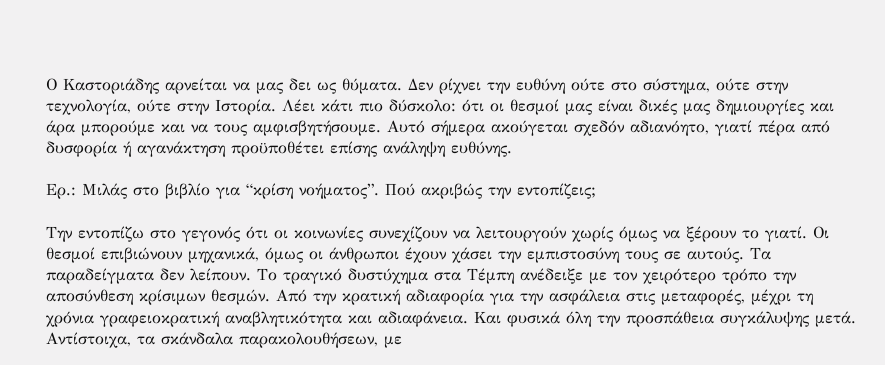Ο Καστοριάδης αρνείται να μας δει ως θύματα. Δεν ρίχνει την ευθύνη ούτε στο σύστημα, ούτε στην τεχνολογία, ούτε στην Ιστορία. Λέει κάτι πιο δύσκολο: ότι οι θεσμοί μας είναι δικές μας δημιουργίες και άρα μπορούμε και να τους αμφισβητήσουμε. Αυτό σήμερα ακούγεται σχεδόν αδιανόητο, γιατί πέρα από δυσφορία ή αγανάκτηση προϋποθέτει επίσης ανάληψη ευθύνης.

Ερ.: Μιλάς στο βιβλίο για “κρίση νοήματος”. Πού ακριβώς την εντοπίζεις;

Την εντοπίζω στο γεγονός ότι οι κοινωνίες συνεχίζουν να λειτουργούν χωρίς όμως να ξέρουν το γιατί. Οι θεσμοί επιβιώνουν μηχανικά, όμως οι άνθρωποι έχουν χάσει την εμπιστοσύνη τους σε αυτούς. Τα παραδείγματα δεν λείπουν. Το τραγικό δυστύχημα στα Τέμπη ανέδειξε με τον χειρότερο τρόπο την αποσύνθεση κρίσιμων θεσμών. Από την κρατική αδιαφορία για την ασφάλεια στις μεταφορές, μέχρι τη χρόνια γραφειοκρατική αναβλητικότητα και αδιαφάνεια. Και φυσικά όλη την προσπάθεια συγκάλυψης μετά. Αντίστοιχα, τα σκάνδαλα παρακολουθήσεων, με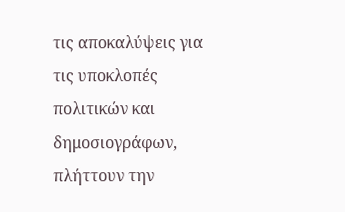τις αποκαλύψεις για τις υποκλοπές πολιτικών και δημοσιογράφων, πλήττουν την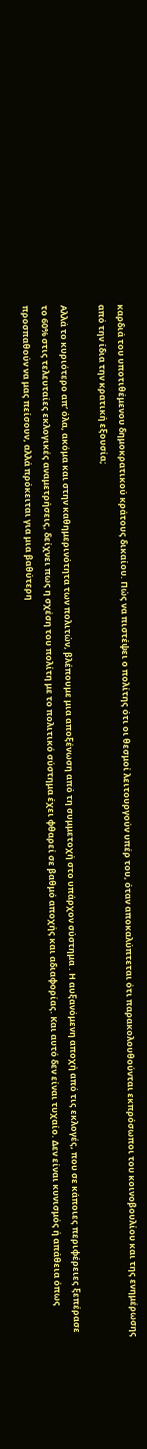καρδιά του υποτιθέμενου δημοκρατικού κράτους δικαίου. Πώς να πιστέψει ο πολίτης ότι οι θεσμοί λειτουργούν υπέρ του, όταν αποκαλύπτεται ότι παρακολουθούνται εκπρόσωποι του κοινοβουλίου και της ενημέρωσης από την ίδια την κρατική εξουσία;

Αλλά το κυριότερο απ’ όλα, ακόμα και στην καθημερινότητα των πολιτών, βλέπουμε μια αποξένωση από τη συμμετοχή στο υπάρχον σύστημα . Η αυξανόμενη αποχή από τις εκλογές, που σε κάποιες περιφέρειες ξεπέρασε το 60% στις τελευταίες εκλογικές αναμετρήσεις, δείχνει πως η σχέση του πολίτη με το πολιτικό σύστημα έχει φθαρεί σε βαθμό αποχής και αδιαφορίας. Και αυτό δεν είναι τυχαίο. Δεν είναι κυνισμός ή απάθεια όπως προσπαθούν να μας πείσουν, αλλά πρόκειται για μια βαθύτερη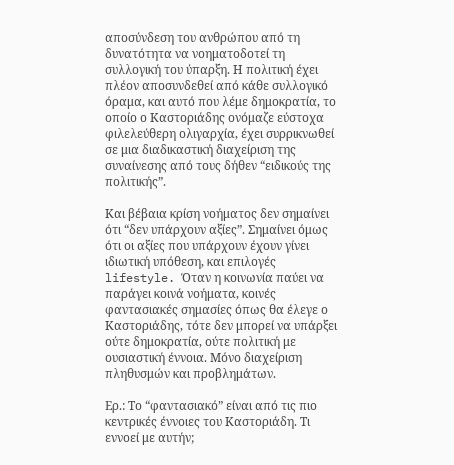αποσύνδεση του ανθρώπου από τη δυνατότητα να νοηματοδοτεί τη συλλογική του ύπαρξη. Η πολιτική έχει πλέον αποσυνδεθεί από κάθε συλλογικό όραμα, και αυτό που λέμε δημοκρατία, το οποίο ο Καστοριάδης ονόμαζε εύστοχα φιλελεύθερη ολιγαρχία, έχει συρρικνωθεί σε μια διαδικαστική διαχείριση της συναίνεσης από τους δήθεν “ειδικούς της πολιτικής”.

Και βέβαια κρίση νοήματος δεν σημαίνει ότι “δεν υπάρχουν αξίες”. Σημαίνει όμως ότι οι αξίες που υπάρχουν έχουν γίνει ιδιωτική υπόθεση, και επιλογές lifestyle. Όταν η κοινωνία παύει να παράγει κοινά νοήματα, κοινές φαντασιακές σημασίες όπως θα έλεγε ο Καστοριάδης, τότε δεν μπορεί να υπάρξει ούτε δημοκρατία, ούτε πολιτική με ουσιαστική έννοια. Μόνο διαχείριση πληθυσμών και προβλημάτων.

Ερ.: Το “φαντασιακό” είναι από τις πιο κεντρικές έννοιες του Καστοριάδη. Τι εννοεί με αυτήν;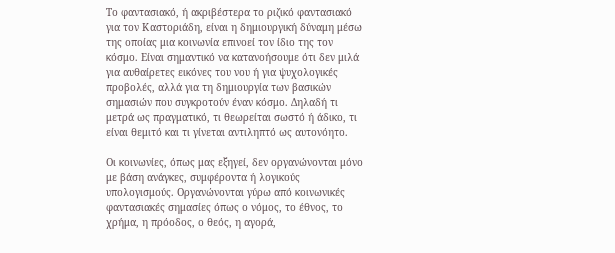Το φαντασιακό, ή ακριβέστερα το ριζικό φαντασιακό για τον Καστοριάδη, είναι η δημιουργική δύναμη μέσω της οποίας μια κοινωνία επινοεί τον ίδιο της τον κόσμο. Είναι σημαντικό να κατανοήσουμε ότι δεν μιλά για αυθαίρετες εικόνες του νου ή για ψυχολογικές προβολές, αλλά για τη δημιουργία των βασικών σημασιών που συγκροτούν έναν κόσμο. Δηλαδή τι μετρά ως πραγματικό, τι θεωρείται σωστό ή άδικο, τι είναι θεμιτό και τι γίνεται αντιληπτό ως αυτονόητο.

Οι κοινωνίες, όπως μας εξηγεί, δεν οργανώνονται μόνο με βάση ανάγκες, συμφέροντα ή λογικούς υπολογισμούς. Οργανώνονται γύρω από κοινωνικές φαντασιακές σημασίες όπως ο νόμος, το έθνος, το χρήμα, η πρόοδος, ο θεός, η αγορά,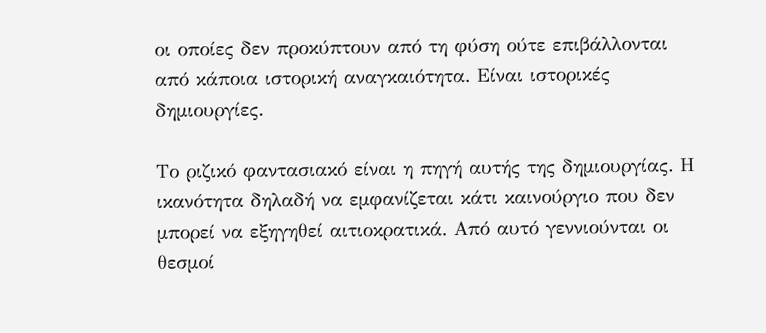οι οποίες δεν προκύπτουν από τη φύση ούτε επιβάλλονται από κάποια ιστορική αναγκαιότητα. Είναι ιστορικές δημιουργίες.

Το ριζικό φαντασιακό είναι η πηγή αυτής της δημιουργίας. Η ικανότητα δηλαδή να εμφανίζεται κάτι καινούργιο που δεν μπορεί να εξηγηθεί αιτιοκρατικά. Από αυτό γεννιούνται οι θεσμοί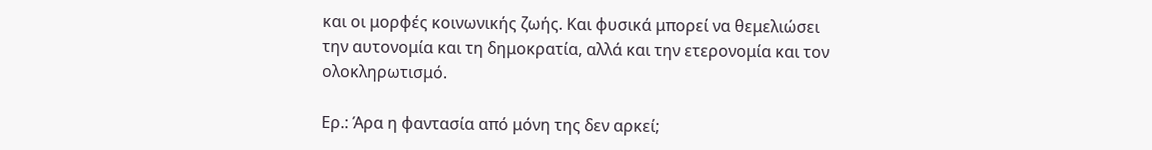και οι μορφές κοινωνικής ζωής. Και φυσικά μπορεί να θεμελιώσει την αυτονομία και τη δημοκρατία, αλλά και την ετερονομία και τον ολοκληρωτισμό.

Ερ.: Άρα η φαντασία από μόνη της δεν αρκεί;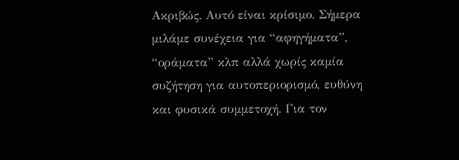Ακριβώς. Αυτό είναι κρίσιμο. Σήμερα μιλάμε συνέχεια για “αφηγήματα”, “οράματα” κλπ αλλά χωρίς καμία συζήτηση για αυτοπεριορισμό, ευθύνη και φυσικά συμμετοχή. Για τον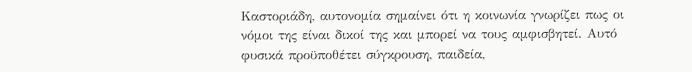Καστοριάδη, αυτονομία σημαίνει ότι η κοινωνία γνωρίζει πως οι νόμοι της είναι δικοί της και μπορεί να τους αμφισβητεί. Αυτό φυσικά προϋποθέτει σύγκρουση, παιδεία,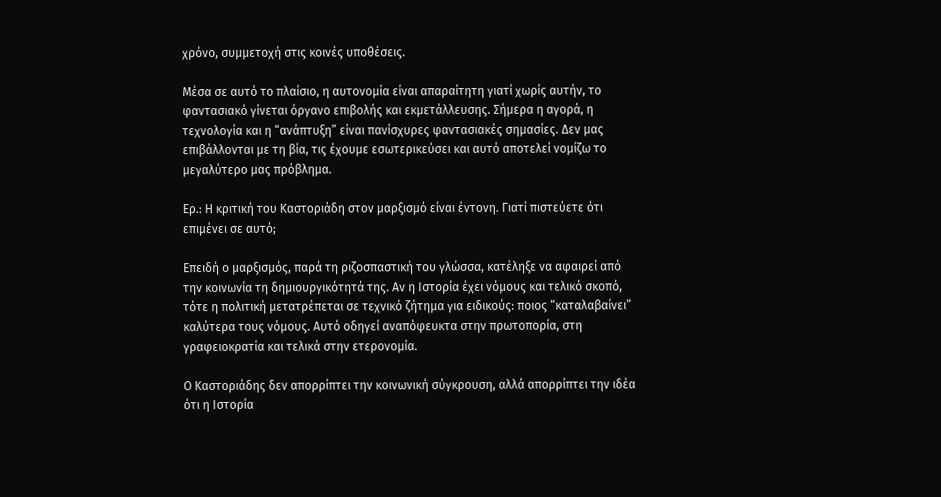χρόνο, συμμετοχή στις κοινές υποθέσεις.

Μέσα σε αυτό το πλαίσιο, η αυτονομία είναι απαραίτητη γιατί χωρίς αυτήν, το φαντασιακό γίνεται όργανο επιβολής και εκμετάλλευσης. Σήμερα η αγορά, η τεχνολογία και η “ανάπτυξη” είναι πανίσχυρες φαντασιακές σημασίες. Δεν μας επιβάλλονται με τη βία, τις έχουμε εσωτερικεύσει και αυτό αποτελεί νομίζω το μεγαλύτερο μας πρόβλημα.

Ερ.: Η κριτική του Καστοριάδη στον μαρξισμό είναι έντονη. Γιατί πιστεύετε ότι επιμένει σε αυτό;

Επειδή ο μαρξισμός, παρά τη ριζοσπαστική του γλώσσα, κατέληξε να αφαιρεί από την κοινωνία τη δημιουργικότητά της. Αν η Ιστορία έχει νόμους και τελικό σκοπό, τότε η πολιτική μετατρέπεται σε τεχνικό ζήτημα για ειδικούς: ποιος “καταλαβαίνει” καλύτερα τους νόμους. Αυτό οδηγεί αναπόφευκτα στην πρωτοπορία, στη γραφειοκρατία και τελικά στην ετερονομία.

Ο Καστοριάδης δεν απορρίπτει την κοινωνική σύγκρουση, αλλά απορρίπτει την ιδέα ότι η Ιστορία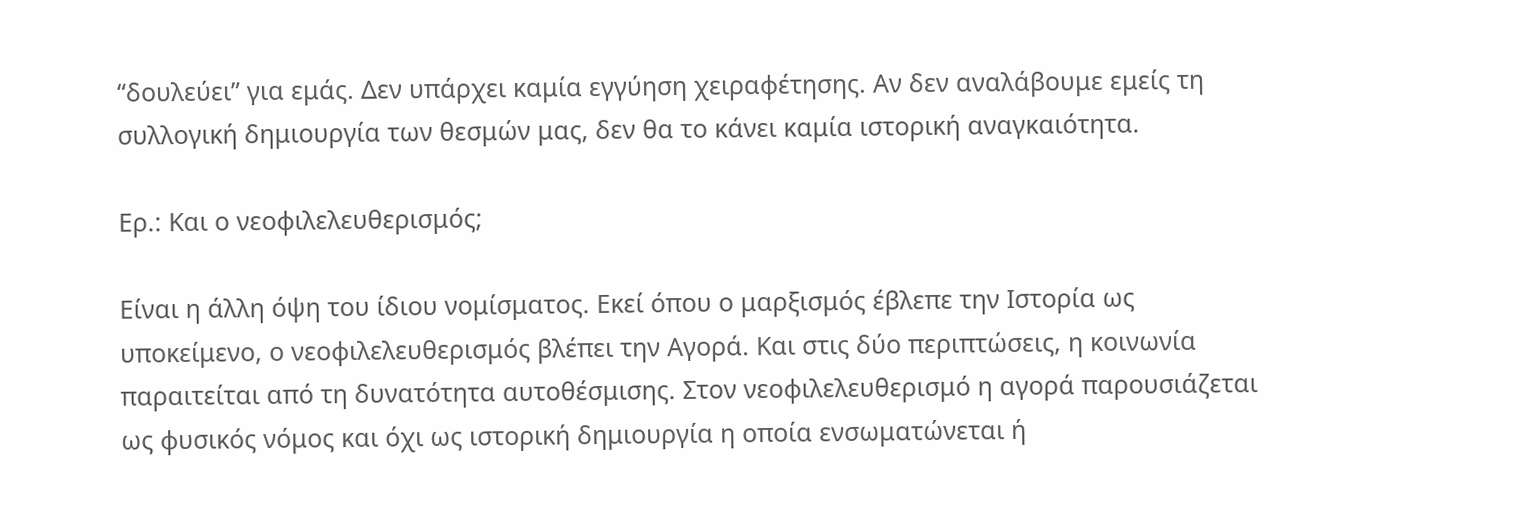“δουλεύει” για εμάς. Δεν υπάρχει καμία εγγύηση χειραφέτησης. Αν δεν αναλάβουμε εμείς τη συλλογική δημιουργία των θεσμών μας, δεν θα το κάνει καμία ιστορική αναγκαιότητα.

Ερ.: Και ο νεοφιλελευθερισμός;

Είναι η άλλη όψη του ίδιου νομίσματος. Εκεί όπου ο μαρξισμός έβλεπε την Ιστορία ως υποκείμενο, ο νεοφιλελευθερισμός βλέπει την Αγορά. Και στις δύο περιπτώσεις, η κοινωνία παραιτείται από τη δυνατότητα αυτοθέσμισης. Στον νεοφιλελευθερισμό η αγορά παρουσιάζεται ως φυσικός νόμος και όχι ως ιστορική δημιουργία η οποία ενσωματώνεται ή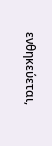ενθηκεύεται,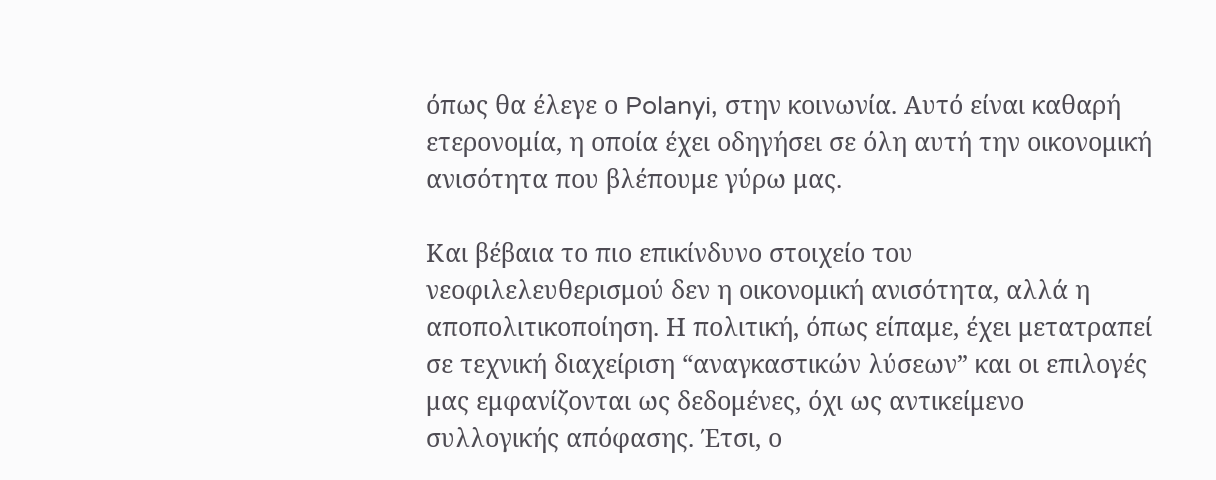όπως θα έλεγε ο Polanyi, στην κοινωνία. Αυτό είναι καθαρή ετερονομία, η οποία έχει οδηγήσει σε όλη αυτή την οικονομική ανισότητα που βλέπουμε γύρω μας.

Και βέβαια το πιο επικίνδυνο στοιχείο του νεοφιλελευθερισμού δεν η οικονομική ανισότητα, αλλά η αποπολιτικοποίηση. Η πολιτική, όπως είπαμε, έχει μετατραπεί σε τεχνική διαχείριση “αναγκαστικών λύσεων” και οι επιλογές μας εμφανίζονται ως δεδομένες, όχι ως αντικείμενο συλλογικής απόφασης. Έτσι, ο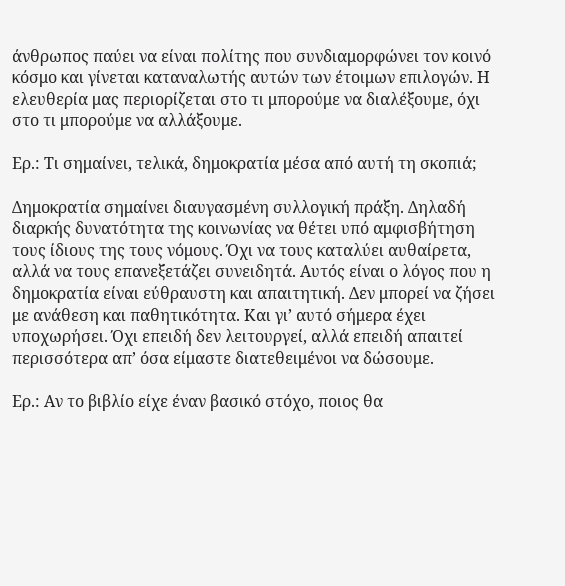άνθρωπος παύει να είναι πολίτης που συνδιαμορφώνει τον κοινό κόσμο και γίνεται καταναλωτής αυτών των έτοιμων επιλογών. Η ελευθερία μας περιορίζεται στο τι μπορούμε να διαλέξουμε, όχι στο τι μπορούμε να αλλάξουμε.

Ερ.: Τι σημαίνει, τελικά, δημοκρατία μέσα από αυτή τη σκοπιά;

Δημοκρατία σημαίνει διαυγασμένη συλλογική πράξη. Δηλαδή διαρκής δυνατότητα της κοινωνίας να θέτει υπό αμφισβήτηση τους ίδιους της τους νόμους. Όχι να τους καταλύει αυθαίρετα, αλλά να τους επανεξετάζει συνειδητά. Αυτός είναι ο λόγος που η δημοκρατία είναι εύθραυστη και απαιτητική. Δεν μπορεί να ζήσει με ανάθεση και παθητικότητα. Και γι’ αυτό σήμερα έχει υποχωρήσει. Όχι επειδή δεν λειτουργεί, αλλά επειδή απαιτεί περισσότερα απ’ όσα είμαστε διατεθειμένοι να δώσουμε.

Ερ.: Αν το βιβλίο είχε έναν βασικό στόχο, ποιος θα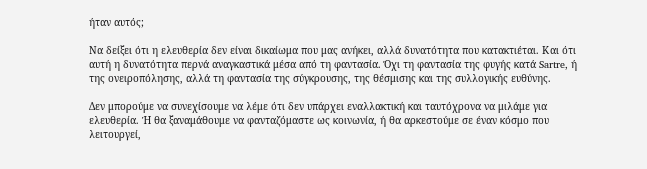ήταν αυτός;

Να δείξει ότι η ελευθερία δεν είναι δικαίωμα που μας ανήκει, αλλά δυνατότητα που κατακτιέται. Και ότι αυτή η δυνατότητα περνά αναγκαστικά μέσα από τη φαντασία. Όχι τη φαντασία της φυγής κατά Sartre, ή της ονειροπόλησης, αλλά τη φαντασία της σύγκρουσης, της θέσμισης και της συλλογικής ευθύνης.

Δεν μπορούμε να συνεχίσουμε να λέμε ότι δεν υπάρχει εναλλακτική και ταυτόχρονα να μιλάμε για ελευθερία. Ή θα ξαναμάθουμε να φανταζόμαστε ως κοινωνία, ή θα αρκεστούμε σε έναν κόσμο που λειτουργεί,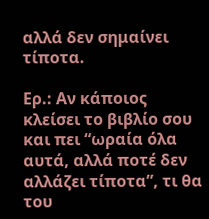αλλά δεν σημαίνει τίποτα.

Ερ.: Αν κάποιος κλείσει το βιβλίο σου και πει “ωραία όλα αυτά, αλλά ποτέ δεν αλλάζει τίποτα”, τι θα του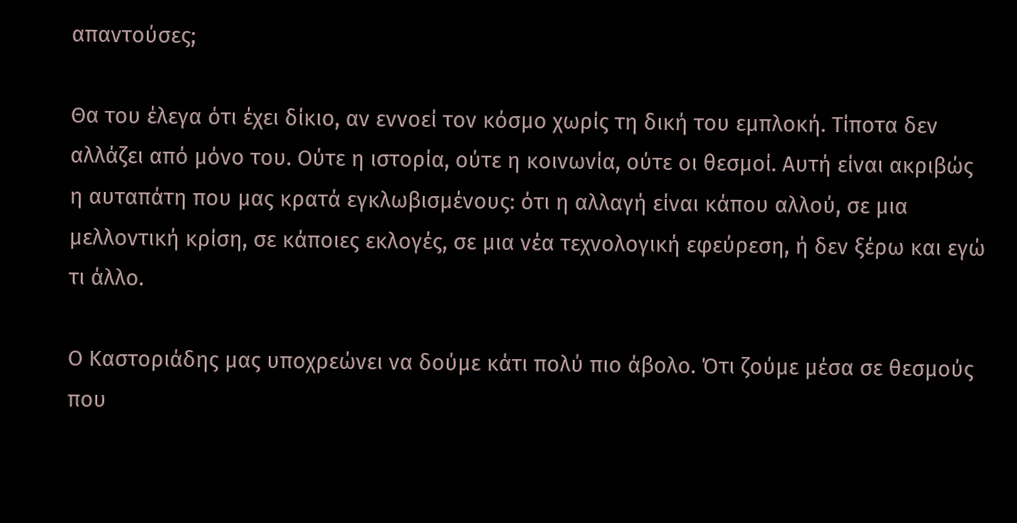απαντούσες;

Θα του έλεγα ότι έχει δίκιο, αν εννοεί τον κόσμο χωρίς τη δική του εμπλοκή. Τίποτα δεν αλλάζει από μόνο του. Ούτε η ιστορία, ούτε η κοινωνία, ούτε οι θεσμοί. Αυτή είναι ακριβώς η αυταπάτη που μας κρατά εγκλωβισμένους: ότι η αλλαγή είναι κάπου αλλού, σε μια μελλοντική κρίση, σε κάποιες εκλογές, σε μια νέα τεχνολογική εφεύρεση, ή δεν ξέρω και εγώ τι άλλο.

Ο Καστοριάδης μας υποχρεώνει να δούμε κάτι πολύ πιο άβολο. Ότι ζούμε μέσα σε θεσμούς που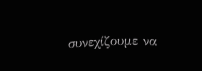συνεχίζουμε να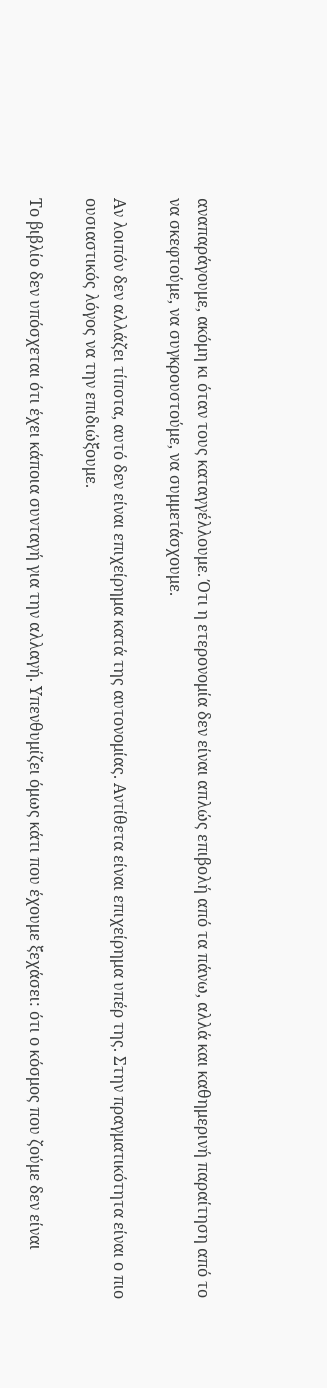αναπαράγουμε, ακόμη κι όταν τους καταγγέλλουμε. Ότι η ετερονομία δεν είναι απλώς επιβολή από τα πάνω, αλλά και καθημερινή παραίτηση από το να σκεφτούμε, να συγκρουστούμε, να συμμετάσχουμε.

Αν λοιπόν δεν αλλάζει τίποτα, αυτό δεν είναι επιχείρημα κατά της αυτονομίας. Αντίθετα είναι επιχείρημα υπέρ της. Στην πραγματικότητα είναι ο πιο ουσιαστικός λόγος να την επιδιώξουμε.

Το βιβλίο δεν υπόσχεται ότι έχει κάποια συνταγή για την αλλαγή. Υπενθυμίζει όμως κάτι που έχουμε ξεχάσει: ότι ο κόσμος που ζούμε δεν είναι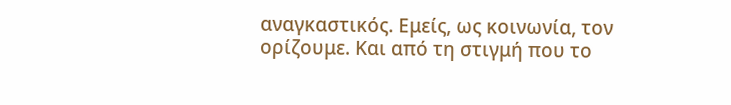αναγκαστικός. Εμείς, ως κοινωνία, τον ορίζουμε. Και από τη στιγμή που το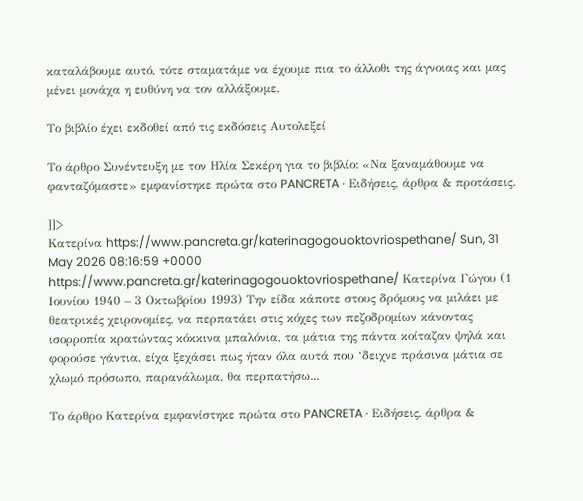καταλάβουμε αυτό, τότε σταματάμε να έχουμε πια το άλλοθι της άγνοιας και μας μένει μονάχα η ευθύνη να τον αλλάξουμε.

Το βιβλίο έχει εκδοθεί από τις εκδόσεις Αυτολεξεί

Το άρθρο Συνέντευξη με τον Ηλία Σεκέρη για το βιβλίο: «Να ξαναμάθουμε να φανταζόμαστε» εμφανίστηκε πρώτα στο PANCRETA ∙ Ειδήσεις, άρθρα & προτάσεις.

]]>
Κατερίνα https://www.pancreta.gr/katerinagogouoktovriospethane/ Sun, 31 May 2026 08:16:59 +0000 https://www.pancreta.gr/katerinagogouoktovriospethane/ Κατερίνα Γώγου (1 Ιουνίου 1940 – 3 Οκτωβρίου 1993) Την είδα κάποτε στους δρόμους να μιλάει με θεατρικές χειρονομίες, να περπατάει στις κόχες των πεζοδρομίων κάνοντας ισορροπία κρατώντας κόκκινα μπαλόνια, τα μάτια της πάντα κοίταζαν ψηλά και φορούσε γάντια, είχα ξεχάσει πως ήταν όλα αυτά που ‘δειχνε πράσινα μάτια σε χλωμό πρόσωπο, παρανάλωμα, θα περπατήσω...

Το άρθρο Κατερίνα εμφανίστηκε πρώτα στο PANCRETA ∙ Ειδήσεις, άρθρα &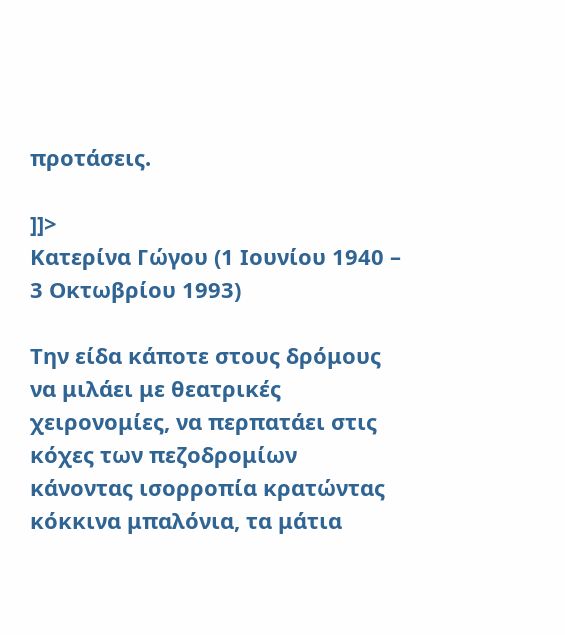προτάσεις.

]]>
Κατερίνα Γώγου (1 Ιουνίου 1940 – 3 Οκτωβρίου 1993)

Την είδα κάποτε στους δρόμους να μιλάει με θεατρικές χειρονομίες, να περπατάει στις κόχες των πεζοδρομίων κάνοντας ισορροπία κρατώντας κόκκινα μπαλόνια, τα μάτια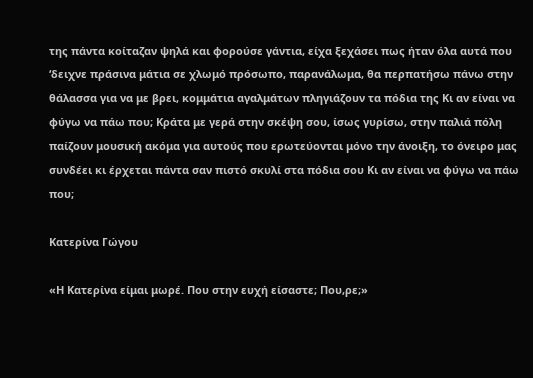της πάντα κοίταζαν ψηλά και φορούσε γάντια, είχα ξεχάσει πως ήταν όλα αυτά που ‘δειχνε πράσινα μάτια σε χλωμό πρόσωπο, παρανάλωμα, θα περπατήσω πάνω στην θάλασσα για να με βρει, κομμάτια αγαλμάτων πληγιάζουν τα πόδια της Κι αν είναι να φύγω να πάω που; Κράτα με γερά στην σκέψη σου, ίσως γυρίσω, στην παλιά πόλη παίζουν μουσική ακόμα για αυτούς που ερωτεύονται μόνο την άνοιξη, το όνειρο μας συνδέει κι έρχεται πάντα σαν πιστό σκυλί στα πόδια σου Κι αν είναι να φύγω να πάω που;

Κατερίνα Γώγου

«Η Κατερίνα είμαι μωρέ. Που στην ευχή είσαστε; Που,ρε;»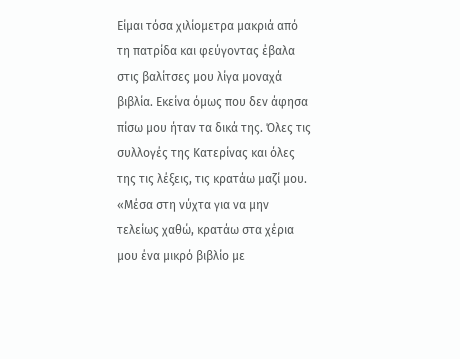Είμαι τόσα χιλίομετρα μακριά από τη πατρίδα και φεύγοντας έβαλα στις βαλίτσες μου λίγα μοναχά βιβλία. Εκείνα όμως που δεν άφησα πίσω μου ήταν τα δικά της. Όλες τις συλλογές της Κατερίνας και όλες της τις λέξεις, τις κρατάω μαζί μου. «Μέσα στη νύχτα για να μην τελείως χαθώ, κρατάω στα χέρια μου ένα μικρό βιβλίο με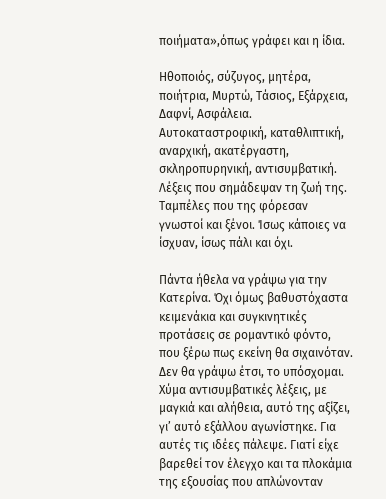ποιήματα»,όπως γράφει και η ίδια.

Ηθοποιός, σύζυγος, μητέρα, ποιήτρια, Μυρτώ, Τάσιος, Εξάρχεια, Δαφνί, Ασφάλεια. Αυτοκαταστροφική, καταθλιπτική, αναρχική, ακατέργαστη, σκληροπυρηνική, αντισυμβατική. Λέξεις που σημάδεψαν τη ζωή της. Ταμπέλες που της φόρεσαν γνωστοί και ξένοι. Ίσως κάποιες να ίσχυαν, ίσως πάλι και όχι.

Πάντα ήθελα να γράψω για την Κατερίνα. Όχι όμως βαθυστόχαστα κειμενάκια και συγκινητικές προτάσεις σε ρομαντικό φόντο, που ξέρω πως εκείνη θα σιχαινόταν. Δεν θα γράψω έτσι, το υπόσχομαι. Χύμα αντισυμβατικές λέξεις, με μαγκιά και αλήθεια, αυτό της αξίζει, γι’ αυτό εξάλλου αγωνίστηκε. Για αυτές τις ιδέες πάλεψε. Γιατί είχε βαρεθεί τον έλεγχο και τα πλοκάμια της εξουσίας που απλώνονταν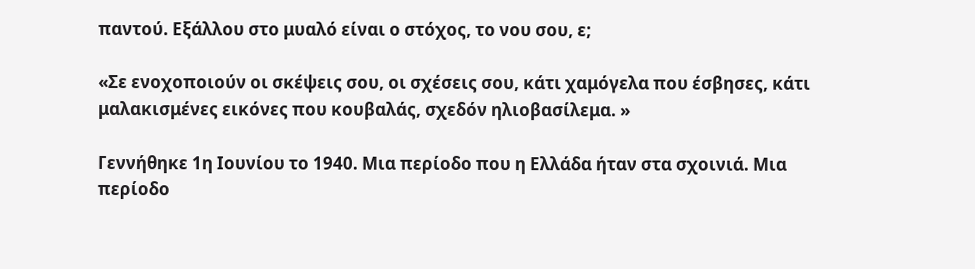παντού. Εξάλλου στο μυαλό είναι ο στόχος, το νου σου, ε;

«Σε ενοχοποιούν οι σκέψεις σου, οι σχέσεις σου, κάτι χαμόγελα που έσβησες, κάτι μαλακισμένες εικόνες που κουβαλάς, σχεδόν ηλιοβασίλεμα. »

Γεννήθηκε 1η Ιουνίου το 1940. Μια περίοδο που η Ελλάδα ήταν στα σχοινιά. Μια περίοδο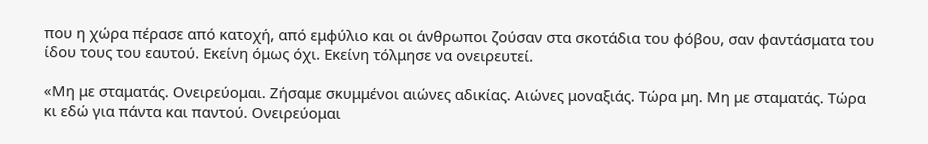που η χώρα πέρασε από κατοχή, από εμφύλιο και οι άνθρωποι ζούσαν στα σκοτάδια του φόβου, σαν φαντάσματα του ίδου τους του εαυτού. Εκείνη όμως όχι. Εκείνη τόλμησε να ονειρευτεί.

«Μη με σταματάς. Ονειρεύομαι. Ζήσαμε σκυμμένοι αιώνες αδικίας. Αιώνες μοναξιάς. Τώρα μη. Μη με σταματάς. Τώρα κι εδώ για πάντα και παντού. Ονειρεύομαι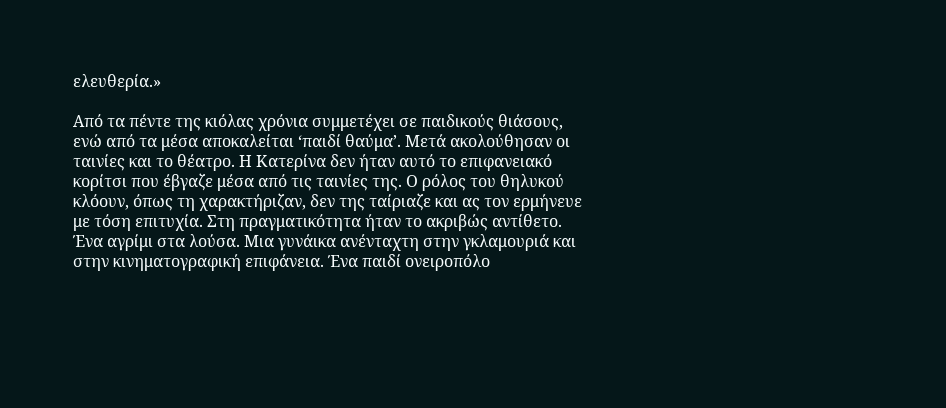ελευθερία.»

Από τα πέντε της κιόλας χρόνια συμμετέχει σε παιδικούς θιάσους, ενώ από τα μέσα αποκαλείται ‘παιδί θαύμα’. Μετά ακολούθησαν οι ταινίες και το θέατρο. Η Κατερίνα δεν ήταν αυτό το επιφανειακό κορίτσι που έβγαζε μέσα από τις ταινίες της. Ο ρόλος του θηλυκού κλόουν, όπως τη χαρακτήριζαν, δεν της ταίριαζε και ας τον ερμήνευε με τόση επιτυχία. Στη πραγματικότητα ήταν το ακριβώς αντίθετο. Ένα αγρίμι στα λούσα. Μια γυνάικα ανένταχτη στην γκλαμουριά και στην κινηματογραφική επιφάνεια. Ένα παιδί ονειροπόλο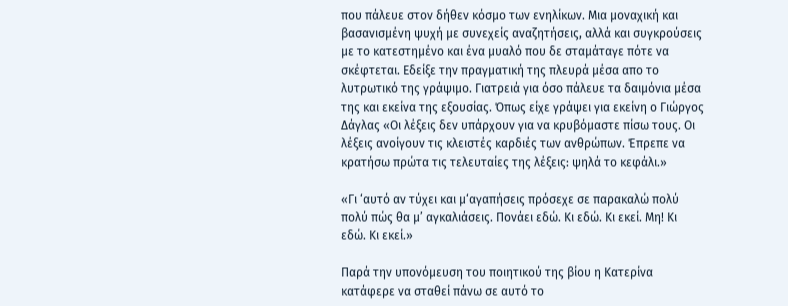που πάλευε στον δήθεν κόσμο των ενηλίκων. Μια μοναχική και βασανισμένη ψυχή με συνεχείς αναζητήσεις, αλλά και συγκρούσεις με το κατεστημένο και ένα μυαλό που δε σταμάταγε πότε να σκέφτεται. Εδείξε την πραγματική της πλευρά μέσα απο το λυτρωτικό της γράψιμο. Γιατρειά για όσο πάλευε τα δαιμόνια μέσα της και εκείνα της εξουσίας. Όπως είχε γράψει για εκείνη ο Γιώργος Δάγλας «Οι λέξεις δεν υπάρχουν για να κρυβόμαστε πίσω τους. Οι λέξεις ανοίγουν τις κλειστές καρδιές των ανθρώπων. Έπρεπε να κρατήσω πρώτα τις τελευταίες της λέξεις: ψηλά το κεφάλι.»

«Γι ‘αυτό αν τύχει και μ‘αγαπήσεις πρόσεχε σε παρακαλώ πολύ πολύ πώς θα μ’ αγκαλιάσεις. Πονάει εδώ. Κι εδώ. Κι εκεί. Μη! Κι εδώ. Κι εκεί.»

Παρά την υπονόμευση του ποιητικού της βίου η Κατερίνα κατάφερε να σταθεί πάνω σε αυτό το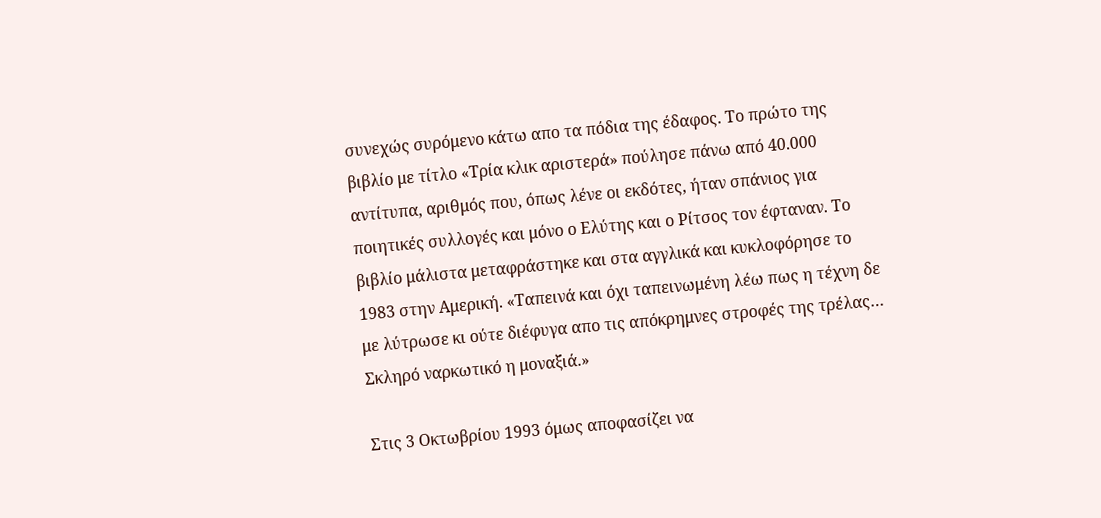συνεχώς συρόμενο κάτω απο τα πόδια της έδαφος. Το πρώτο της βιβλίο με τίτλο «Τρία κλικ αριστερά» πούλησε πάνω από 40.000 αντίτυπα, αριθμός που, όπως λένε οι εκδότες, ήταν σπάνιος για ποιητικές συλλογές και μόνο ο Ελύτης και ο Ρίτσος τον έφταναν. Το βιβλίο μάλιστα μεταφράστηκε και στα αγγλικά και κυκλοφόρησε το 1983 στην Αμερική. «Ταπεινά και όχι ταπεινωμένη λέω πως η τέχνη δε με λύτρωσε κι ούτε διέφυγα απο τις απόκρημνες στροφές της τρέλας… Σκληρό ναρκωτικό η μοναξιά.»

Στις 3 Οκτωβρίου 1993 όμως αποφασίζει να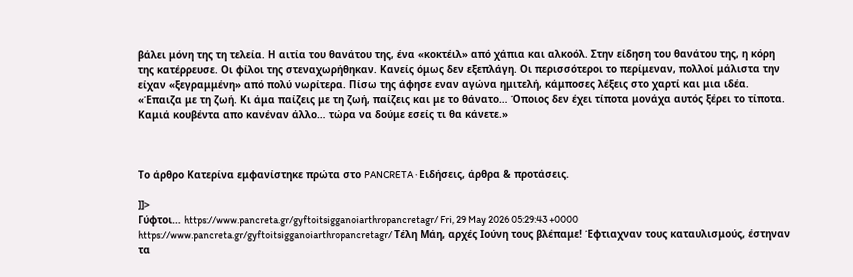βάλει μόνη της τη τελεία. Η αιτία του θανάτου της, ένα «κοκτέιλ» από χάπια και αλκοόλ. Στην είδηση του θανάτου της, η κόρη της κατέρρευσε. Οι φίλοι της στεναχωρήθηκαν. Κανείς όμως δεν εξεπλάγη. Οι περισσότεροι το περίμεναν, πολλοί μάλιστα την είχαν «ξεγραμμένη» από πολύ νωρίτερα. Πίσω της άφησε εναν αγώνα ημιτελή, κάμποσες λέξεις στο χαρτί και μια ιδέα.
«Έπαιζα με τη ζωή. Κι άμα παίζεις με τη ζωή, παίζεις και με το θάνατο… Όποιος δεν έχει τίποτα μονάχα αυτός ξέρει το τίποτα. Καμιά κουβέντα απο κανέναν άλλο… τώρα να δούμε εσείς τι θα κάνετε.»



Το άρθρο Κατερίνα εμφανίστηκε πρώτα στο PANCRETA ∙ Ειδήσεις, άρθρα & προτάσεις.

]]>
Γύφτοι… https://www.pancreta.gr/gyftoitsigganoiarthropancretagr/ Fri, 29 May 2026 05:29:43 +0000 https://www.pancreta.gr/gyftoitsigganoiarthropancretagr/ Τέλη Μάη, αρχές Ιούνη τους βλέπαμε! Έφτιαχναν τους καταυλισμούς, έστηναν τα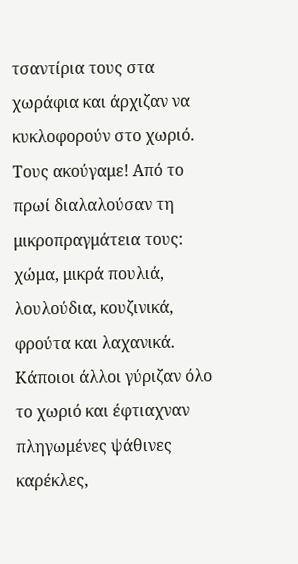τσαντίρια τους στα χωράφια και άρχιζαν να κυκλοφορούν στο χωριό. Τους ακούγαμε! Από το πρωί διαλαλούσαν τη μικροπραγμάτεια τους: χώμα, μικρά πουλιά, λουλούδια, κουζινικά, φρούτα και λαχανικά. Κάποιοι άλλοι γύριζαν όλο το χωριό και έφτιαχναν πληγωμένες ψάθινες καρέκλες,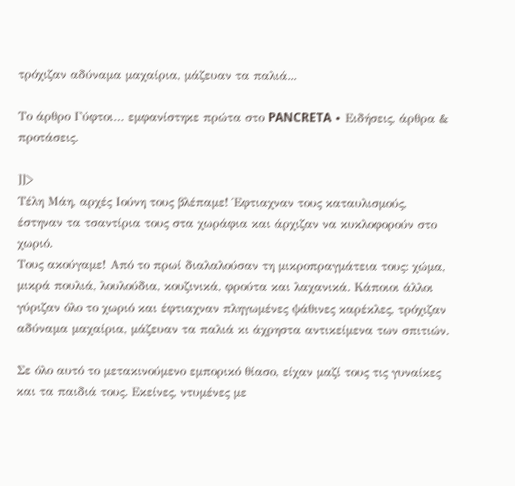τρόχιζαν αδύναμα μαχαίρια, μάζευαν τα παλιά...

Το άρθρο Γύφτοι… εμφανίστηκε πρώτα στο PANCRETA ∙ Ειδήσεις, άρθρα & προτάσεις.

]]>
Τέλη Μάη, αρχές Ιούνη τους βλέπαμε! Έφτιαχναν τους καταυλισμούς, έστηναν τα τσαντίρια τους στα χωράφια και άρχιζαν να κυκλοφορούν στο χωριό.
Τους ακούγαμε! Από το πρωί διαλαλούσαν τη μικροπραγμάτεια τους: χώμα, μικρά πουλιά, λουλούδια, κουζινικά, φρούτα και λαχανικά. Κάποιοι άλλοι γύριζαν όλο το χωριό και έφτιαχναν πληγωμένες ψάθινες καρέκλες, τρόχιζαν αδύναμα μαχαίρια, μάζευαν τα παλιά κι άχρηστα αντικείμενα των σπιτιών.

Σε όλο αυτό το μετακινούμενο εμπορικό θίασο, είχαν μαζί τους τις γυναίκες και τα παιδιά τους. Εκείνες, ντυμένες με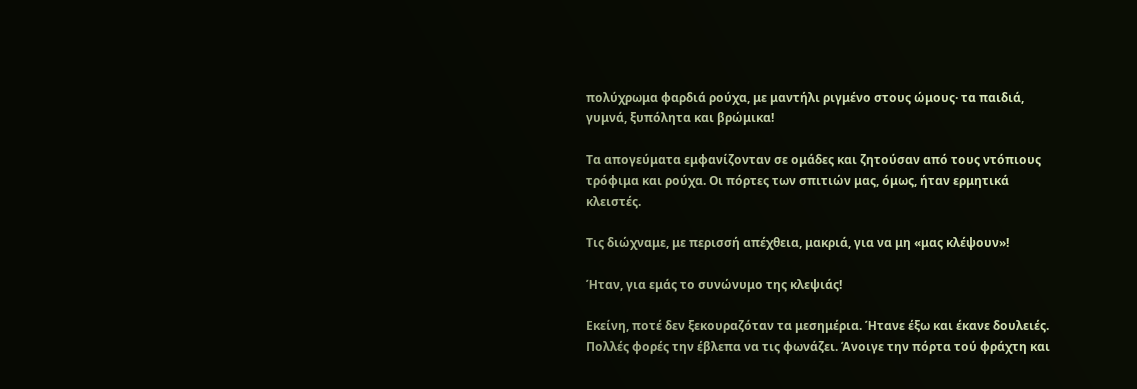πολύχρωμα φαρδιά ρούχα, με μαντήλι ριγμένο στους ώμους· τα παιδιά, γυμνά, ξυπόλητα και βρώμικα!

Τα απογεύματα εμφανίζονταν σε ομάδες και ζητούσαν από τους ντόπιους τρόφιμα και ρούχα. Οι πόρτες των σπιτιών μας, όμως, ήταν ερμητικά κλειστές.

Τις διώχναμε, με περισσή απέχθεια, μακριά, για να μη «μας κλέψουν»!

Ήταν, για εμάς το συνώνυμο της κλεψιάς!

Εκείνη, ποτέ δεν ξεκουραζόταν τα μεσημέρια. Ήτανε έξω και έκανε δουλειές. Πολλές φορές την έβλεπα να τις φωνάζει. Άνοιγε την πόρτα τού φράχτη και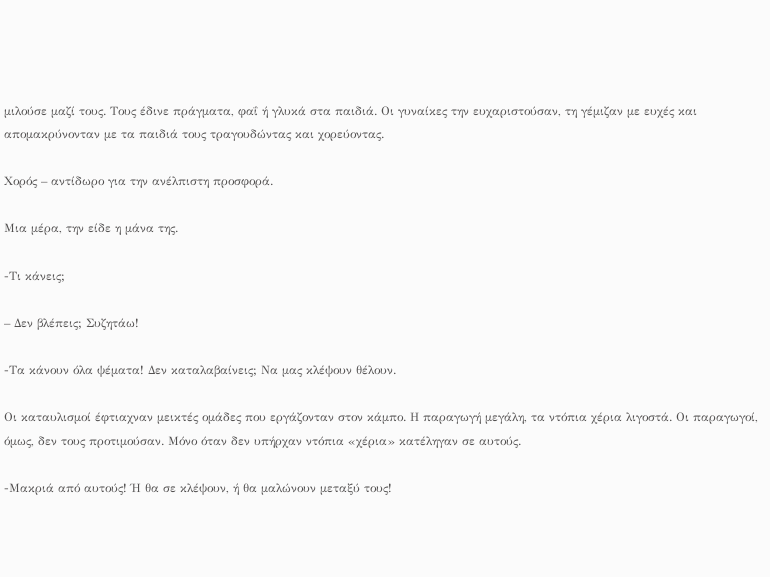μιλούσε μαζί τους. Τους έδινε πράγματα, φαΐ ή γλυκά στα παιδιά. Οι γυναίκες την ευχαριστούσαν, τη γέμιζαν με ευχές και απομακρύνονταν με τα παιδιά τους τραγουδώντας και χορεύοντας.

Χορός – αντίδωρο για την ανέλπιστη προσφορά.

Μια μέρα, την είδε η μάνα της.

-Τι κάνεις;

– Δεν βλέπεις; Συζητάω!

-Τα κάνουν όλα ψέματα! Δεν καταλαβαίνεις; Να μας κλέψουν θέλουν.

Οι καταυλισμοί έφτιαχναν μεικτές ομάδες που εργάζονταν στον κάμπο. Η παραγωγή μεγάλη, τα ντόπια χέρια λιγοστά. Οι παραγωγοί, όμως, δεν τους προτιμούσαν. Μόνο όταν δεν υπήρχαν ντόπια «χέρια» κατέληγαν σε αυτούς.

-Μακριά από αυτούς! Ή θα σε κλέψουν, ή θα μαλώνουν μεταξύ τους!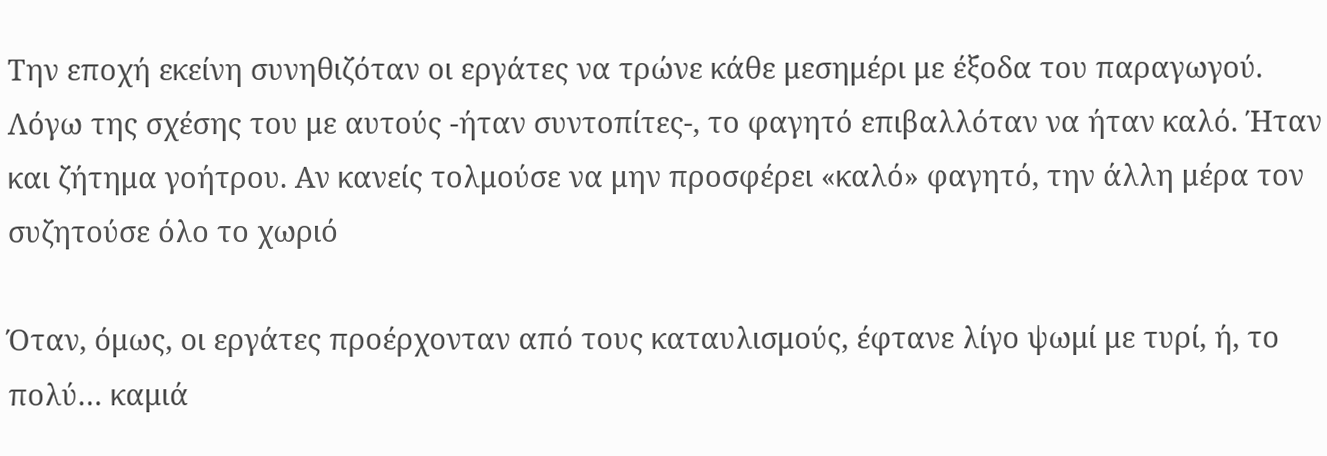Την εποχή εκείνη συνηθιζόταν οι εργάτες να τρώνε κάθε μεσημέρι με έξοδα του παραγωγού. Λόγω της σχέσης του με αυτούς -ήταν συντοπίτες-, το φαγητό επιβαλλόταν να ήταν καλό. Ήταν και ζήτημα γοήτρου. Αν κανείς τολμούσε να μην προσφέρει «καλό» φαγητό, την άλλη μέρα τον συζητούσε όλο το χωριό

Όταν, όμως, οι εργάτες προέρχονταν από τους καταυλισμούς, έφτανε λίγο ψωμί με τυρί, ή, το πολύ… καμιά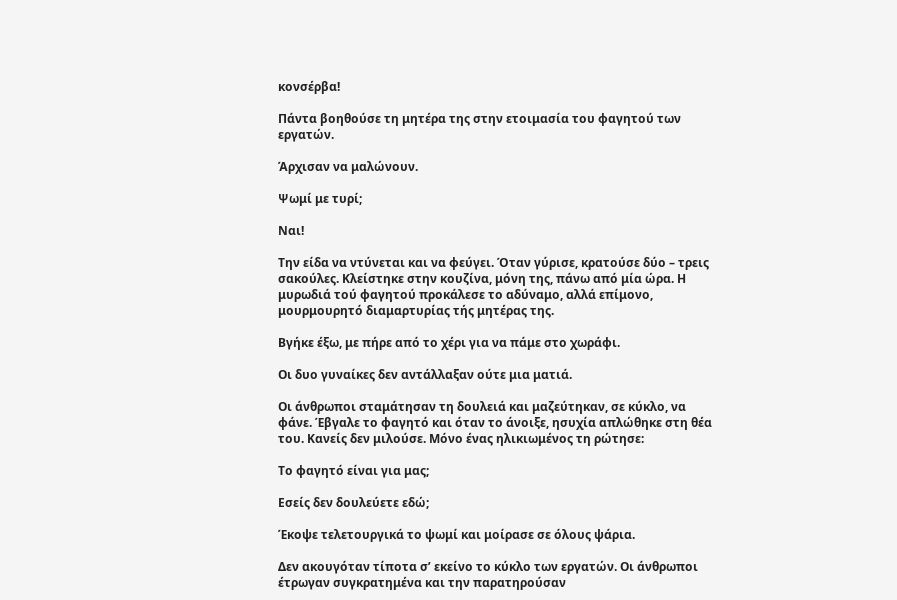κονσέρβα!

Πάντα βοηθούσε τη μητέρα της στην ετοιμασία του φαγητού των εργατών.

Άρχισαν να μαλώνουν.

Ψωμί με τυρί;

Ναι!

Την είδα να ντύνεται και να φεύγει. Όταν γύρισε, κρατούσε δύο – τρεις σακούλες. Κλείστηκε στην κουζίνα, μόνη της, πάνω από μία ώρα. Η μυρωδιά τού φαγητού προκάλεσε το αδύναμο, αλλά επίμονο, μουρμουρητό διαμαρτυρίας τής μητέρας της.

Βγήκε έξω, με πήρε από το χέρι για να πάμε στο χωράφι.

Οι δυο γυναίκες δεν αντάλλαξαν ούτε μια ματιά.

Οι άνθρωποι σταμάτησαν τη δουλειά και μαζεύτηκαν, σε κύκλο, να φάνε. Έβγαλε το φαγητό και όταν το άνοιξε, ησυχία απλώθηκε στη θέα του. Κανείς δεν μιλούσε. Μόνο ένας ηλικιωμένος τη ρώτησε:

Το φαγητό είναι για μας;

Εσείς δεν δουλεύετε εδώ;

Έκοψε τελετουργικά το ψωμί και μοίρασε σε όλους ψάρια.

Δεν ακουγόταν τίποτα σ’ εκείνο το κύκλο των εργατών. Οι άνθρωποι έτρωγαν συγκρατημένα και την παρατηρούσαν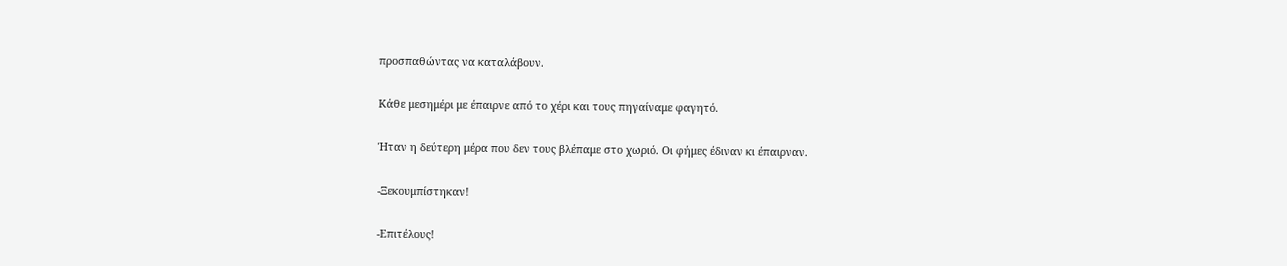προσπαθώντας να καταλάβουν.

Κάθε μεσημέρι με έπαιρνε από το χέρι και τους πηγαίναμε φαγητό.

Ήταν η δεύτερη μέρα που δεν τους βλέπαμε στο χωριό. Οι φήμες έδιναν κι έπαιρναν.

-Ξεκουμπίστηκαν!

-Επιτέλους!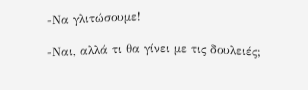-Να γλιτώσουμε!

-Ναι, αλλά τι θα γίνει με τις δουλειές;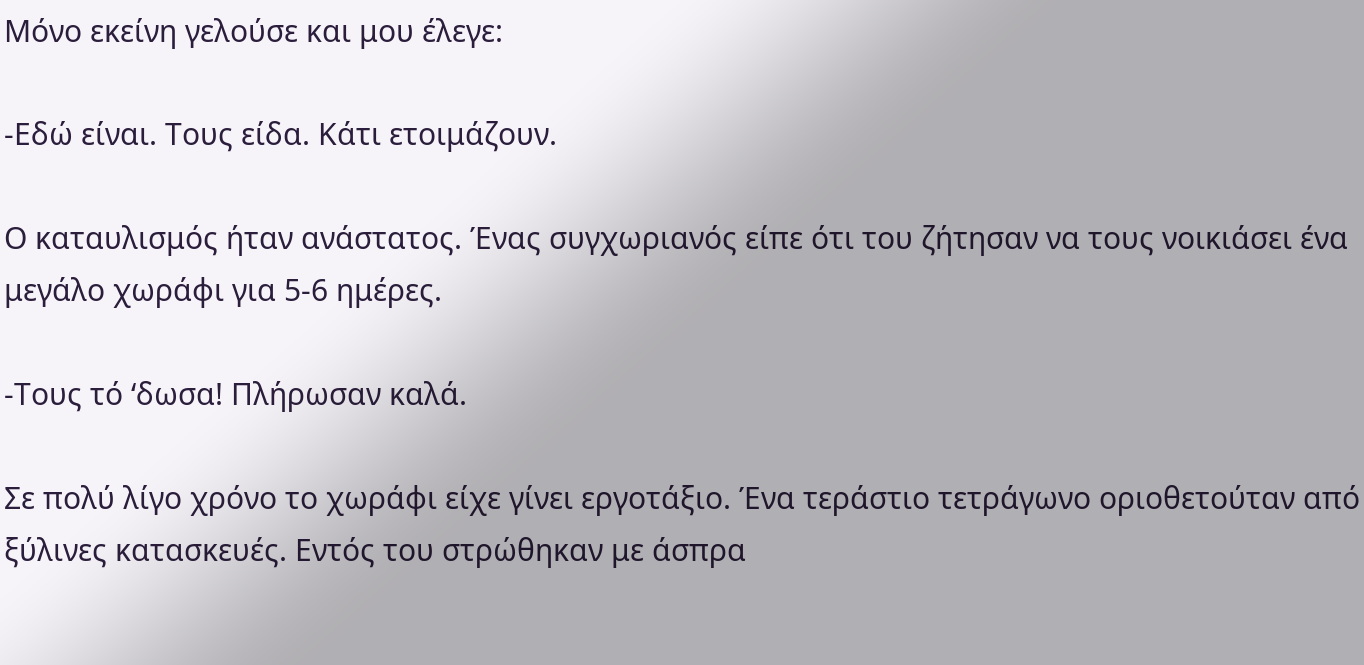Μόνο εκείνη γελούσε και μου έλεγε:

-Εδώ είναι. Τους είδα. Κάτι ετοιμάζουν.

Ο καταυλισμός ήταν ανάστατος. Ένας συγχωριανός είπε ότι του ζήτησαν να τους νοικιάσει ένα μεγάλο χωράφι για 5-6 ημέρες.

-Τους τό ‘δωσα! Πλήρωσαν καλά.

Σε πολύ λίγο χρόνο το χωράφι είχε γίνει εργοτάξιο. Ένα τεράστιο τετράγωνο οριοθετούταν από ξύλινες κατασκευές. Εντός του στρώθηκαν με άσπρα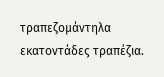τραπεζομάντηλα εκατοντάδες τραπέζια.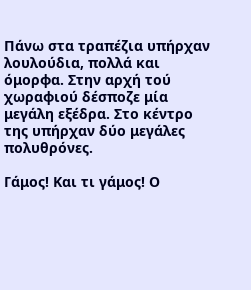Πάνω στα τραπέζια υπήρχαν λουλούδια, πολλά και όμορφα. Στην αρχή τού χωραφιού δέσποζε μία μεγάλη εξέδρα. Στο κέντρο της υπήρχαν δύο μεγάλες πολυθρόνες.

Γάμος! Και τι γάμος! Ο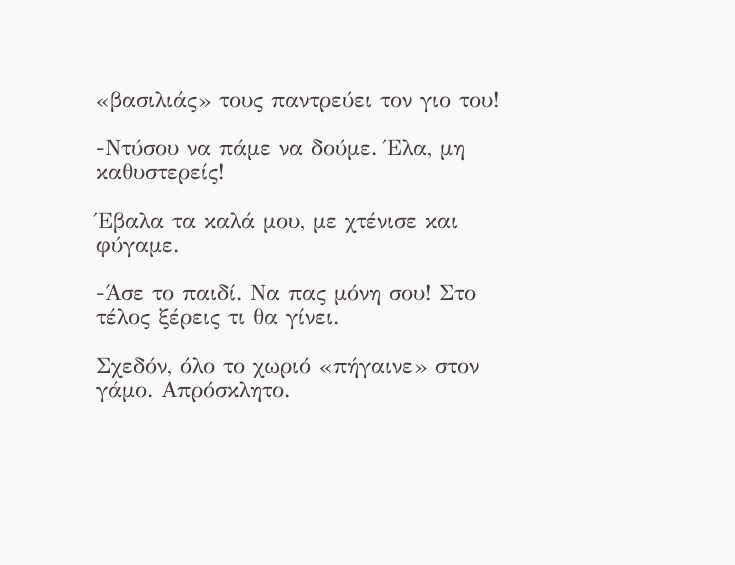«βασιλιάς» τους παντρεύει τον γιο του!

-Ντύσου να πάμε να δούμε. Έλα, μη καθυστερείς!

Έβαλα τα καλά μου, με χτένισε και φύγαμε.

-Άσε το παιδί. Να πας μόνη σου! Στο τέλος ξέρεις τι θα γίνει.

Σχεδόν, όλο το χωριό «πήγαινε» στον γάμο. Απρόσκλητο.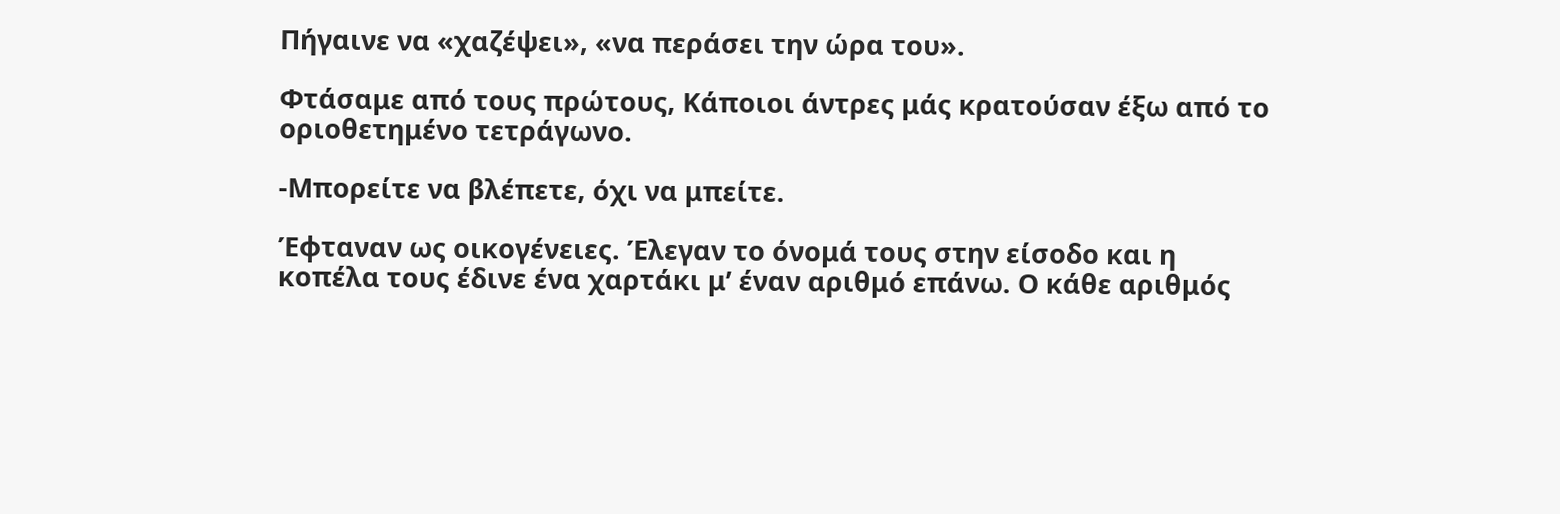Πήγαινε να «χαζέψει», «να περάσει την ώρα του».

Φτάσαμε από τους πρώτους, Κάποιοι άντρες μάς κρατούσαν έξω από το οριοθετημένο τετράγωνο.

-Μπορείτε να βλέπετε, όχι να μπείτε.

Έφταναν ως οικογένειες. Έλεγαν το όνομά τους στην είσοδο και η κοπέλα τους έδινε ένα χαρτάκι μ’ έναν αριθμό επάνω. Ο κάθε αριθμός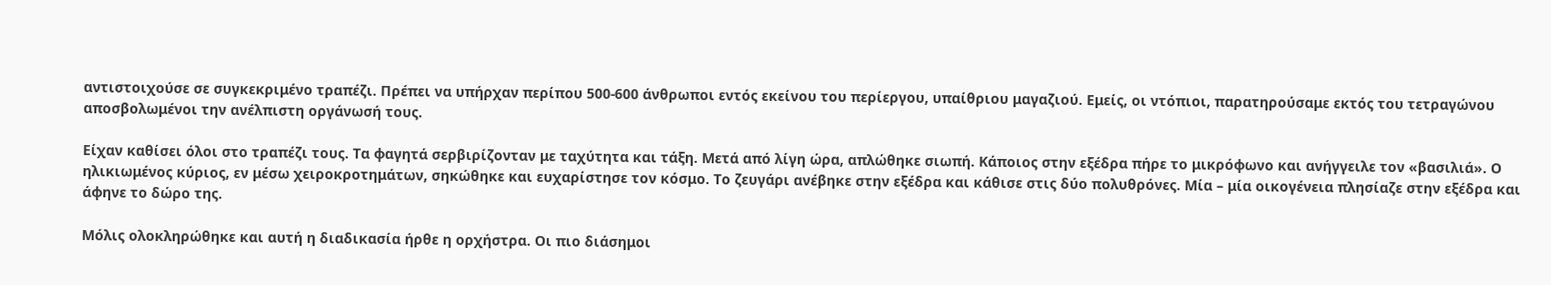αντιστοιχούσε σε συγκεκριμένο τραπέζι. Πρέπει να υπήρχαν περίπου 500-600 άνθρωποι εντός εκείνου του περίεργου, υπαίθριου μαγαζιού. Εμείς, οι ντόπιοι, παρατηρούσαμε εκτός του τετραγώνου αποσβολωμένοι την ανέλπιστη οργάνωσή τους.

Είχαν καθίσει όλοι στο τραπέζι τους. Τα φαγητά σερβιρίζονταν με ταχύτητα και τάξη. Μετά από λίγη ώρα, απλώθηκε σιωπή. Κάποιος στην εξέδρα πήρε το μικρόφωνο και ανήγγειλε τον «βασιλιά». Ο ηλικιωμένος κύριος, εν μέσω χειροκροτημάτων, σηκώθηκε και ευχαρίστησε τον κόσμο. Το ζευγάρι ανέβηκε στην εξέδρα και κάθισε στις δύο πολυθρόνες. Μία – μία οικογένεια πλησίαζε στην εξέδρα και άφηνε το δώρο της.

Μόλις ολοκληρώθηκε και αυτή η διαδικασία ήρθε η ορχήστρα. Οι πιο διάσημοι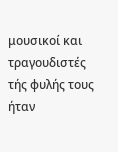μουσικοί και τραγουδιστές τής φυλής τους ήταν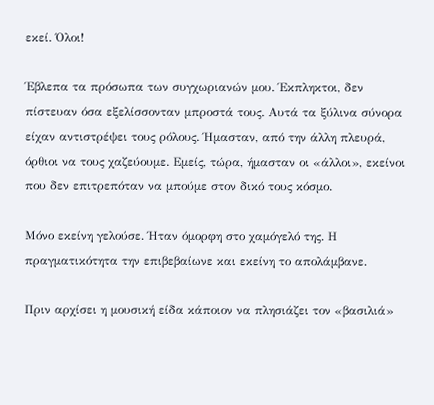εκεί. Όλοι!

Έβλεπα τα πρόσωπα των συγχωριανών μου. Έκπληκτοι, δεν πίστευαν όσα εξελίσσονταν μπροστά τους. Αυτά τα ξύλινα σύνορα είχαν αντιστρέψει τους ρόλους. Ήμασταν, από την άλλη πλευρά, όρθιοι να τους χαζεύουμε. Εμείς, τώρα, ήμασταν οι «άλλοι», εκείνοι που δεν επιτρεπόταν να μπούμε στον δικό τους κόσμο.

Μόνο εκείνη γελούσε. Ήταν όμορφη στο χαμόγελό της. Η πραγματικότητα την επιβεβαίωνε και εκείνη το απολάμβανε.

Πριν αρχίσει η μουσική είδα κάποιον να πλησιάζει τον «βασιλιά»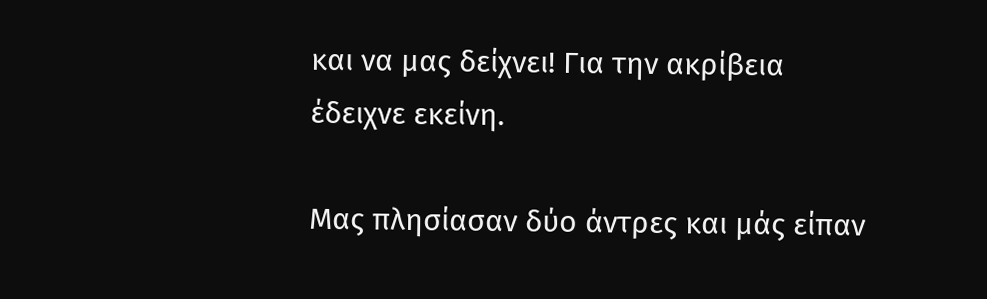και να μας δείχνει! Για την ακρίβεια έδειχνε εκείνη.

Μας πλησίασαν δύο άντρες και μάς είπαν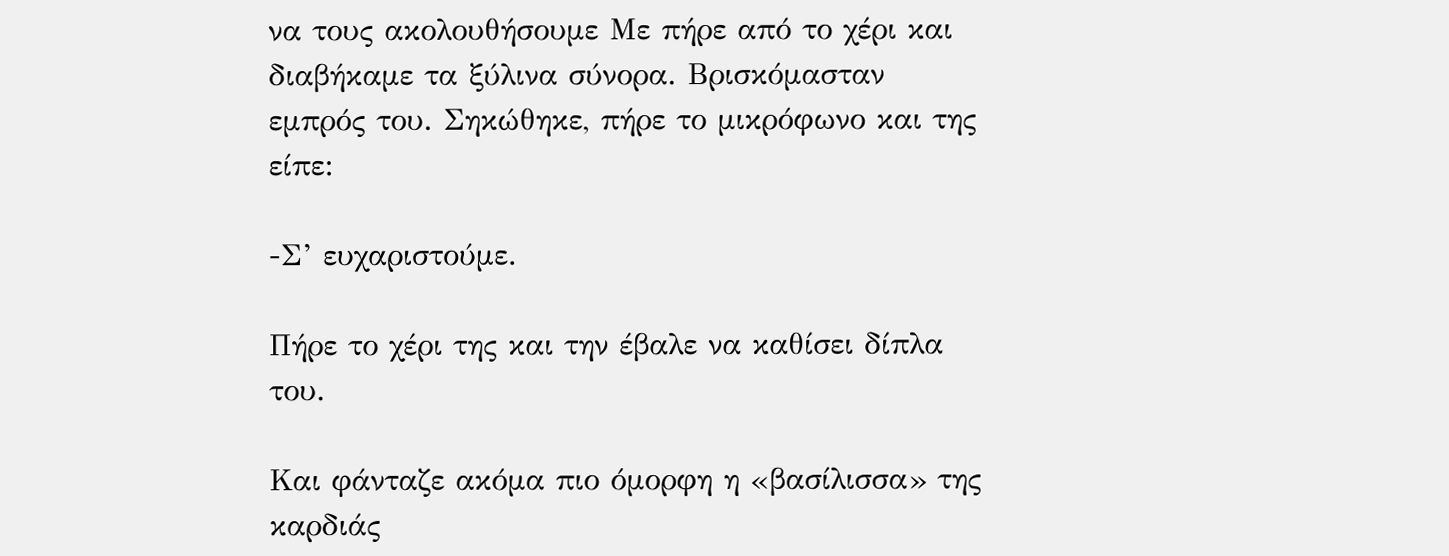να τους ακολουθήσουμε Με πήρε από το χέρι και διαβήκαμε τα ξύλινα σύνορα. Βρισκόμασταν εμπρός του. Σηκώθηκε, πήρε το μικρόφωνο και της είπε:

-Σ’ ευχαριστούμε.

Πήρε το χέρι της και την έβαλε να καθίσει δίπλα του.

Και φάνταζε ακόμα πιο όμορφη η «βασίλισσα» της καρδιάς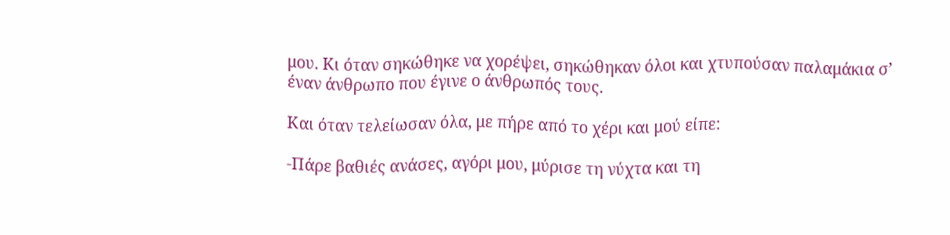μου. Κι όταν σηκώθηκε να χορέψει, σηκώθηκαν όλοι και χτυπούσαν παλαμάκια σ’ έναν άνθρωπο που έγινε ο άνθρωπός τους.

Και όταν τελείωσαν όλα, με πήρε από το χέρι και μού είπε:

-Πάρε βαθιές ανάσες, αγόρι μου, μύρισε τη νύχτα και τη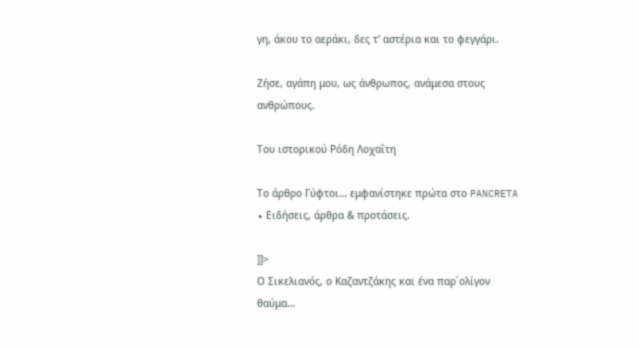γη, άκου το αεράκι, δες τ’ αστέρια και το φεγγάρι.

Ζήσε, αγάπη μου, ως άνθρωπος, ανάμεσα στους ανθρώπους.

Του ιστορικού Ρόδη Λοχαΐτη

Το άρθρο Γύφτοι… εμφανίστηκε πρώτα στο PANCRETA ∙ Ειδήσεις, άρθρα & προτάσεις.

]]>
Ο Σικελιανός, ο Καζαντζάκης και ένα παρ΄ολίγον θαύμα…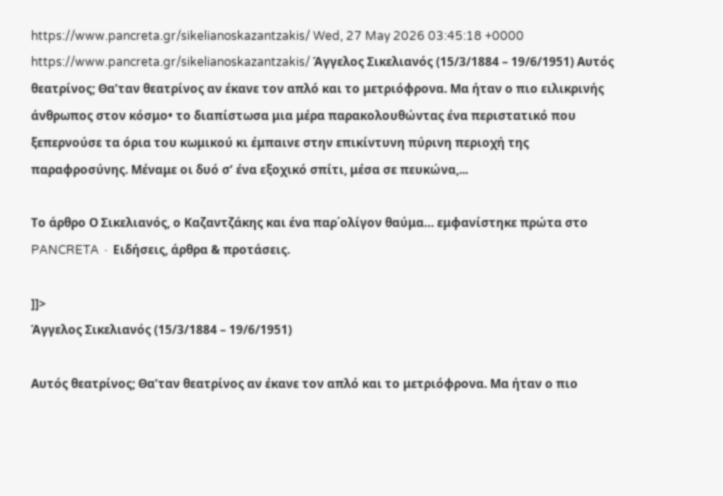https://www.pancreta.gr/sikelianoskazantzakis/ Wed, 27 May 2026 03:45:18 +0000 https://www.pancreta.gr/sikelianoskazantzakis/ Άγγελος Σικελιανός (15/3/1884 – 19/6/1951) Αυτός θεατρίνος; Θα’ταν θεατρίνος αν έκανε τον απλό και το μετριόφρονα. Μα ήταν ο πιο ειλικρινής άνθρωπος στον κόσμο• το διαπίστωσα μια μέρα παρακολουθώντας ένα περιστατικό που ξεπερνούσε τα όρια του κωμικού κι έμπαινε στην επικίντυνη πύρινη περιοχή της παραφροσύνης. Μέναμε οι δυό σ’ ένα εξοχικό σπίτι, μέσα σε πευκώνα,...

Το άρθρο Ο Σικελιανός, ο Καζαντζάκης και ένα παρ΄ολίγον θαύμα… εμφανίστηκε πρώτα στο PANCRETA ∙ Ειδήσεις, άρθρα & προτάσεις.

]]>
Άγγελος Σικελιανός (15/3/1884 – 19/6/1951)

Αυτός θεατρίνος; Θα’ταν θεατρίνος αν έκανε τον απλό και το μετριόφρονα. Μα ήταν ο πιο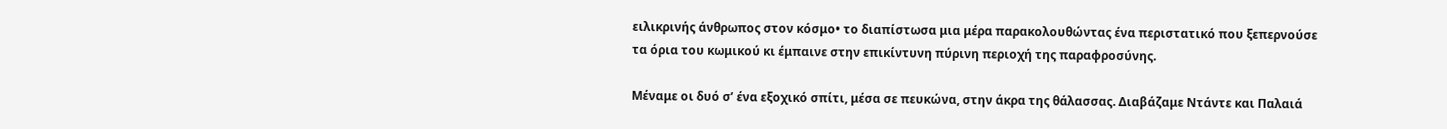ειλικρινής άνθρωπος στον κόσμο• το διαπίστωσα μια μέρα παρακολουθώντας ένα περιστατικό που ξεπερνούσε τα όρια του κωμικού κι έμπαινε στην επικίντυνη πύρινη περιοχή της παραφροσύνης.

Μέναμε οι δυό σ’ ένα εξοχικό σπίτι, μέσα σε πευκώνα, στην άκρα της θάλασσας. Διαβάζαμε Ντάντε και Παλαιά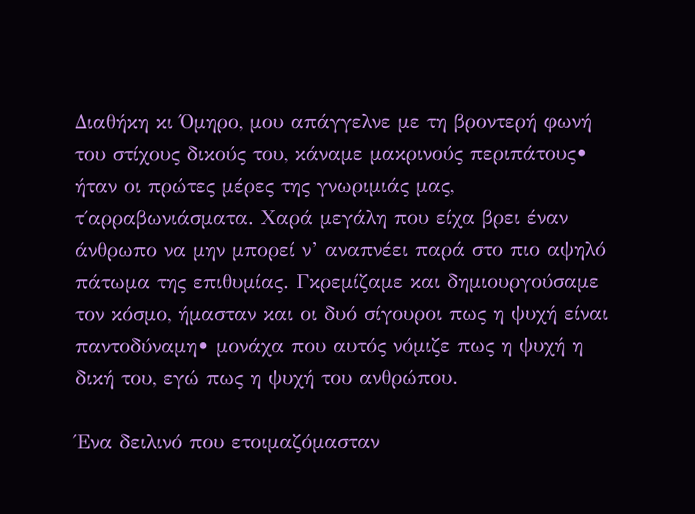Διαθήκη κι Όμηρο, μου απάγγελνε με τη βροντερή φωνή του στίχους δικούς του, κάναμε μακρινούς περιπάτους• ήταν οι πρώτες μέρες της γνωριμιάς μας, τ΄αρραβωνιάσματα. Χαρά μεγάλη που είχα βρει έναν άνθρωπο να μην μπορεί ν’ αναπνέει παρά στο πιο αψηλό πάτωμα της επιθυμίας. Γκρεμίζαμε και δημιουργούσαμε τον κόσμο, ήμασταν και οι δυό σίγουροι πως η ψυχή είναι παντοδύναμη• μονάχα που αυτός νόμιζε πως η ψυχή η δική του, εγώ πως η ψυχή του ανθρώπου.

Ένα δειλινό που ετοιμαζόμασταν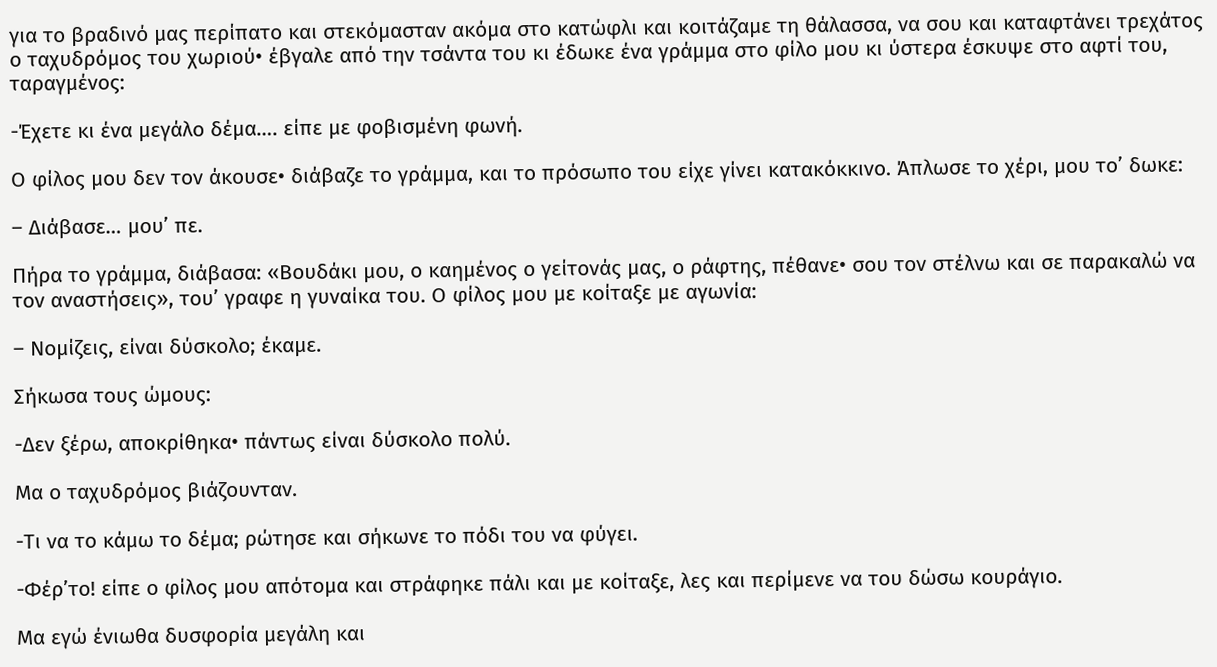για το βραδινό μας περίπατο και στεκόμασταν ακόμα στο κατώφλι και κοιτάζαμε τη θάλασσα, να σου και καταφτάνει τρεχάτος ο ταχυδρόμος του χωριού• έβγαλε από την τσάντα του κι έδωκε ένα γράμμα στο φίλο μου κι ύστερα έσκυψε στο αφτί του, ταραγμένος:

-Έχετε κι ένα μεγάλο δέμα…. είπε με φοβισμένη φωνή.

Ο φίλος μου δεν τον άκουσε• διάβαζε το γράμμα, και το πρόσωπο του είχε γίνει κατακόκκινο. Άπλωσε το χέρι, μου το’ δωκε:

– Διάβασε… μου’ πε.

Πήρα το γράμμα, διάβασα: «Βουδάκι μου, ο καημένος ο γείτονάς μας, ο ράφτης, πέθανε• σου τον στέλνω και σε παρακαλώ να τον αναστήσεις», του’ γραφε η γυναίκα του. Ο φίλος μου με κοίταξε με αγωνία:

– Νομίζεις, είναι δύσκολο; έκαμε.

Σήκωσα τους ώμους:

-Δεν ξέρω, αποκρίθηκα• πάντως είναι δύσκολο πολύ.

Μα ο ταχυδρόμος βιάζουνταν.

-Τι να το κάμω το δέμα; ρώτησε και σήκωνε το πόδι του να φύγει.

-Φέρ’το! είπε ο φίλος μου απότομα και στράφηκε πάλι και με κοίταξε, λες και περίμενε να του δώσω κουράγιο.

Μα εγώ ένιωθα δυσφορία μεγάλη και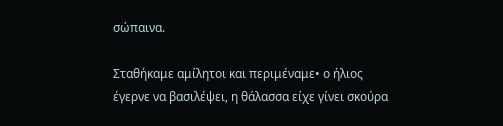σώπαινα.

Σταθήκαμε αμίλητοι και περιμέναμε• ο ήλιος έγερνε να βασιλέψει, η θάλασσα είχε γίνει σκούρα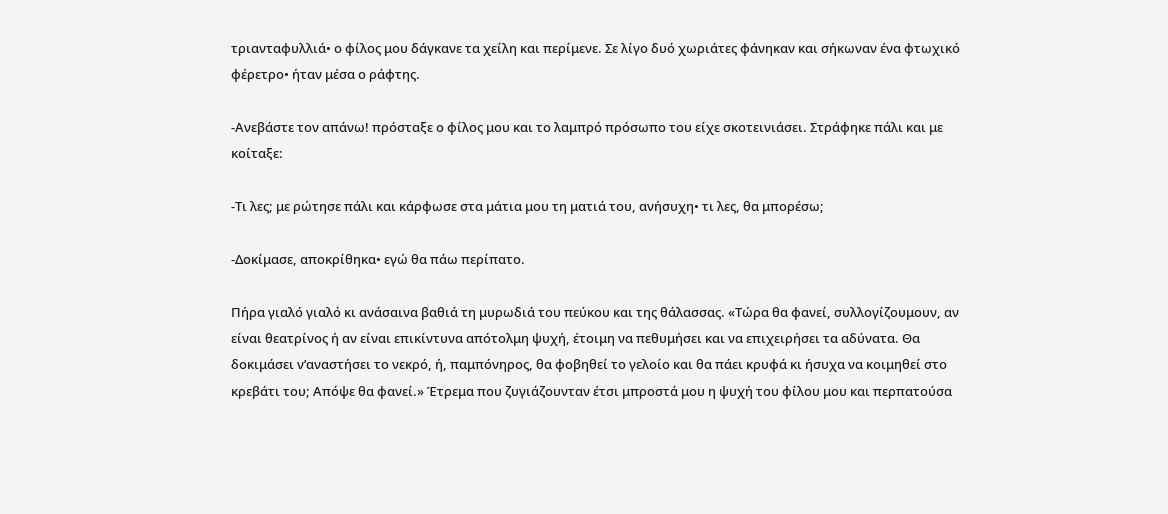τριανταφυλλιά• ο φίλος μου δάγκανε τα χείλη και περίμενε. Σε λίγο δυό χωριάτες φάνηκαν και σήκωναν ένα φτωχικό φέρετρο• ήταν μέσα ο ράφτης.

-Ανεβάστε τον απάνω! πρόσταξε ο φίλος μου και το λαμπρό πρόσωπο του είχε σκοτεινιάσει. Στράφηκε πάλι και με κοίταξε:

-Τι λες; με ρώτησε πάλι και κάρφωσε στα μάτια μου τη ματιά του, ανήσυχη• τι λες, θα μπορέσω;

-Δοκίμασε, αποκρίθηκα• εγώ θα πάω περίπατο.

Πήρα γιαλό γιαλό κι ανάσαινα βαθιά τη μυρωδιά του πεύκου και της θάλασσας. «Τώρα θα φανεί, συλλογίζουμουν, αν είναι θεατρίνος ή αν είναι επικίντυνα απότολμη ψυχή, έτοιμη να πεθυμήσει και να επιχειρήσει τα αδύνατα. Θα δοκιμάσει ν’αναστήσει το νεκρό, ή, παμπόνηρος, θα φοβηθεί το γελοίο και θα πάει κρυφά κι ήσυχα να κοιμηθεί στο κρεβάτι του; Απόψε θα φανεί.» Έτρεμα που ζυγιάζουνταν έτσι μπροστά μου η ψυχή του φίλου μου και περπατούσα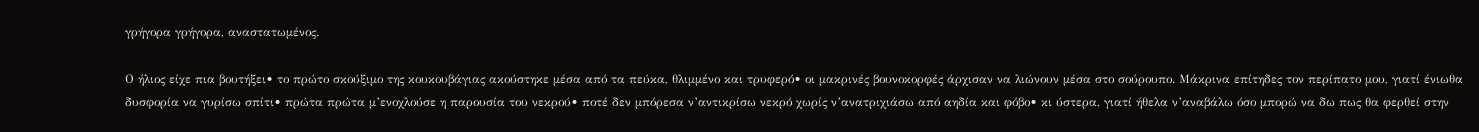γρήγορα γρήγορα, αναστατωμένος.

Ο ήλιος είχε πια βουτήξει• το πρώτο σκούξιμο της κουκουβάγιας ακούστηκε μέσα από τα πεύκα, θλιμμένο και τρυφερό• οι μακρινές βουνοκορφές άρχισαν να λιώνουν μέσα στο σούρουπο. Μάκρινα επίτηδες τον περίπατο μου, γιατί ένιωθα δυσφορία να γυρίσω σπίτι• πρώτα πρώτα μ’ενοχλούσε η παρουσία του νεκρού• ποτέ δεν μπόρεσα ν’αντικρίσω νεκρό χωρίς ν’ανατριχιάσω από αηδία και φόβο• κι ύστερα, γιατί ήθελα ν’αναβάλω όσο μπορώ να δω πως θα φερθεί στην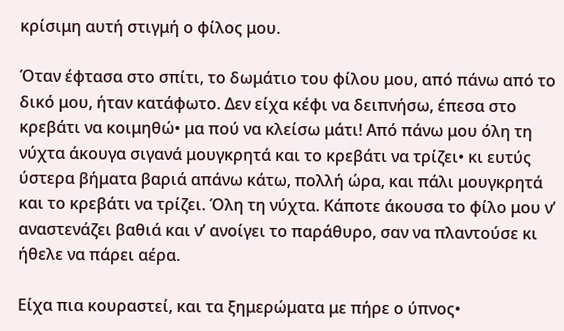κρίσιμη αυτή στιγμή ο φίλος μου.

Όταν έφτασα στο σπίτι, το δωμάτιο του φίλου μου, από πάνω από το δικό μου, ήταν κατάφωτο. Δεν είχα κέφι να δειπνήσω, έπεσα στο κρεβάτι να κοιμηθώ• μα πού να κλείσω μάτι! Από πάνω μου όλη τη νύχτα άκουγα σιγανά μουγκρητά και το κρεβάτι να τρίζει• κι ευτύς ύστερα βήματα βαριά απάνω κάτω, πολλή ώρα, και πάλι μουγκρητά και το κρεβάτι να τρίζει. Όλη τη νύχτα. Κάποτε άκουσα το φίλο μου ν’ αναστενάζει βαθιά και ν’ ανοίγει το παράθυρο, σαν να πλαντούσε κι ήθελε να πάρει αέρα.

Είχα πια κουραστεί, και τα ξημερώματα με πήρε ο ύπνος•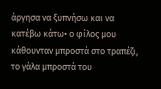άργησα να ξυπνήσω και να κατέβω κάτω• ο φίλος μου κάθουνταν μπροστά στο τραπέζι, το γάλα μπροστά του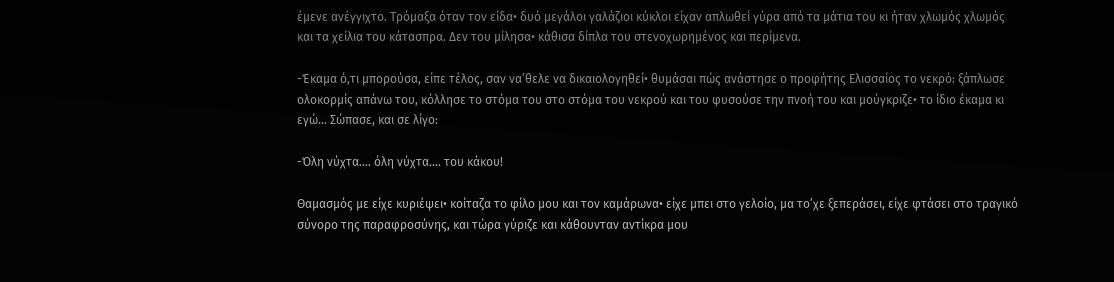έμενε ανέγγιχτο. Τρόμαξα όταν τον είδα• δυό μεγάλοι γαλάζιοι κύκλοι είχαν απλωθεί γύρα από τα μάτια του κι ήταν χλωμός χλωμός και τα χείλια του κάτασπρα. Δεν του μίλησα• κάθισα δίπλα του στενοχωρημένος και περίμενα.

-Έκαμα ό,τι μπορούσα, είπε τέλος, σαν να’θελε να δικαιολογηθεί• θυμάσαι πώς ανάστησε ο προφήτης Ελισσαίος το νεκρό: ξάπλωσε ολοκορμίς απάνω του, κόλλησε το στόμα του στο στόμα του νεκρού και του φυσούσε την πνοή του και μούγκριζε• το ίδιο έκαμα κι εγώ… Σώπασε, και σε λίγο:

-Όλη νύχτα…. όλη νύχτα…. του κάκου!

Θαμασμός με είχε κυριέψει• κοίταζα το φίλο μου και τον καμάρωνα• είχε μπει στο γελοίο, μα το’χε ξεπεράσει, είχε φτάσει στο τραγικό σύνορο της παραφροσύνης, και τώρα γύριζε και κάθουνταν αντίκρα μου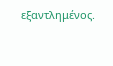εξαντλημένος.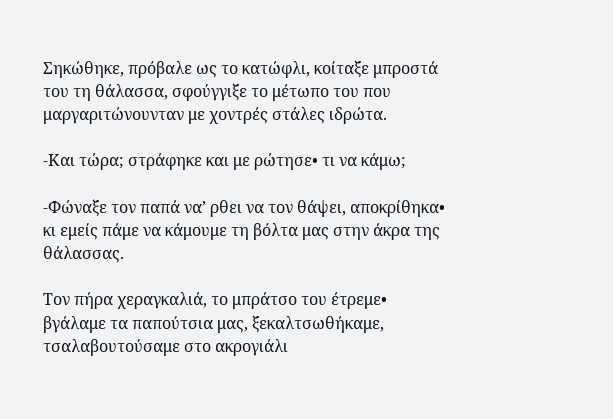Σηκώθηκε, πρόβαλε ως το κατώφλι, κοίταξε μπροστά του τη θάλασσα, σφούγγιξε το μέτωπο του που μαργαριτώνουνταν με χοντρές στάλες ιδρώτα.

-Και τώρα; στράφηκε και με ρώτησε• τι να κάμω;

-Φώναξε τον παπά να’ ρθει να τον θάψει, αποκρίθηκα• κι εμείς πάμε να κάμουμε τη βόλτα μας στην άκρα της θάλασσας.

Τον πήρα χεραγκαλιά, το μπράτσο του έτρεμε• βγάλαμε τα παπούτσια μας, ξεκαλτσωθήκαμε, τσαλαβουτούσαμε στο ακρογιάλι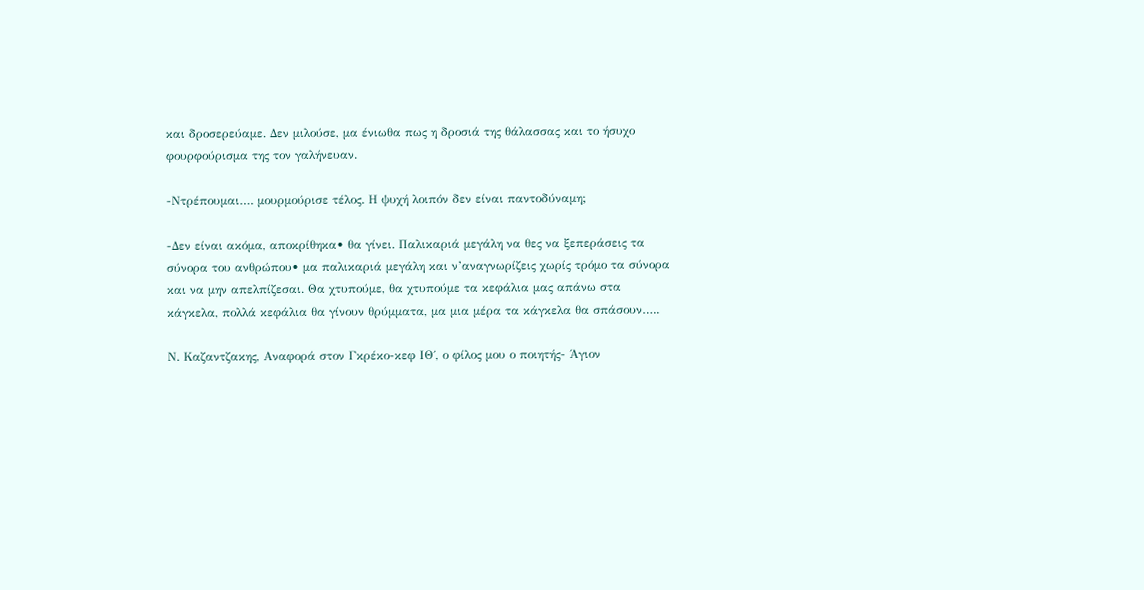και δροσερεύαμε. Δεν μιλούσε, μα ένιωθα πως η δροσιά της θάλασσας και το ήσυχο φουρφούρισμα της τον γαλήνευαν.

-Ντρέπουμαι…. μουρμούρισε τέλος. Η ψυχή λοιπόν δεν είναι παντοδύναμη;

-Δεν είναι ακόμα, αποκρίθηκα• θα γίνει. Παλικαριά μεγάλη να θες να ξεπεράσεις τα σύνορα του ανθρώπου• μα παλικαριά μεγάλη και ν’αναγνωρίζεις χωρίς τρόμο τα σύνορα και να μην απελπίζεσαι. Θα χτυπούμε, θα χτυπούμε τα κεφάλια μας απάνω στα κάγκελα, πολλά κεφάλια θα γίνουν θρύμματα, μα μια μέρα τα κάγκελα θα σπάσουν…..

Ν. Καζαντζακης, Αναφορά στον Γκρέκο-κεφ ΙΘ΄, ο φίλος μου ο ποιητής- Άγιον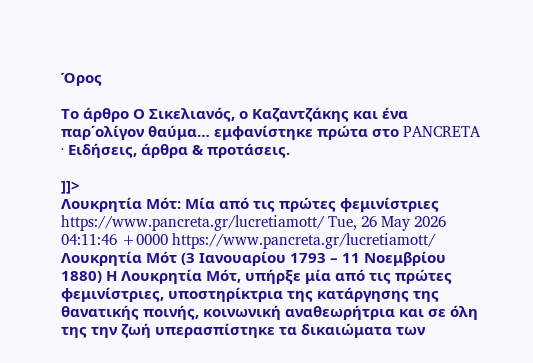Όρος

Το άρθρο Ο Σικελιανός, ο Καζαντζάκης και ένα παρ΄ολίγον θαύμα… εμφανίστηκε πρώτα στο PANCRETA ∙ Ειδήσεις, άρθρα & προτάσεις.

]]>
Λουκρητία Μότ: Μία από τις πρώτες φεμινίστριες https://www.pancreta.gr/lucretiamott/ Tue, 26 May 2026 04:11:46 +0000 https://www.pancreta.gr/lucretiamott/ Λουκρητία Μότ (3 Ιανουαρίου 1793 – 11 Νοεμβρίου 1880) Η Λουκρητία Μότ, υπήρξε μία από τις πρώτες φεμινίστριες, υποστηρίκτρια της κατάργησης της θανατικής ποινής, κοινωνική αναθεωρήτρια και σε όλη της την ζωή υπερασπίστηκε τα δικαιώματα των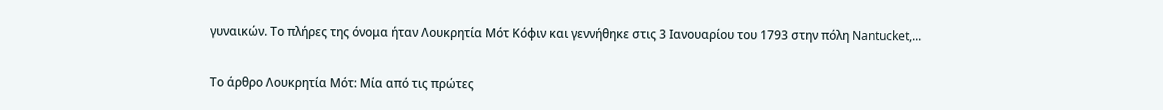γυναικών. Το πλήρες της όνομα ήταν Λουκρητία Μότ Κόφιν και γεννήθηκε στις 3 Ιανουαρίου του 1793 στην πόλη Nantucket,...

Το άρθρο Λουκρητία Μότ: Μία από τις πρώτες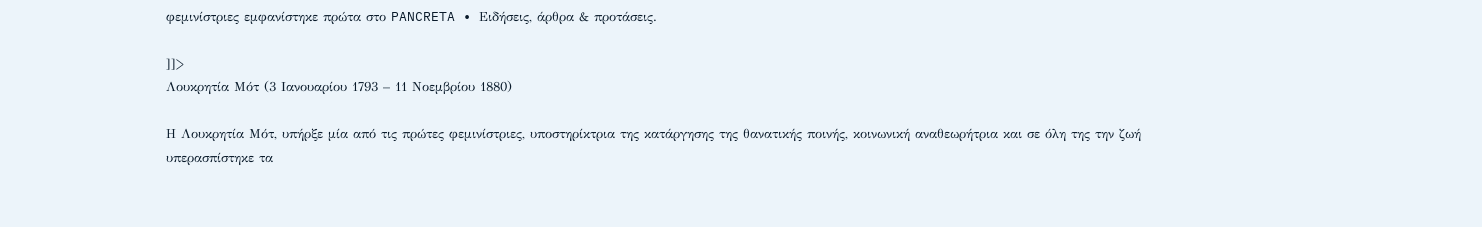φεμινίστριες εμφανίστηκε πρώτα στο PANCRETA ∙ Ειδήσεις, άρθρα & προτάσεις.

]]>
Λουκρητία Μότ (3 Ιανουαρίου 1793 – 11 Νοεμβρίου 1880)

Η Λουκρητία Μότ, υπήρξε μία από τις πρώτες φεμινίστριες, υποστηρίκτρια της κατάργησης της θανατικής ποινής, κοινωνική αναθεωρήτρια και σε όλη της την ζωή υπερασπίστηκε τα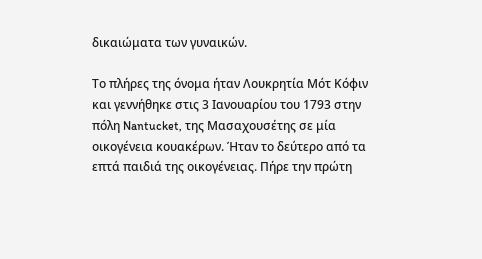δικαιώματα των γυναικών.

Το πλήρες της όνομα ήταν Λουκρητία Μότ Κόφιν και γεννήθηκε στις 3 Ιανουαρίου του 1793 στην πόλη Nantucket, της Μασαχουσέτης σε μία οικογένεια κουακέρων. Ήταν το δεύτερο από τα επτά παιδιά της οικογένειας. Πήρε την πρώτη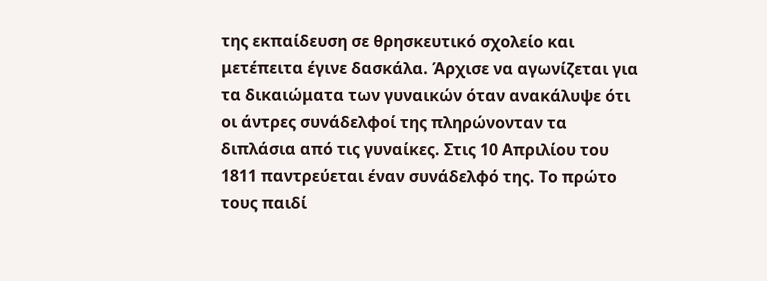της εκπαίδευση σε θρησκευτικό σχολείο και μετέπειτα έγινε δασκάλα. Άρχισε να αγωνίζεται για τα δικαιώματα των γυναικών όταν ανακάλυψε ότι οι άντρες συνάδελφοί της πληρώνονταν τα διπλάσια από τις γυναίκες. Στις 10 Απριλίου του 1811 παντρεύεται έναν συνάδελφό της. Το πρώτο τους παιδί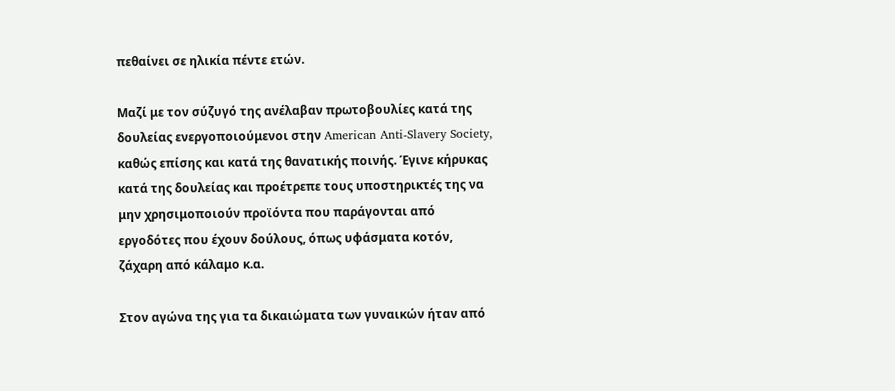πεθαίνει σε ηλικία πέντε ετών.

Μαζί με τον σύζυγό της ανέλαβαν πρωτοβουλίες κατά της δουλείας ενεργοποιούμενοι στην American Anti-Slavery Society, καθώς επίσης και κατά της θανατικής ποινής. Έγινε κήρυκας κατά της δουλείας και προέτρεπε τους υποστηρικτές της να μην χρησιμοποιούν προϊόντα που παράγονται από εργοδότες που έχουν δούλους, όπως υφάσματα κοτόν, ζάχαρη από κάλαμο κ.α.

Στον αγώνα της για τα δικαιώματα των γυναικών ήταν από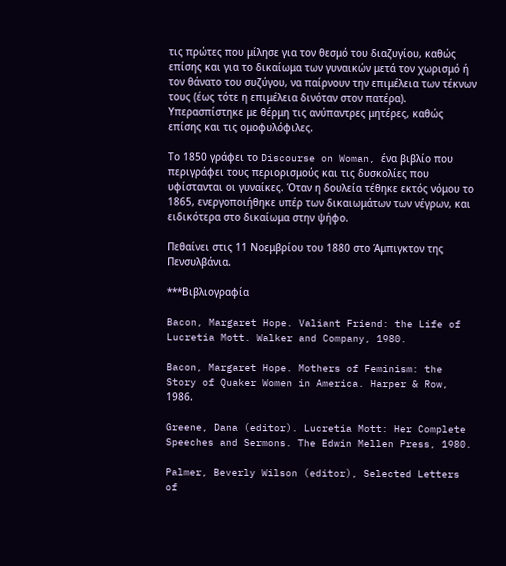τις πρώτες που μίλησε για τον θεσμό του διαζυγίου, καθώς επίσης και για το δικαίωμα των γυναικών μετά τον χωρισμό ή τον θάνατο του συζύγου, να παίρνουν την επιμέλεια των τέκνων τους (έως τότε η επιμέλεια δινόταν στον πατέρα). Υπερασπίστηκε με θέρμη τις ανύπαντρες μητέρες, καθώς επίσης και τις ομοφυλόφιλες.

Το 1850 γράφει το Discourse on Woman, ένα βιβλίο που περιγράφει τους περιορισμούς και τις δυσκολίες που υφίστανται οι γυναίκες. Όταν η δουλεία τέθηκε εκτός νόμου το 1865, ενεργοποιήθηκε υπέρ των δικαιωμάτων των νέγρων, και ειδικότερα στο δικαίωμα στην ψήφο.

Πεθαίνει στις 11 Νοεμβρίου του 1880 στο Άμπιγκτον της Πενσυλβάνια.

***Βιβλιογραφία

Bacon, Margaret Hope. Valiant Friend: the Life of Lucretia Mott. Walker and Company, 1980.

Bacon, Margaret Hope. Mothers of Feminism: the Story of Quaker Women in America. Harper & Row, 1986.

Greene, Dana (editor). Lucretia Mott: Her Complete Speeches and Sermons. The Edwin Mellen Press, 1980.

Palmer, Beverly Wilson (editor), Selected Letters of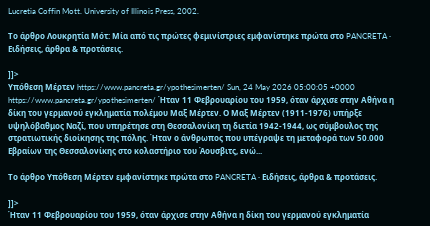Lucretia Coffin Mott. University of Illinois Press, 2002.

Το άρθρο Λουκρητία Μότ: Μία από τις πρώτες φεμινίστριες εμφανίστηκε πρώτα στο PANCRETA ∙ Ειδήσεις, άρθρα & προτάσεις.

]]>
Υπόθεση Μέρτεν https://www.pancreta.gr/ypothesimerten/ Sun, 24 May 2026 05:00:05 +0000 https://www.pancreta.gr/ypothesimerten/ Ήταν 11 Φεβρουαρίου του 1959, όταν άρχισε στην Αθήνα η δίκη του γερμανού εγκληματία πολέμου Μαξ Μέρτεν. Ο Μαξ Μέρτεν (1911-1976) υπήρξε υψηλόβαθμος Ναζί, που υπηρέτησε στη Θεσσαλονίκη τη διετία 1942-1944, ως σύμβουλος της στρατιωτικής διοίκησης της πόλης. Ήταν ο άνθρωπος που υπέγραψε τη μεταφορά των 50.000 Εβραίων της Θεσσαλονίκης στο κολαστήριο του Άουσβιτς, ενώ...

Το άρθρο Υπόθεση Μέρτεν εμφανίστηκε πρώτα στο PANCRETA ∙ Ειδήσεις, άρθρα & προτάσεις.

]]>
Ήταν 11 Φεβρουαρίου του 1959, όταν άρχισε στην Αθήνα η δίκη του γερμανού εγκληματία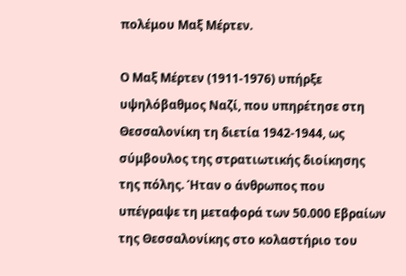πολέμου Μαξ Μέρτεν.

Ο Μαξ Μέρτεν (1911-1976) υπήρξε υψηλόβαθμος Ναζί, που υπηρέτησε στη Θεσσαλονίκη τη διετία 1942-1944, ως σύμβουλος της στρατιωτικής διοίκησης της πόλης. Ήταν ο άνθρωπος που υπέγραψε τη μεταφορά των 50.000 Εβραίων της Θεσσαλονίκης στο κολαστήριο του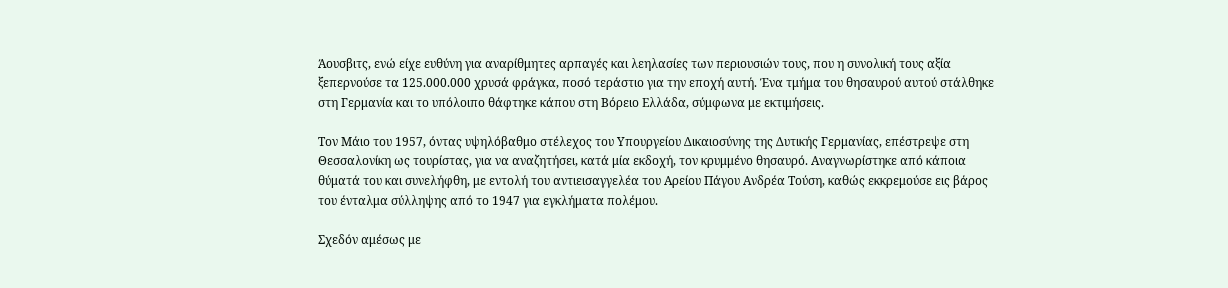Άουσβιτς, ενώ είχε ευθύνη για αναρίθμητες αρπαγές και λεηλασίες των περιουσιών τους, που η συνολική τους αξία ξεπερνούσε τα 125.000.000 χρυσά φράγκα, ποσό τεράστιο για την εποχή αυτή. Ένα τμήμα του θησαυρού αυτού στάλθηκε στη Γερμανία και το υπόλοιπο θάφτηκε κάπου στη Βόρειο Ελλάδα, σύμφωνα με εκτιμήσεις.

Τον Μάιο του 1957, όντας υψηλόβαθμο στέλεχος του Υπουργείου Δικαιοσύνης της Δυτικής Γερμανίας, επέστρεψε στη Θεσσαλονίκη ως τουρίστας, για να αναζητήσει, κατά μία εκδοχή, τον κρυμμένο θησαυρό. Αναγνωρίστηκε από κάποια θύματά του και συνελήφθη, με εντολή του αντιεισαγγελέα του Αρείου Πάγου Ανδρέα Τούση, καθώς εκκρεμούσε εις βάρος του ένταλμα σύλληψης από το 1947 για εγκλήματα πολέμου.

Σχεδόν αμέσως με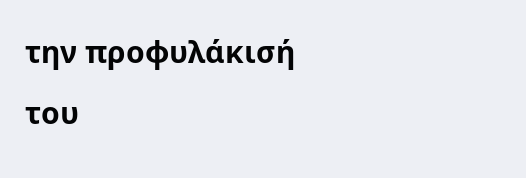την προφυλάκισή του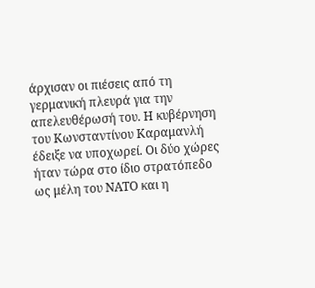άρχισαν οι πιέσεις από τη γερμανική πλευρά για την απελευθέρωσή του. Η κυβέρνηση του Κωνσταντίνου Καραμανλή έδειξε να υποχωρεί. Οι δύο χώρες ήταν τώρα στο ίδιο στρατόπεδο ως μέλη του ΝΑΤΟ και η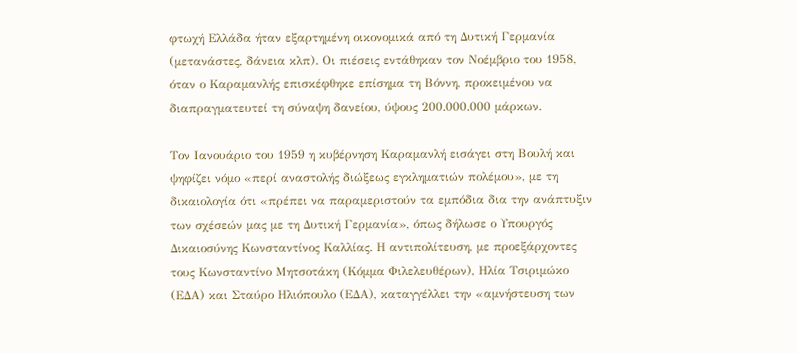φτωχή Ελλάδα ήταν εξαρτημένη οικονομικά από τη Δυτική Γερμανία (μετανάστες, δάνεια κλπ). Οι πιέσεις εντάθηκαν τον Νοέμβριο του 1958, όταν ο Καραμανλής επισκέφθηκε επίσημα τη Βόννη, προκειμένου να διαπραγματευτεί τη σύναψη δανείου, ύψους 200.000.000 μάρκων.

Τον Ιανουάριο του 1959 η κυβέρνηση Καραμανλή εισάγει στη Βουλή και ψηφίζει νόμο «περί αναστολής διώξεως εγκληματιών πολέμου», με τη δικαιολογία ότι «πρέπει να παραμεριστούν τα εμπόδια δια την ανάπτυξιν των σχέσεών μας με τη Δυτική Γερμανία», όπως δήλωσε ο Υπουργός Δικαιοσύνης Κωνσταντίνος Καλλίας. Η αντιπολίτευση, με προεξάρχοντες τους Κωνσταντίνο Μητσοτάκη (Κόμμα Φιλελευθέρων), Ηλία Τσιριμώκο (ΕΔΑ) και Σταύρο Ηλιόπουλο (ΕΔΑ), καταγγέλλει την «αμνήστευση των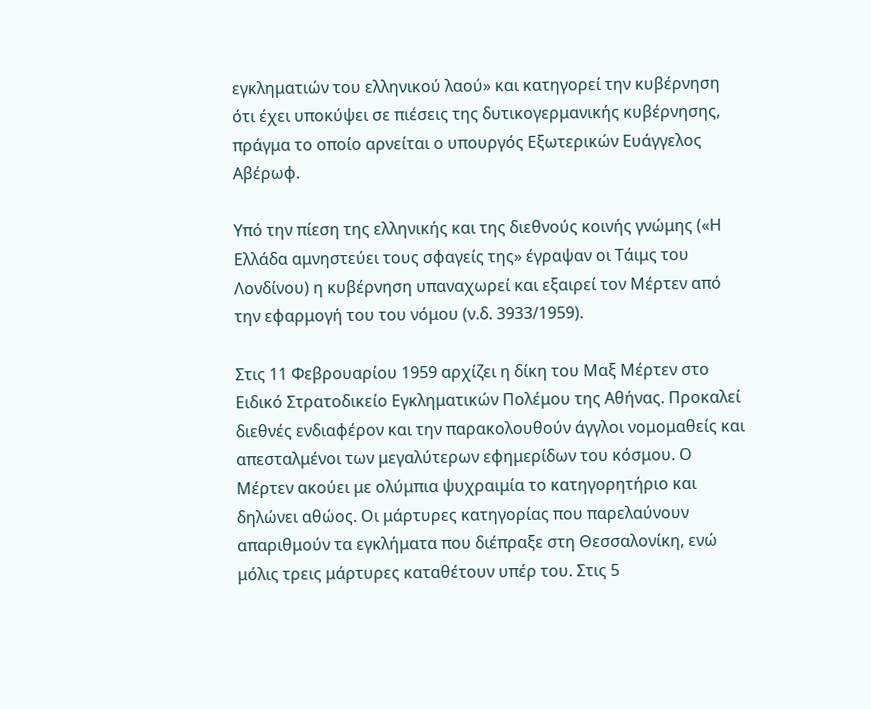εγκληματιών του ελληνικού λαού» και κατηγορεί την κυβέρνηση ότι έχει υποκύψει σε πιέσεις της δυτικογερμανικής κυβέρνησης, πράγμα το οποίο αρνείται ο υπουργός Εξωτερικών Ευάγγελος Αβέρωφ.

Υπό την πίεση της ελληνικής και της διεθνούς κοινής γνώμης («Η Ελλάδα αμνηστεύει τους σφαγείς της» έγραψαν οι Τάιμς του Λονδίνου) η κυβέρνηση υπαναχωρεί και εξαιρεί τον Μέρτεν από την εφαρμογή του του νόμου (ν.δ. 3933/1959).

Στις 11 Φεβρουαρίου 1959 αρχίζει η δίκη του Μαξ Μέρτεν στο Ειδικό Στρατοδικείο Εγκληματικών Πολέμου της Αθήνας. Προκαλεί διεθνές ενδιαφέρον και την παρακολουθούν άγγλοι νομομαθείς και απεσταλμένοι των μεγαλύτερων εφημερίδων του κόσμου. Ο Μέρτεν ακούει με ολύμπια ψυχραιμία το κατηγορητήριο και δηλώνει αθώος. Οι μάρτυρες κατηγορίας που παρελαύνουν απαριθμούν τα εγκλήματα που διέπραξε στη Θεσσαλονίκη, ενώ μόλις τρεις μάρτυρες καταθέτουν υπέρ του. Στις 5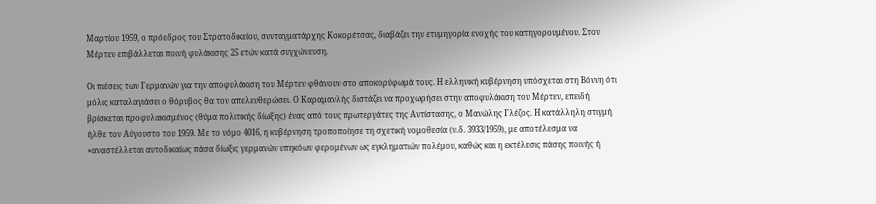Μαρτίου 1959, ο πρόεδρος του Στρατοδικείου, συνταγματάρχης Κοκορέτσας, διαβάζει την ετυμηγορία ενοχής του κατηγορουμένου. Στον Μέρτεν επιβάλλεται ποινή φυλάκισης 25 ετών κατά συγχώνευση.

Οι πιέσεις των Γερμανών για την αποφυλάκιση του Μέρτεν φθάνουν στο αποκορύφωμά τους. Η ελληνική κυβέρνηση υπόσχεται στη Βόννη ότι μόλις καταλαγιάσει ο θόρυβος θα τον απελευθερώσει. Ο Καραμανλής διστάζει να προχωρήσει στην αποφυλάκιση του Μέρτεν, επειδή βρίσκεται προφυλακισμένος (θύμα πολιτικής δίωξης) ένας από τους πρωτεργάτες της Αντίστασης, ο Μανώλης Γλέζος. Η κατάλληλη στιγμή ήλθε τον Αύγουστο του 1959. Με το νόμο 4016, η κυβέρνηση τροποποίησε τη σχετική νομοθεσία (ν.δ. 3933/1959), με αποτέλεσμα να «αναστέλλεται αυτοδικαίως πάσα δίωξις γερμανών υπηκόων φερομένων ως εγκληματιών πολέμου, καθώς και η εκτέλεσις πάσης ποινής ή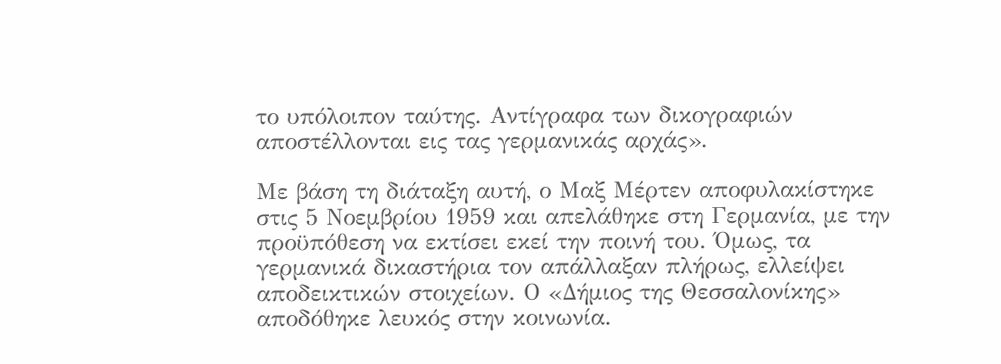το υπόλοιπον ταύτης. Αντίγραφα των δικογραφιών αποστέλλονται εις τας γερμανικάς αρχάς».

Με βάση τη διάταξη αυτή, ο Μαξ Μέρτεν αποφυλακίστηκε στις 5 Νοεμβρίου 1959 και απελάθηκε στη Γερμανία, με την προϋπόθεση να εκτίσει εκεί την ποινή του. Όμως, τα γερμανικά δικαστήρια τον απάλλαξαν πλήρως, ελλείψει αποδεικτικών στοιχείων. Ο «Δήμιος της Θεσσαλονίκης» αποδόθηκε λευκός στην κοινωνία.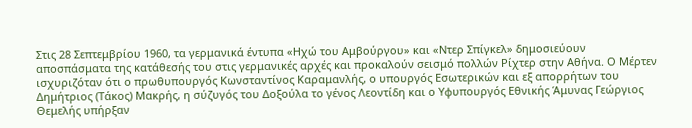Στις 28 Σεπτεμβρίου 1960, τα γερμανικά έντυπα «Ηχώ του Αμβούργου» και «Ντερ Σπίγκελ» δημοσιεύουν αποσπάσματα της κατάθεσής του στις γερμανικές αρχές και προκαλούν σεισμό πολλών Ρίχτερ στην Αθήνα. Ο Μέρτεν ισχυριζόταν ότι ο πρωθυπουργός Κωνσταντίνος Καραμανλής, ο υπουργός Εσωτερικών και εξ απορρήτων του Δημήτριος (Τάκος) Μακρής, η σύζυγός του Δοξούλα το γένος Λεοντίδη και ο Υφυπουργός Εθνικής Άμυνας Γεώργιος Θεμελής υπήρξαν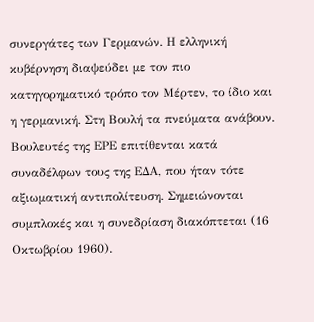συνεργάτες των Γερμανών. Η ελληνική κυβέρνηση διαψεύδει με τον πιο κατηγορηματικό τρόπο τον Μέρτεν, το ίδιο και η γερμανική. Στη Βουλή τα πνεύματα ανάβουν. Βουλευτές της ΕΡΕ επιτίθενται κατά συναδέλφων τους της ΕΔΑ, που ήταν τότε αξιωματική αντιπολίτευση. Σημειώνονται συμπλοκές και η συνεδρίαση διακόπτεται (16 Οκτωβρίου 1960).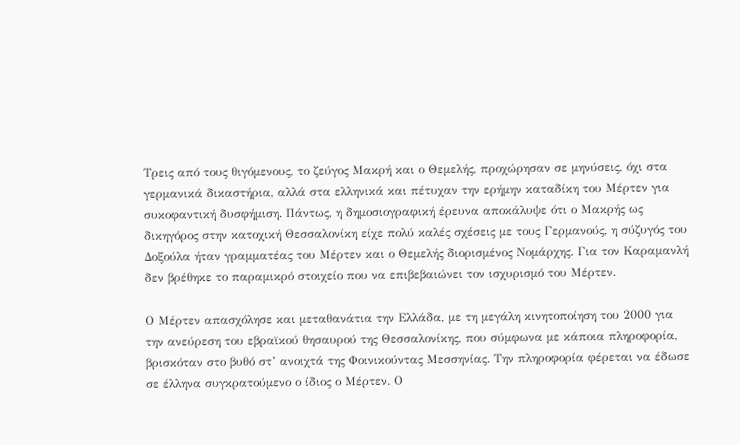Τρεις από τους θιγόμενους, το ζεύγος Μακρή και ο Θεμελής, προχώρησαν σε μηνύσεις, όχι στα γερμανικά δικαστήρια, αλλά στα ελληνικά και πέτυχαν την ερήμην καταδίκη του Μέρτεν για συκοφαντική δυσφήμιση. Πάντως, η δημοσιογραφική έρευνα αποκάλυψε ότι ο Μακρής ως δικηγόρος στην κατοχική Θεσσαλονίκη είχε πολύ καλές σχέσεις με τους Γερμανούς, η σύζυγός του Δοξούλα ήταν γραμματέας του Μέρτεν και ο Θεμελής διορισμένος Νομάρχης. Για τον Καραμανλή δεν βρέθηκε το παραμικρό στοιχείο που να επιβεβαιώνει τον ισχυρισμό του Μέρτεν.

Ο Μέρτεν απασχόλησε και μεταθανάτια την Ελλάδα, με τη μεγάλη κινητοποίηση του 2000 για την ανεύρεση του εβραϊκού θησαυρού της Θεσσαλονίκης, που σύμφωνα με κάποια πληροφορία, βρισκόταν στο βυθό στ’ ανοιχτά της Φοινικούντας Μεσσηνίας. Την πληροφορία φέρεται να έδωσε σε έλληνα συγκρατούμενο ο ίδιος ο Μέρτεν. Ο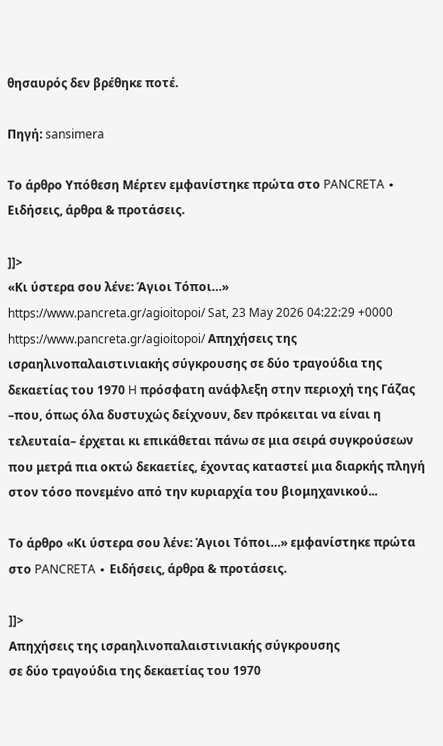θησαυρός δεν βρέθηκε ποτέ.

Πηγή: sansimera

Το άρθρο Υπόθεση Μέρτεν εμφανίστηκε πρώτα στο PANCRETA ∙ Ειδήσεις, άρθρα & προτάσεις.

]]>
«Κι ύστερα σου λένε: Άγιοι Τόποι…» https://www.pancreta.gr/agioitopoi/ Sat, 23 May 2026 04:22:29 +0000 https://www.pancreta.gr/agioitopoi/ Απηχήσεις της ισραηλινοπαλαιστινιακής σύγκρουσης σε δύο τραγούδια της δεκαετίας του 1970 H πρόσφατη ανάφλεξη στην περιοχή της Γάζας –που, όπως όλα δυστυχώς δείχνουν, δεν πρόκειται να είναι η τελευταία– έρχεται κι επικάθεται πάνω σε μια σειρά συγκρούσεων που μετρά πια οκτώ δεκαετίες, έχοντας καταστεί μια διαρκής πληγή στον τόσο πονεμένο από την κυριαρχία του βιομηχανικού...

Το άρθρο «Κι ύστερα σου λένε: Άγιοι Τόποι…» εμφανίστηκε πρώτα στο PANCRETA ∙ Ειδήσεις, άρθρα & προτάσεις.

]]>
Απηχήσεις της ισραηλινοπαλαιστινιακής σύγκρουσης
σε δύο τραγούδια της δεκαετίας του 1970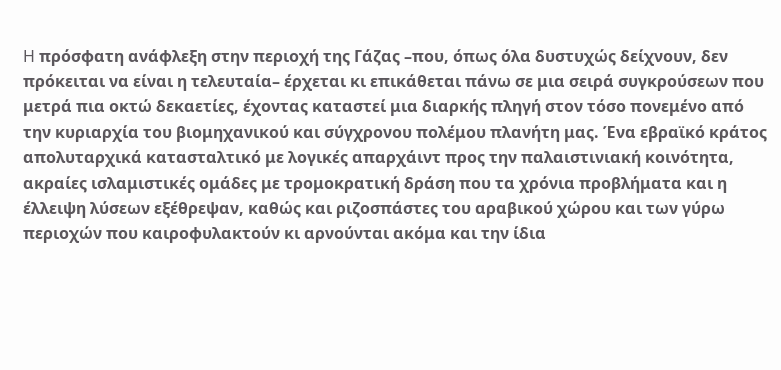H πρόσφατη ανάφλεξη στην περιοχή της Γάζας –που, όπως όλα δυστυχώς δείχνουν, δεν πρόκειται να είναι η τελευταία– έρχεται κι επικάθεται πάνω σε μια σειρά συγκρούσεων που μετρά πια οκτώ δεκαετίες, έχοντας καταστεί μια διαρκής πληγή στον τόσο πονεμένο από την κυριαρχία του βιομηχανικού και σύγχρονου πολέμου πλανήτη μας. Ένα εβραϊκό κράτος απολυταρχικά κατασταλτικό με λογικές απαρχάιντ προς την παλαιστινιακή κοινότητα, ακραίες ισλαμιστικές ομάδες με τρομοκρατική δράση που τα χρόνια προβλήματα και η έλλειψη λύσεων εξέθρεψαν, καθώς και ριζοσπάστες του αραβικού χώρου και των γύρω περιοχών που καιροφυλακτούν κι αρνούνται ακόμα και την ίδια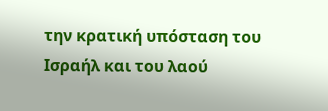την κρατική υπόσταση του Ισραήλ και του λαού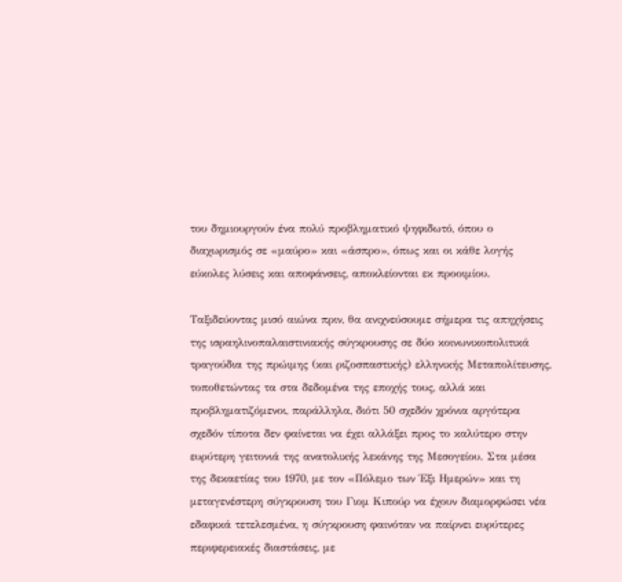του δημιουργούν ένα πολύ προβληματικό ψηφιδωτό, όπου ο διαχωρισμός σε «μαύρο» και «άσπρο», όπως και οι κάθε λογής εύκολες λύσεις και αποφάνσεις, αποκλείονται εκ προοιμίου.

Ταξιδεύοντας μισό αιώνα πριν, θα ανιχνεύσουμε σήμερα τις απηχήσεις της ισραηλινοπαλαιστινιακής σύγκρουσης σε δύο κοινωνικοπολιτικά τραγούδια της πρώιμης (και ριζοσπαστικής) ελληνικής Μεταπολίτευσης, τοποθετώντας τα στα δεδομένα της εποχής τους, αλλά και προβληματιζόμενοι, παράλληλα, διότι 50 σχεδόν χρόνια αργότερα σχεδόν τίποτα δεν φαίνεται να έχει αλλάξει προς το καλύτερο στην ευρύτερη γειτονιά της ανατολικής λεκάνης της Μεσογείου. Στα μέσα της δεκαετίας του 1970, με τον «Πόλεμο των Έξι Ημερών» και τη μεταγενέστερη σύγκρουση του Γιομ Κιπούρ να έχουν διαμορφώσει νέα εδαφικά τετελεσμένα, η σύγκρουση φαινόταν να παίρνει ευρύτερες περιφερειακές διαστάσεις, με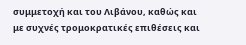συμμετοχή και του Λιβάνου, καθώς και με συχνές τρομοκρατικές επιθέσεις και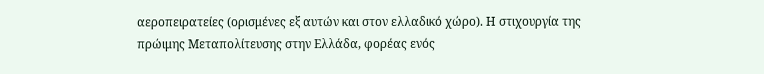αεροπειρατείες (ορισμένες εξ αυτών και στον ελλαδικό χώρο). Η στιχουργία της πρώιμης Μεταπολίτευσης στην Ελλάδα, φορέας ενός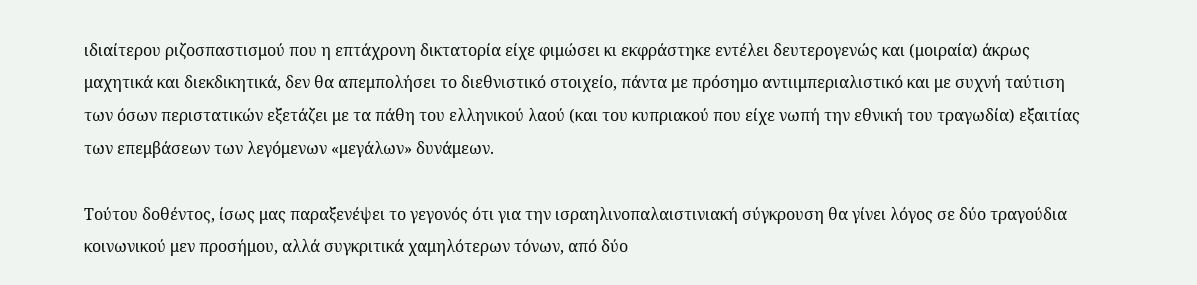ιδιαίτερου ριζοσπαστισμού που η επτάχρονη δικτατορία είχε φιμώσει κι εκφράστηκε εντέλει δευτερογενώς και (μοιραία) άκρως μαχητικά και διεκδικητικά, δεν θα απεμπολήσει το διεθνιστικό στοιχείο, πάντα με πρόσημο αντιιμπεριαλιστικό και με συχνή ταύτιση των όσων περιστατικών εξετάζει με τα πάθη του ελληνικού λαού (και του κυπριακού που είχε νωπή την εθνική του τραγωδία) εξαιτίας των επεμβάσεων των λεγόμενων «μεγάλων» δυνάμεων.

Τούτου δοθέντος, ίσως μας παραξενέψει το γεγονός ότι για την ισραηλινοπαλαιστινιακή σύγκρουση θα γίνει λόγος σε δύο τραγούδια κοινωνικού μεν προσήμου, αλλά συγκριτικά χαμηλότερων τόνων, από δύο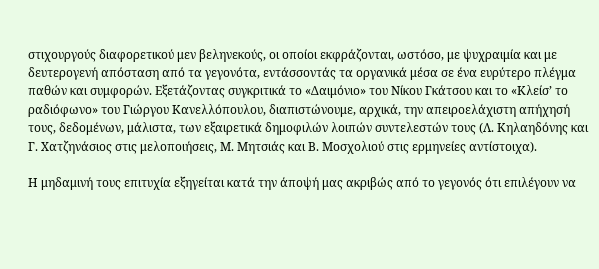στιχουργούς διαφορετικού μεν βεληνεκούς, οι οποίοι εκφράζονται, ωστόσο, με ψυχραιμία και με δευτερογενή απόσταση από τα γεγονότα, εντάσσοντάς τα οργανικά μέσα σε ένα ευρύτερο πλέγμα παθών και συμφορών. Εξετάζοντας συγκριτικά το «Δαιμόνιο» του Νίκου Γκάτσου και το «Κλείσ’ το ραδιόφωνο» του Γιώργου Κανελλόπουλου, διαπιστώνουμε, αρχικά, την απειροελάχιστη απήχησή τους, δεδομένων, μάλιστα, των εξαιρετικά δημοφιλών λοιπών συντελεστών τους (Λ. Κηλαηδόνης και Γ. Χατζηνάσιος στις μελοποιήσεις, Μ. Μητσιάς και Β. Μοσχολιού στις ερμηνείες αντίστοιχα).

Η μηδαμινή τους επιτυχία εξηγείται κατά την άποψή μας ακριβώς από το γεγονός ότι επιλέγουν να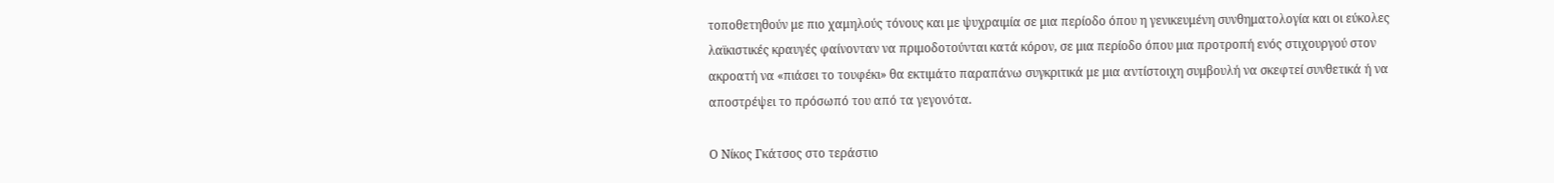τοποθετηθούν με πιο χαμηλούς τόνους και με ψυχραιμία σε μια περίοδο όπου η γενικευμένη συνθηματολογία και οι εύκολες λαϊκιστικές κραυγές φαίνονταν να πριμοδοτούνται κατά κόρον, σε μια περίοδο όπου μια προτροπή ενός στιχουργού στον ακροατή να «πιάσει το τουφέκι» θα εκτιμάτο παραπάνω συγκριτικά με μια αντίστοιχη συμβουλή να σκεφτεί συνθετικά ή να αποστρέψει το πρόσωπό του από τα γεγονότα.

Ο Νίκος Γκάτσος στο τεράστιο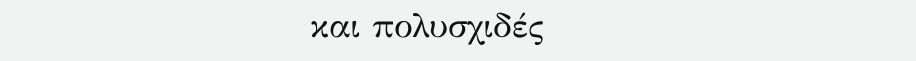και πολυσχιδές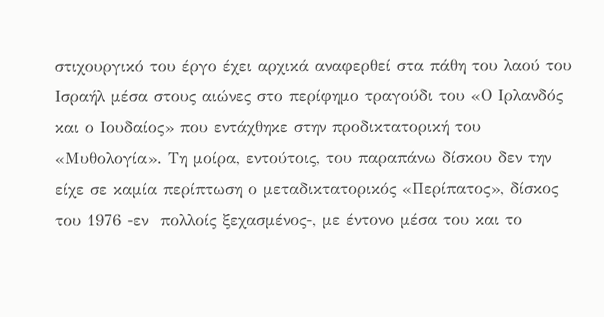στιχουργικό του έργο έχει αρχικά αναφερθεί στα πάθη του λαού του Ισραήλ μέσα στους αιώνες στο περίφημο τραγούδι του «Ο Ιρλανδός και ο Ιουδαίος» που εντάχθηκε στην προδικτατορική του «Μυθολογία». Τη μοίρα, εντούτοις, του παραπάνω δίσκου δεν την είχε σε καμία περίπτωση ο μεταδικτατορικός «Περίπατος», δίσκος του 1976 -εν  πολλοίς ξεχασμένος-, με έντονο μέσα του και το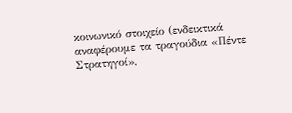κοινωνικό στοιχείο (ενδεικτικά αναφέρουμε τα τραγούδια «Πέντε Στρατηγοί»,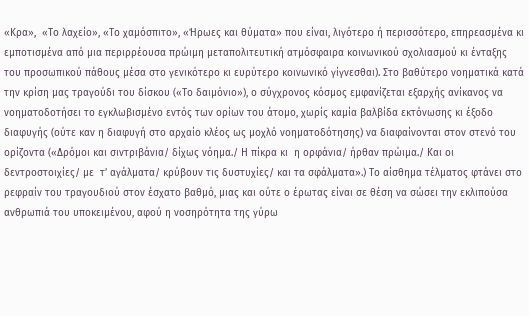«Κρα»,  «Το λαχείο», «Το χαμόσπιτο», «Ήρωες και θύματα» που είναι, λιγότερο ή περισσότερο, επηρεασμένα κι εμποτισμένα από μια περιρρέουσα πρώιμη μεταπολιτευτική ατμόσφαιρα κοινωνικού σχολιασμού κι ένταξης του προσωπικού πάθους μέσα στο γενικότερο κι ευρύτερο κοινωνικό γίγνεσθαι). Στο βαθύτερο νοηματικά κατά την κρίση μας τραγούδι του δίσκου («Το δαιμόνιο»), ο σύγχρονος κόσμος εμφανίζεται εξαρχής ανίκανος να νοηματοδοτήσει το εγκλωβισμένο εντός των ορίων του άτομο, χωρίς καμία βαλβίδα εκτόνωσης κι έξοδο διαφυγής (ούτε καν η διαφυγή στο αρχαίο κλέος ως μοχλό νοηματοδότησης) να διαφαίνονται στον στενό του ορίζοντα («Δρόμοι και σιντριβάνια/ δίχως νόημα./ Η πίκρα κι  η ορφάνια/ ήρθαν πρώιμα./ Και οι δεντροστοιχίες/ με  τ’ αγάλματα/ κρύβουν τις δυστυχίες/ και τα σφάλματα».) Το αίσθημα τέλματος φτάνει στο ρεφραίν του τραγουδιού στον έσχατο βαθμό, μιας και ούτε ο έρωτας είναι σε θέση να σώσει την εκλιπούσα ανθρωπιά του υποκειμένου, αφού η νοσηρότητα της γύρω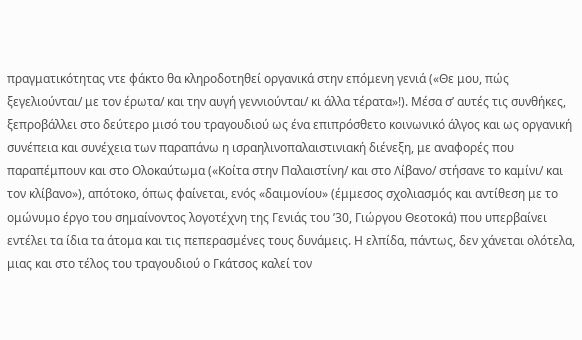πραγματικότητας ντε φάκτο θα κληροδοτηθεί οργανικά στην επόμενη γενιά («Θε μου, πώς ξεγελιούνται/ με τον έρωτα/ και την αυγή γεννιούνται/ κι άλλα τέρατα»!). Μέσα σ’ αυτές τις συνθήκες, ξεπροβάλλει στο δεύτερο μισό του τραγουδιού ως ένα επιπρόσθετο κοινωνικό άλγος και ως οργανική συνέπεια και συνέχεια των παραπάνω η ισραηλινοπαλαιστινιακή διένεξη, με αναφορές που παραπέμπουν και στο Ολοκαύτωμα («Κοίτα στην Παλαιστίνη/ και στο Λίβανο/ στήσανε το καμίνι/ και τον κλίβανο»), απότοκο, όπως φαίνεται, ενός «δαιμονίου» (έμμεσος σχολιασμός και αντίθεση με το ομώνυμο έργο του σημαίνοντος λογοτέχνη της Γενιάς του ’30, Γιώργου Θεοτοκά) που υπερβαίνει εντέλει τα ίδια τα άτομα και τις πεπερασμένες τους δυνάμεις. Η ελπίδα, πάντως, δεν χάνεται ολότελα, μιας και στο τέλος του τραγουδιού ο Γκάτσος καλεί τον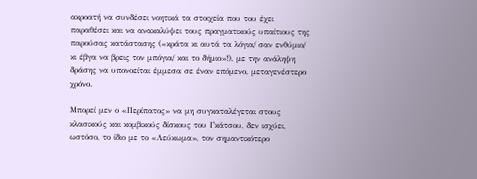ακροατή να συνδέσει νοητικά τα στοιχεία που του έχει παραθέσει και να ανακαλύψει τους πραγματικούς υπαίτιους της παρούσας κατάστασης («κράτα κι αυτά τα λόγια/ σαν ενθύμιο/ κι έβγα να βρεις τον μπόγια/ και το δήμιο»!), με την ανάληψη δράσης να υπονοείται έμμεσα σε έναν επόμενο, μεταγενέστερο χρόνο.

Μπορεί μεν ο «Περίπατος» να μη συγκαταλέγεται στους κλασικούς και κομβικούς δίσκους του Γκάτσου, δεν ισχύει, ωστόσο, το ίδιο με το «Λεύκωμα», τον σημαντικότερο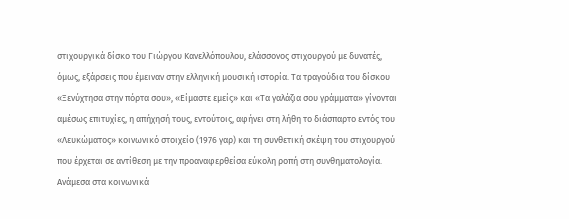στιχουργικά δίσκο του Γιώργου Κανελλόπουλου, ελάσσονος στιχουργού με δυνατές, όμως, εξάρσεις που έμειναν στην ελληνική μουσική ιστορία. Τα τραγούδια του δίσκου «Ξενύχτησα στην πόρτα σου», «Είμαστε εμείς» και «Τα γαλάζια σου γράμματα» γίνονται αμέσως επιτυχίες, η απήχησή τους, εντούτοις, αφήνει στη λήθη το διάσπαρτο εντός του «Λευκώματος» κοινωνικό στοιχείο (1976 γαρ) και τη συνθετική σκέψη του στιχουργού που έρχεται σε αντίθεση με την προαναφερθείσα εύκολη ροπή στη συνθηματολογία. Ανάμεσα στα κοινωνικά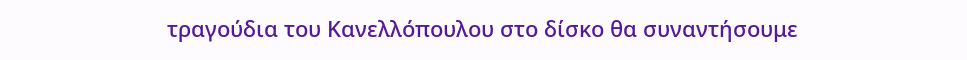τραγούδια του Κανελλόπουλου στο δίσκο θα συναντήσουμε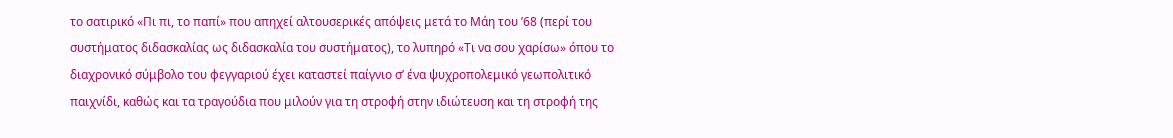το σατιρικό «Πι πι, το παπί» που απηχεί αλτουσερικές απόψεις μετά το Μάη του ’68 (περί του συστήματος διδασκαλίας ως διδασκαλία του συστήματος), το λυπηρό «Τι να σου χαρίσω» όπου το διαχρονικό σύμβολο του φεγγαριού έχει καταστεί παίγνιο σ’ ένα ψυχροπολεμικό γεωπολιτικό παιχνίδι, καθώς και τα τραγούδια που μιλούν για τη στροφή στην ιδιώτευση και τη στροφή της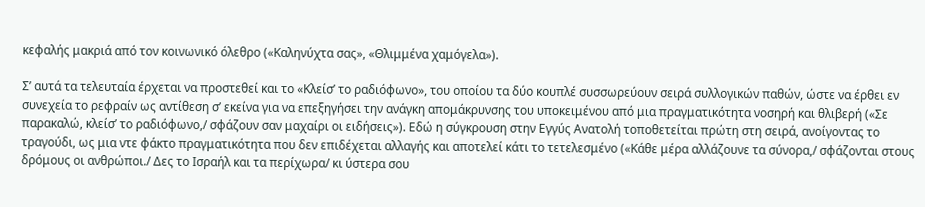κεφαλής μακριά από τον κοινωνικό όλεθρο («Καληνύχτα σας», «Θλιμμένα χαμόγελα»).

Σ’ αυτά τα τελευταία έρχεται να προστεθεί και το «Κλείσ’ το ραδιόφωνο», του οποίου τα δύο κουπλέ συσσωρεύουν σειρά συλλογικών παθών, ώστε να έρθει εν συνεχεία το ρεφραίν ως αντίθεση σ’ εκείνα για να επεξηγήσει την ανάγκη απομάκρυνσης του υποκειμένου από μια πραγματικότητα νοσηρή και θλιβερή («Σε παρακαλώ, κλείσ’ το ραδιόφωνο,/ σφάζουν σαν μαχαίρι οι ειδήσεις»). Εδώ η σύγκρουση στην Εγγύς Ανατολή τοποθετείται πρώτη στη σειρά, ανοίγοντας το τραγούδι, ως μια ντε φάκτο πραγματικότητα που δεν επιδέχεται αλλαγής και αποτελεί κάτι το τετελεσμένο («Κάθε μέρα αλλάζουνε τα σύνορα,/ σφάζονται στους δρόμους οι ανθρώποι./ Δες το Ισραήλ και τα περίχωρα/ κι ύστερα σου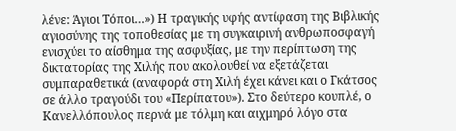λένε: Άγιοι Τόποι…») Η τραγικής υφής αντίφαση της Βιβλικής αγιοσύνης της τοποθεσίας με τη συγκαιρινή ανθρωποσφαγή ενισχύει το αίσθημα της ασφυξίας, με την περίπτωση της δικτατορίας της Χιλής που ακολουθεί να εξετάζεται συμπαραθετικά (αναφορά στη Χιλή έχει κάνει και ο Γκάτσος σε άλλο τραγούδι του «Περίπατου»). Στο δεύτερο κουπλέ, ο Κανελλόπουλος περνά με τόλμη και αιχμηρό λόγο στα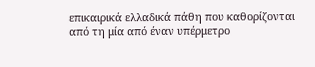επικαιρικά ελλαδικά πάθη που καθορίζονται από τη μία από έναν υπέρμετρο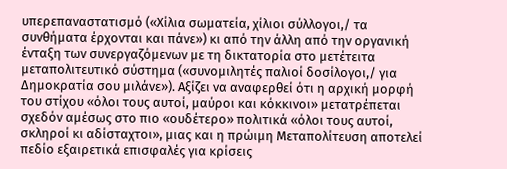υπερεπαναστατισμό («Χίλια σωματεία, χίλιοι σύλλογοι,/ τα συνθήματα έρχονται και πάνε») κι από την άλλη από την οργανική ένταξη των συνεργαζόμενων με τη δικτατορία στο μετέτειτα μεταπολιτευτικό σύστημα («συνομιλητές παλιοί δοσίλογοι,/ για Δημοκρατία σου μιλάνε»). Αξίζει να αναφερθεί ότι η αρχική μορφή του στίχου «όλοι τους αυτοί, μαύροι και κόκκινοι» μετατρέπεται σχεδόν αμέσως στο πιο «ουδέτερο» πολιτικά «όλοι τους αυτοί, σκληροί κι αδίσταχτοι», μιας και η πρώιμη Μεταπολίτευση αποτελεί πεδίο εξαιρετικά επισφαλές για κρίσεις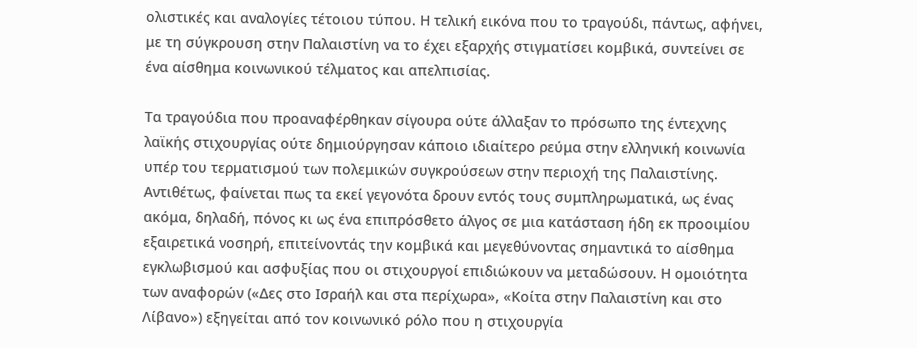ολιστικές και αναλογίες τέτοιου τύπου. Η τελική εικόνα που το τραγούδι, πάντως, αφήνει, με τη σύγκρουση στην Παλαιστίνη να το έχει εξαρχής στιγματίσει κομβικά, συντείνει σε ένα αίσθημα κοινωνικού τέλματος και απελπισίας.

Τα τραγούδια που προαναφέρθηκαν σίγουρα ούτε άλλαξαν το πρόσωπο της έντεχνης λαϊκής στιχουργίας ούτε δημιούργησαν κάποιο ιδιαίτερο ρεύμα στην ελληνική κοινωνία υπέρ του τερματισμού των πολεμικών συγκρούσεων στην περιοχή της Παλαιστίνης. Αντιθέτως, φαίνεται πως τα εκεί γεγονότα δρουν εντός τους συμπληρωματικά, ως ένας ακόμα, δηλαδή, πόνος κι ως ένα επιπρόσθετο άλγος σε μια κατάσταση ήδη εκ προοιμίου εξαιρετικά νοσηρή, επιτείνοντάς την κομβικά και μεγεθύνοντας σημαντικά το αίσθημα εγκλωβισμού και ασφυξίας που οι στιχουργοί επιδιώκουν να μεταδώσουν. Η ομοιότητα των αναφορών («Δες στο Ισραήλ και στα περίχωρα», «Κοίτα στην Παλαιστίνη και στο Λίβανο») εξηγείται από τον κοινωνικό ρόλο που η στιχουργία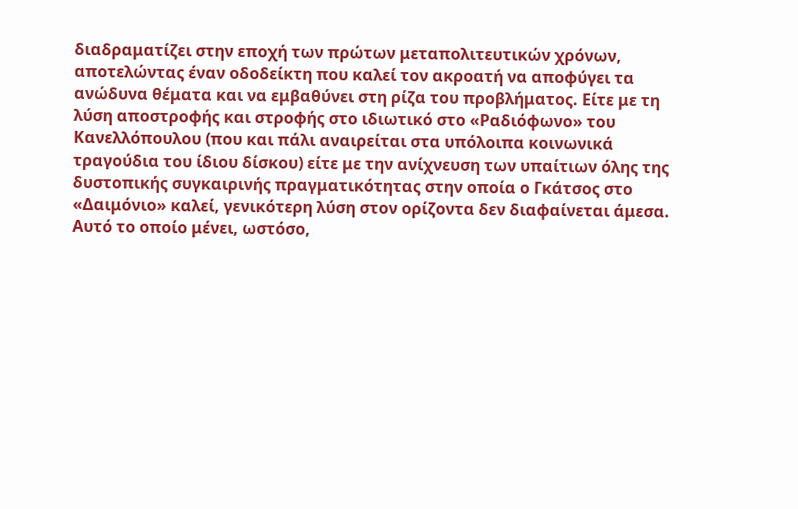διαδραματίζει στην εποχή των πρώτων μεταπολιτευτικών χρόνων, αποτελώντας έναν οδοδείκτη που καλεί τον ακροατή να αποφύγει τα ανώδυνα θέματα και να εμβαθύνει στη ρίζα του προβλήματος. Είτε με τη λύση αποστροφής και στροφής στο ιδιωτικό στο «Ραδιόφωνο» του Κανελλόπουλου (που και πάλι αναιρείται στα υπόλοιπα κοινωνικά τραγούδια του ίδιου δίσκου) είτε με την ανίχνευση των υπαίτιων όλης της δυστοπικής συγκαιρινής πραγματικότητας στην οποία ο Γκάτσος στο «Δαιμόνιο» καλεί, γενικότερη λύση στον ορίζοντα δεν διαφαίνεται άμεσα. Αυτό το οποίο μένει, ωστόσο,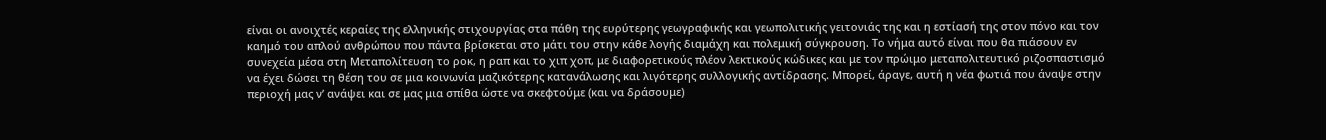είναι οι ανοιχτές κεραίες της ελληνικής στιχουργίας στα πάθη της ευρύτερης γεωγραφικής και γεωπολιτικής γειτονιάς της και η εστίασή της στον πόνο και τον καημό του απλού ανθρώπου που πάντα βρίσκεται στο μάτι του στην κάθε λογής διαμάχη και πολεμική σύγκρουση. Το νήμα αυτό είναι που θα πιάσουν εν συνεχεία μέσα στη Μεταπολίτευση το ροκ, η ραπ και το χιπ χοπ, με διαφορετικούς πλέον λεκτικούς κώδικες και με τον πρώιμο μεταπολιτευτικό ριζοσπαστισμό να έχει δώσει τη θέση του σε μια κοινωνία μαζικότερης κατανάλωσης και λιγότερης συλλογικής αντίδρασης. Μπορεί, άραγε, αυτή η νέα φωτιά που άναψε στην περιοχή μας ν’ ανάψει και σε μας μια σπίθα ώστε να σκεφτούμε (και να δράσουμε)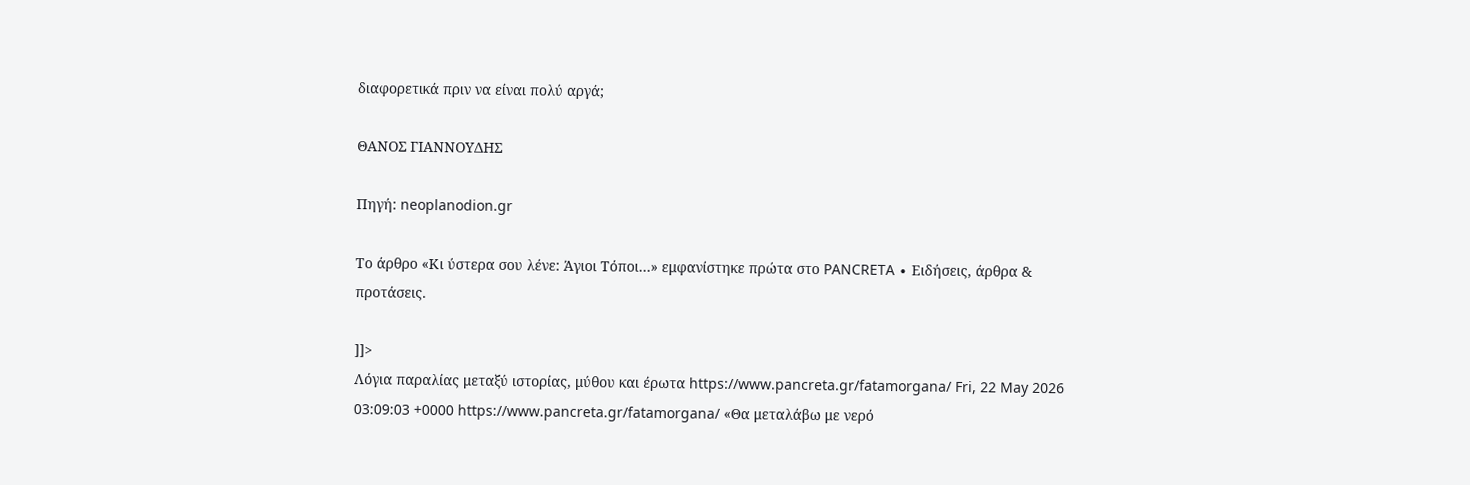διαφορετικά πριν να είναι πολύ αργά;

ΘΑΝΟΣ ΓΙΑΝΝΟΥΔΗΣ

Πηγή: neoplanodion.gr

Το άρθρο «Κι ύστερα σου λένε: Άγιοι Τόποι…» εμφανίστηκε πρώτα στο PANCRETA ∙ Ειδήσεις, άρθρα & προτάσεις.

]]>
Λόγια παραλίας μεταξύ ιστορίας, μύθου και έρωτα https://www.pancreta.gr/fatamorgana/ Fri, 22 May 2026 03:09:03 +0000 https://www.pancreta.gr/fatamorgana/ «Θα μεταλάβω με νερό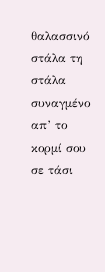θαλασσινό στάλα τη στάλα συναγμένο απ’ το κορμί σου σε τάσι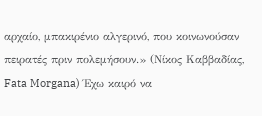αρχαίο, μπακιρένιο αλγερινό, που κοινωνούσαν πειρατές πριν πολεμήσουν.» (Νίκος Καββαδίας, Fata Morgana) Έχω καιρό να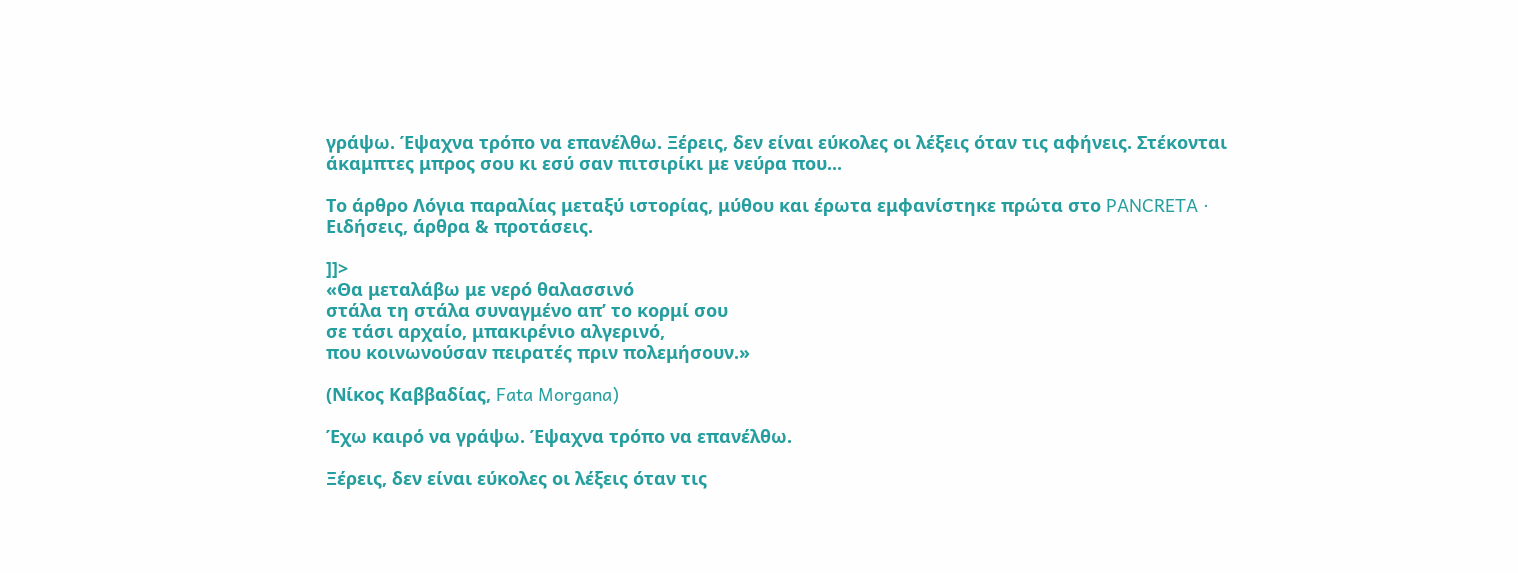γράψω. Έψαχνα τρόπο να επανέλθω. Ξέρεις, δεν είναι εύκολες οι λέξεις όταν τις αφήνεις. Στέκονται άκαμπτες μπρος σου κι εσύ σαν πιτσιρίκι με νεύρα που...

Το άρθρο Λόγια παραλίας μεταξύ ιστορίας, μύθου και έρωτα εμφανίστηκε πρώτα στο PANCRETA ∙ Ειδήσεις, άρθρα & προτάσεις.

]]>
«Θα μεταλάβω με νερό θαλασσινό
στάλα τη στάλα συναγμένο απ’ το κορμί σου
σε τάσι αρχαίο, μπακιρένιο αλγερινό,
που κοινωνούσαν πειρατές πριν πολεμήσουν.»

(Νίκος Καββαδίας, Fata Morgana)

Έχω καιρό να γράψω. Έψαχνα τρόπο να επανέλθω.

Ξέρεις, δεν είναι εύκολες οι λέξεις όταν τις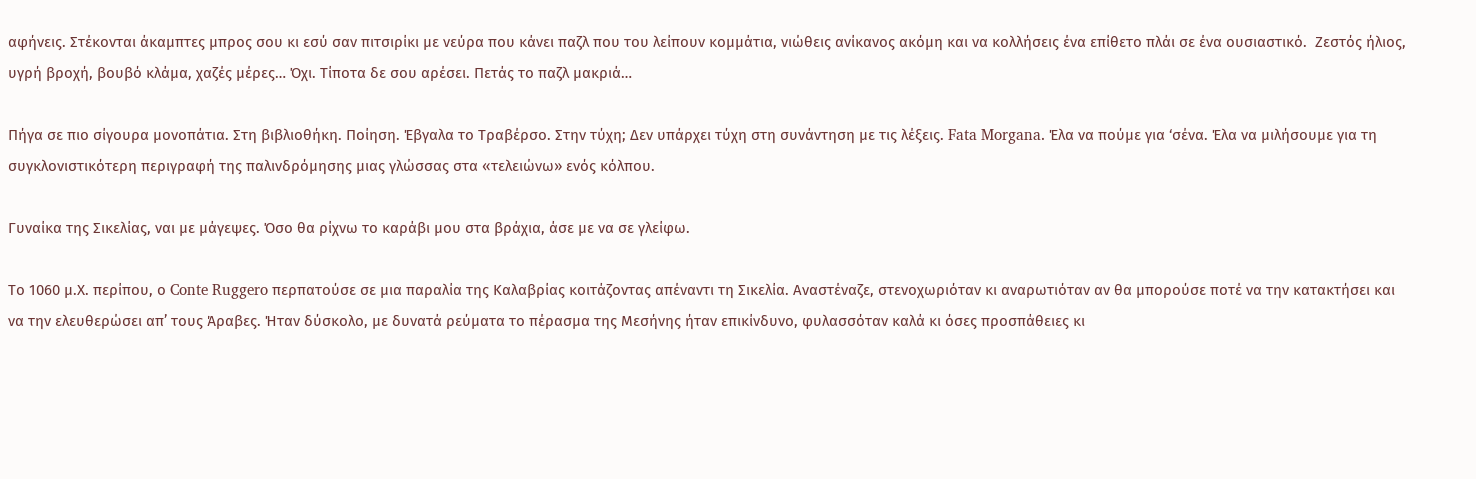αφήνεις. Στέκονται άκαμπτες μπρος σου κι εσύ σαν πιτσιρίκι με νεύρα που κάνει παζλ που του λείπουν κομμάτια, νιώθεις ανίκανος ακόμη και να κολλήσεις ένα επίθετο πλάι σε ένα ουσιαστικό.  Ζεστός ήλιος, υγρή βροχή, βουβό κλάμα, χαζές μέρες… Όχι. Τίποτα δε σου αρέσει. Πετάς το παζλ μακριά…

Πήγα σε πιο σίγουρα μονοπάτια. Στη βιβλιοθήκη. Ποίηση. Έβγαλα το Τραβέρσο. Στην τύχη; Δεν υπάρχει τύχη στη συνάντηση με τις λέξεις. Fata Morgana. Έλα να πούμε για ‘σένα. Έλα να μιλήσουμε για τη συγκλονιστικότερη περιγραφή της παλινδρόμησης μιας γλώσσας στα «τελειώνω» ενός κόλπου.

Γυναίκα της Σικελίας, ναι με μάγεψες. Όσο θα ρίχνω το καράβι μου στα βράχια, άσε με να σε γλείφω.

Το 1060 μ.Χ. περίπου, ο Conte Ruggero περπατούσε σε μια παραλία της Καλαβρίας κοιτάζοντας απέναντι τη Σικελία. Αναστέναζε, στενοχωριόταν κι αναρωτιόταν αν θα μπορούσε ποτέ να την κατακτήσει και να την ελευθερώσει απ’ τους Άραβες. Ήταν δύσκολο, με δυνατά ρεύματα το πέρασμα της Μεσήνης ήταν επικίνδυνο, φυλασσόταν καλά κι όσες προσπάθειες κι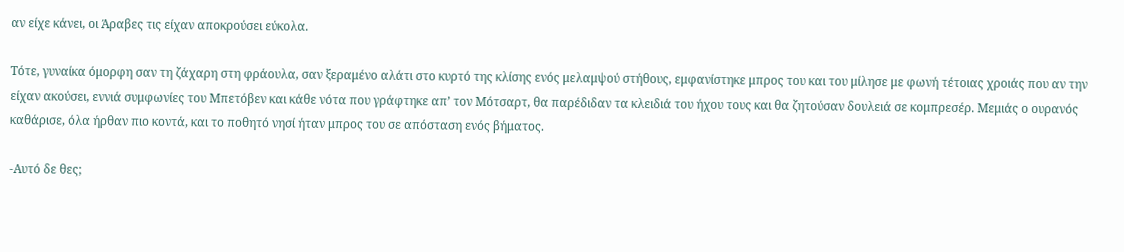αν είχε κάνει, οι Άραβες τις είχαν αποκρούσει εύκολα.

Τότε, γυναίκα όμορφη σαν τη ζάχαρη στη φράουλα, σαν ξεραμένο αλάτι στο κυρτό της κλίσης ενός μελαμψού στήθους, εμφανίστηκε μπρος του και του μίλησε με φωνή τέτοιας χροιάς που αν την είχαν ακούσει, εννιά συμφωνίες του Μπετόβεν και κάθε νότα που γράφτηκε απ’ τον Μότσαρτ, θα παρέδιδαν τα κλειδιά του ήχου τους και θα ζητούσαν δουλειά σε κομπρεσέρ. Μεμιάς ο ουρανός καθάρισε, όλα ήρθαν πιο κοντά, και το ποθητό νησί ήταν μπρος του σε απόσταση ενός βήματος.

-Αυτό δε θες;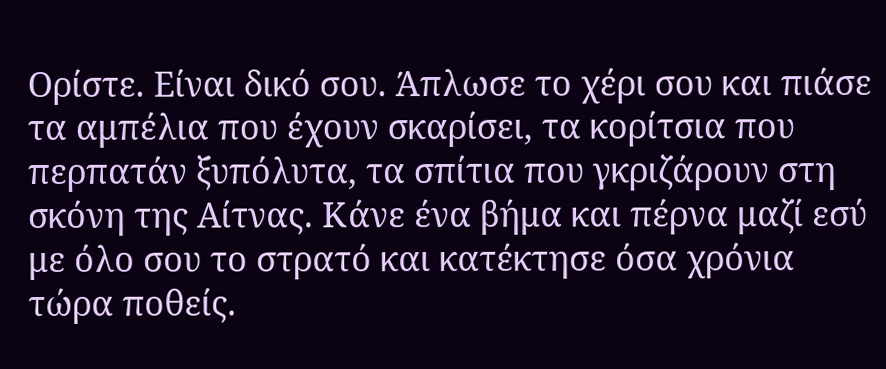Ορίστε. Είναι δικό σου. Άπλωσε το χέρι σου και πιάσε τα αμπέλια που έχουν σκαρίσει, τα κορίτσια που περπατάν ξυπόλυτα, τα σπίτια που γκριζάρουν στη σκόνη της Αίτνας. Κάνε ένα βήμα και πέρνα μαζί εσύ με όλο σου το στρατό και κατέκτησε όσα χρόνια τώρα ποθείς.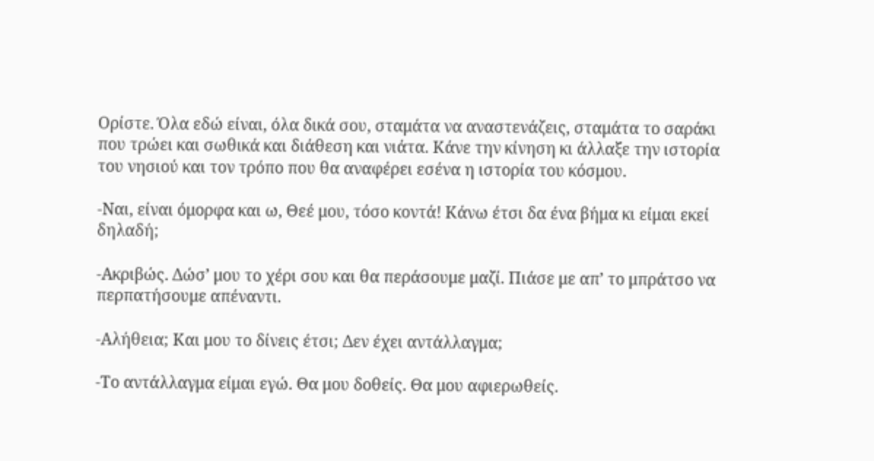Ορίστε. Όλα εδώ είναι, όλα δικά σου, σταμάτα να αναστενάζεις, σταμάτα το σαράκι που τρώει και σωθικά και διάθεση και νιάτα. Κάνε την κίνηση κι άλλαξε την ιστορία του νησιού και τον τρόπο που θα αναφέρει εσένα η ιστορία του κόσμου.

-Ναι, είναι όμορφα και ω, Θεέ μου, τόσο κοντά! Κάνω έτσι δα ένα βήμα κι είμαι εκεί δηλαδή;

-Ακριβώς. Δώσ’ μου το χέρι σου και θα περάσουμε μαζί. Πιάσε με απ’ το μπράτσο να περπατήσουμε απέναντι.

-Αλήθεια; Και μου το δίνεις έτσι; Δεν έχει αντάλλαγμα;

-Το αντάλλαγμα είμαι εγώ. Θα μου δοθείς. Θα μου αφιερωθείς.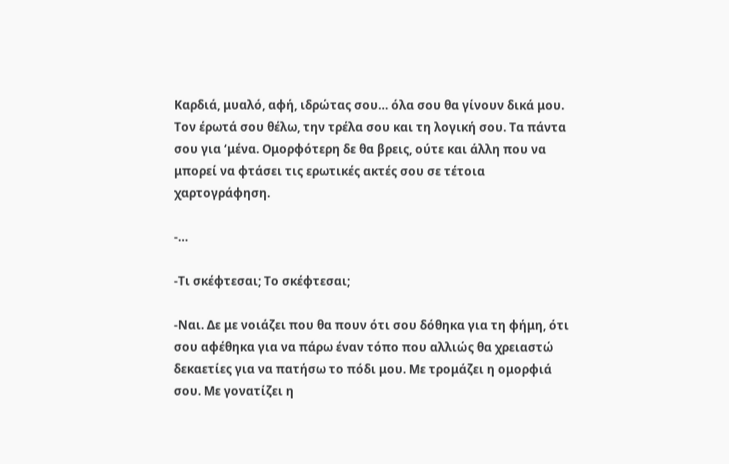Καρδιά, μυαλό, αφή, ιδρώτας σου… όλα σου θα γίνουν δικά μου. Τον έρωτά σου θέλω, την τρέλα σου και τη λογική σου. Τα πάντα σου για ‘μένα. Ομορφότερη δε θα βρεις, ούτε και άλλη που να μπορεί να φτάσει τις ερωτικές ακτές σου σε τέτοια χαρτογράφηση.

-…

-Τι σκέφτεσαι; Το σκέφτεσαι;

-Ναι. Δε με νοιάζει που θα πουν ότι σου δόθηκα για τη φήμη, ότι σου αφέθηκα για να πάρω έναν τόπο που αλλιώς θα χρειαστώ δεκαετίες για να πατήσω το πόδι μου. Με τρομάζει η ομορφιά σου. Με γονατίζει η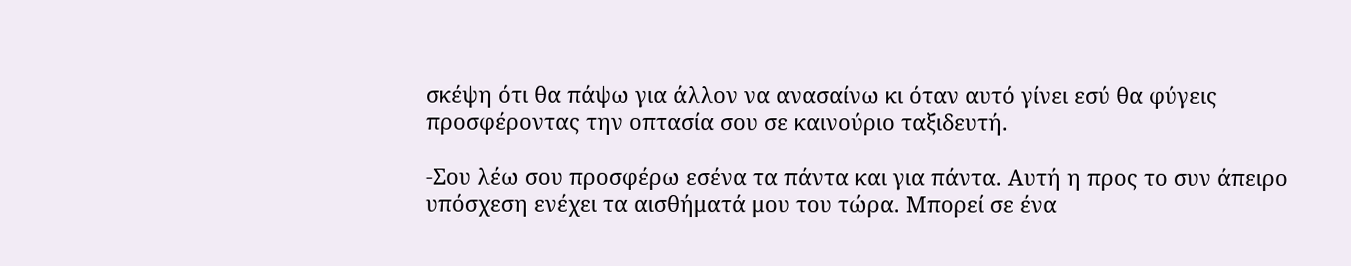σκέψη ότι θα πάψω για άλλον να ανασαίνω κι όταν αυτό γίνει εσύ θα φύγεις προσφέροντας την οπτασία σου σε καινούριο ταξιδευτή.

-Σου λέω σου προσφέρω εσένα τα πάντα και για πάντα. Αυτή η προς το συν άπειρο υπόσχεση ενέχει τα αισθήματά μου του τώρα. Μπορεί σε ένα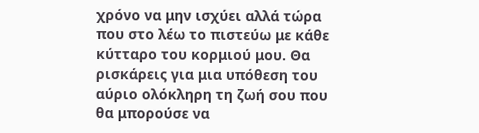χρόνο να μην ισχύει αλλά τώρα που στο λέω το πιστεύω με κάθε κύτταρο του κορμιού μου. Θα ρισκάρεις για μια υπόθεση του αύριο ολόκληρη τη ζωή σου που θα μπορούσε να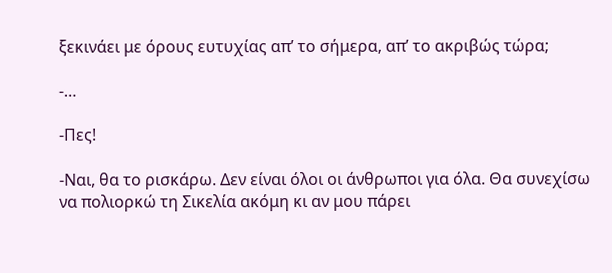ξεκινάει με όρους ευτυχίας απ’ το σήμερα, απ’ το ακριβώς τώρα;

-…

-Πες!

-Ναι, θα το ρισκάρω. Δεν είναι όλοι οι άνθρωποι για όλα. Θα συνεχίσω να πολιορκώ τη Σικελία ακόμη κι αν μου πάρει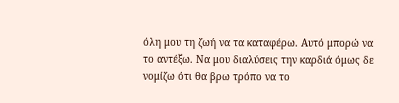όλη μου τη ζωή να τα καταφέρω. Αυτό μπορώ να το αντέξω. Να μου διαλύσεις την καρδιά όμως δε νομίζω ότι θα βρω τρόπο να το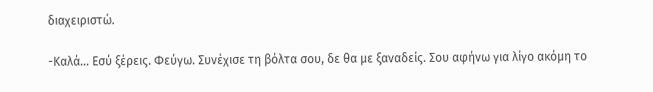διαχειριστώ.

-Καλά… Εσύ ξέρεις. Φεύγω. Συνέχισε τη βόλτα σου, δε θα με ξαναδείς. Σου αφήνω για λίγο ακόμη το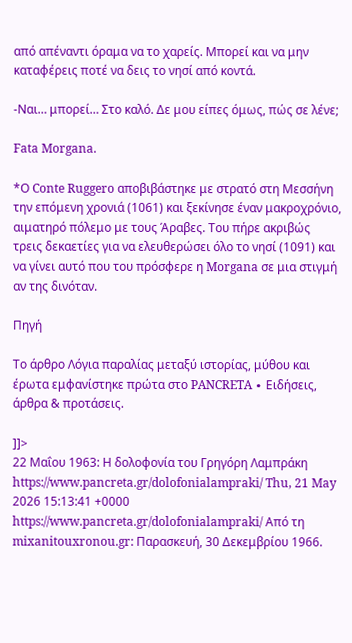από απέναντι όραμα να το χαρείς. Μπορεί και να μην καταφέρεις ποτέ να δεις το νησί από κοντά.

-Ναι… μπορεί… Στο καλό. Δε μου είπες όμως, πώς σε λένε;

Fata Morgana.

*Ο Conte Ruggero αποβιβάστηκε με στρατό στη Μεσσήνη την επόμενη χρονιά (1061) και ξεκίνησε έναν μακροχρόνιο, αιματηρό πόλεμο με τους Άραβες. Του πήρε ακριβώς τρεις δεκαετίες για να ελευθερώσει όλο το νησί (1091) και να γίνει αυτό που του πρόσφερε η Morgana σε μια στιγμή αν της δινόταν.

Πηγή

Το άρθρο Λόγια παραλίας μεταξύ ιστορίας, μύθου και έρωτα εμφανίστηκε πρώτα στο PANCRETA ∙ Ειδήσεις, άρθρα & προτάσεις.

]]>
22 Μαΐου 1963: Η δολοφονία του Γρηγόρη Λαμπράκη https://www.pancreta.gr/dolofonialampraki/ Thu, 21 May 2026 15:13:41 +0000 https://www.pancreta.gr/dolofonialampraki/ Από τη mixanitouxronou.gr: Παρασκευή, 30 Δεκεμβρίου 1966.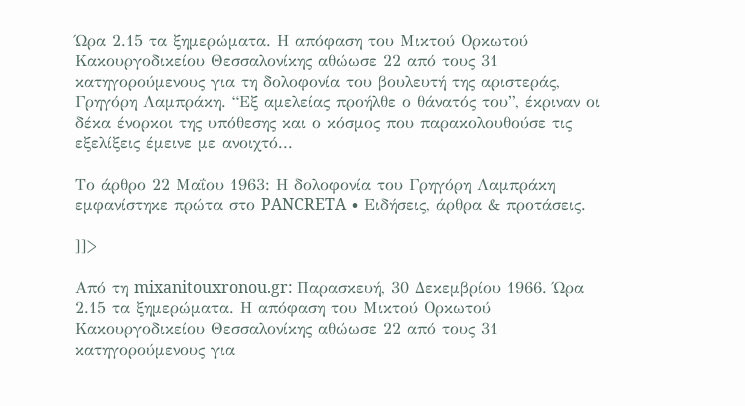Ώρα 2.15 τα ξημερώματα. Η απόφαση του Μικτού Ορκωτού Κακουργοδικείου Θεσσαλονίκης αθώωσε 22 από τους 31 κατηγορούμενους για τη δολοφονία του βουλευτή της αριστεράς, Γρηγόρη Λαμπράκη. “Εξ αμελείας προήλθε ο θάνατός του”, έκριναν οι δέκα ένορκοι της υπόθεσης και ο κόσμος που παρακολουθούσε τις εξελίξεις έμεινε με ανοιχτό...

Το άρθρο 22 Μαΐου 1963: Η δολοφονία του Γρηγόρη Λαμπράκη εμφανίστηκε πρώτα στο PANCRETA ∙ Ειδήσεις, άρθρα & προτάσεις.

]]>

Από τη mixanitouxronou.gr: Παρασκευή, 30 Δεκεμβρίου 1966. Ώρα 2.15 τα ξημερώματα. Η απόφαση του Μικτού Ορκωτού Κακουργοδικείου Θεσσαλονίκης αθώωσε 22 από τους 31 κατηγορούμενους για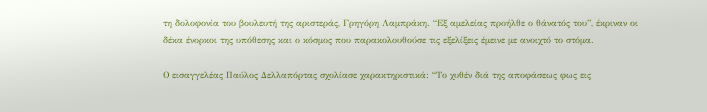τη δολοφονία του βουλευτή της αριστεράς, Γρηγόρη Λαμπράκη. “Εξ αμελείας προήλθε ο θάνατός του”, έκριναν οι δέκα ένορκοι της υπόθεσης και ο κόσμος που παρακολουθούσε τις εξελίξεις έμεινε με ανοιχτό το στόμα.

Ο εισαγγελέας Παύλος Δελλαπόρτας σχολίασε χαρακτηριστικά: “Το χυθέν διά της αποφάσεως φως εις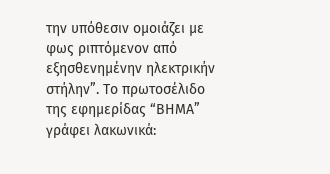την υπόθεσιν ομοιάζει με φως ριπτόμενον από εξησθενημένην ηλεκτρικήν στήλην”. Το πρωτοσέλιδο της εφημερίδας “ΒΗΜΑ” γράφει λακωνικά: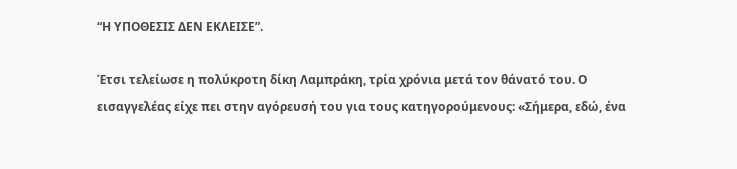“Η ΥΠΟΘΕΣΙΣ ΔΕΝ ΕΚΛΕΙΣΕ”.

Έτσι τελείωσε η πολύκροτη δίκη Λαμπράκη, τρία χρόνια μετά τον θάνατό του. Ο εισαγγελέας είχε πει στην αγόρευσή του για τους κατηγορούμενους: «Σήμερα, εδώ, ένα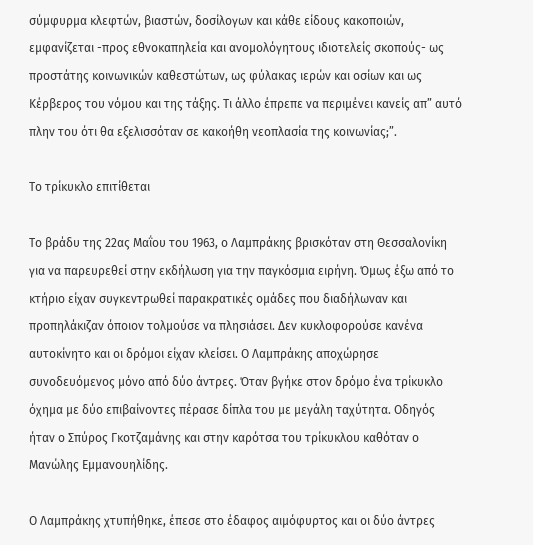σύμφυρμα κλεφτών, βιαστών, δοσίλογων και κάθε είδους κακοποιών, εμφανίζεται -προς εθνοκαπηλεία και ανομολόγητους ιδιοτελείς σκοπούς- ως προστάτης κοινωνικών καθεστώτων, ως φύλακας ιερών και οσίων και ως Κέρβερος του νόμου και της τάξης. Τι άλλο έπρεπε να περιμένει κανείς απ” αυτό πλην του ότι θα εξελισσόταν σε κακοήθη νεοπλασία της κοινωνίας;”.

Το τρίκυκλο επιτίθεται

Το βράδυ της 22ας Μαΐου του 1963, ο Λαμπράκης βρισκόταν στη Θεσσαλονίκη για να παρευρεθεί στην εκδήλωση για την παγκόσμια ειρήνη. Όμως έξω από το κτήριο είχαν συγκεντρωθεί παρακρατικές ομάδες που διαδήλωναν και προπηλάκιζαν όποιον τολμούσε να πλησιάσει. Δεν κυκλοφορούσε κανένα αυτοκίνητο και οι δρόμοι είχαν κλείσει. Ο Λαμπράκης αποχώρησε συνοδευόμενος μόνο από δύο άντρες. Όταν βγήκε στον δρόμο ένα τρίκυκλο όχημα με δύο επιβαίνοντες πέρασε δίπλα του με μεγάλη ταχύτητα. Οδηγός ήταν ο Σπύρος Γκοτζαμάνης και στην καρότσα του τρίκυκλου καθόταν ο Μανώλης Εμμανουηλίδης.

Ο Λαμπράκης χτυπήθηκε, έπεσε στο έδαφος αιμόφυρτος και οι δύο άντρες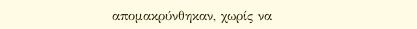απομακρύνθηκαν, χωρίς να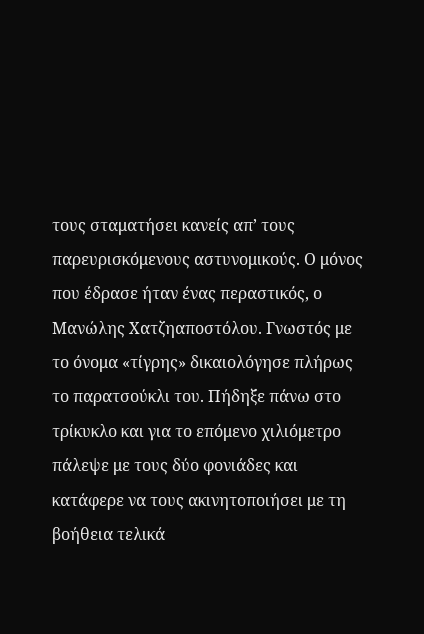τους σταματήσει κανείς απ’ τους παρευρισκόμενους αστυνομικούς. Ο μόνος που έδρασε ήταν ένας περαστικός, ο Μανώλης Χατζηαποστόλου. Γνωστός με το όνομα «τίγρης» δικαιολόγησε πλήρως το παρατσούκλι του. Πήδηξε πάνω στο τρίκυκλο και για το επόμενο χιλιόμετρο πάλεψε με τους δύο φονιάδες και κατάφερε να τους ακινητοποιήσει με τη βοήθεια τελικά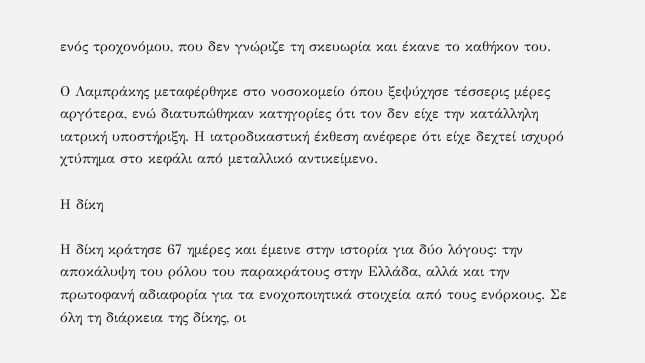ενός τροχονόμου, που δεν γνώριζε τη σκευωρία και έκανε το καθήκον του.

Ο Λαμπράκης μεταφέρθηκε στο νοσοκομείο όπου ξεψύχησε τέσσερις μέρες αργότερα, ενώ διατυπώθηκαν κατηγορίες ότι τον δεν είχε την κατάλληλη ιατρική υποστήριξη. Η ιατροδικαστική έκθεση ανέφερε ότι είχε δεχτεί ισχυρό χτύπημα στο κεφάλι από μεταλλικό αντικείμενο.

Η δίκη

Η δίκη κράτησε 67 ημέρες και έμεινε στην ιστορία για δύο λόγους: την αποκάλυψη του ρόλου του παρακράτους στην Ελλάδα, αλλά και την πρωτοφανή αδιαφορία για τα ενοχοποιητικά στοιχεία από τους ενόρκους. Σε όλη τη διάρκεια της δίκης, οι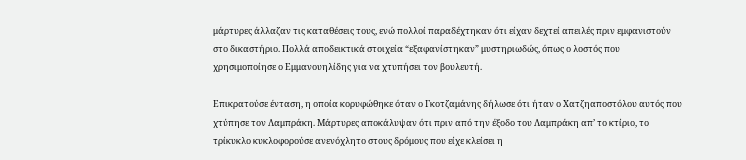μάρτυρες άλλαζαν τις καταθέσεις τους, ενώ πολλοί παραδέχτηκαν ότι είχαν δεχτεί απειλές πριν εμφανιστούν στο δικαστήριο. Πολλά αποδεικτικά στοιχεία “εξαφανίστηκαν” μυστηριωδώς, όπως ο λοστός που χρησιμοποίησε ο Εμμανουηλίδης για να χτυπήσει τον βουλευτή.

Επικρατούσε ένταση, η οποία κορυφώθηκε όταν ο Γκοτζαμάνης δήλωσε ότι ήταν ο Χατζηαποστόλου αυτός που χτύπησε τον Λαμπράκη. Μάρτυρες αποκάλυψαν ότι πριν από την έξοδο του Λαμπράκη απ’ το κτίριο, το τρίκυκλο κυκλοφορούσε ανενόχλητο στους δρόμους που είχε κλείσει η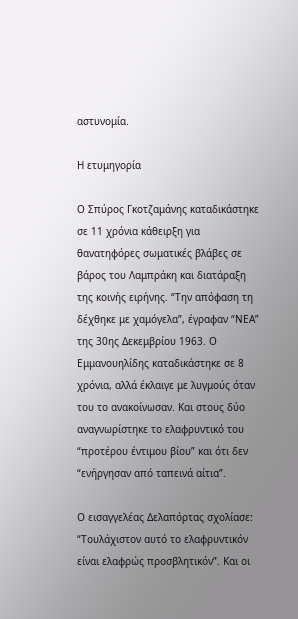αστυνομία.

Η ετυμηγορία

Ο Σπύρος Γκοτζαμάνης καταδικάστηκε σε 11 χρόνια κάθειρξη για θανατηφόρες σωματικές βλάβες σε βάρος του Λαμπράκη και διατάραξη της κοινής ειρήνης. “Την απόφαση τη δέχθηκε με χαμόγελα”, έγραφαν “ΝΕΑ” της 30ης Δεκεμβρίου 1963. Ο Εμμανουηλίδης καταδικάστηκε σε 8 χρόνια, αλλά έκλαιγε με λυγμούς όταν του το ανακοίνωσαν. Και στους δύο αναγνωρίστηκε το ελαφρυντικό του “προτέρου έντιμου βίου” και ότι δεν “ενήργησαν από ταπεινά αίτια”.

Ο εισαγγελέας Δελαπόρτας σχολίασε: “Τουλάχιστον αυτό το ελαφρυντικόν είναι ελαφρώς προσβλητικόν”. Και οι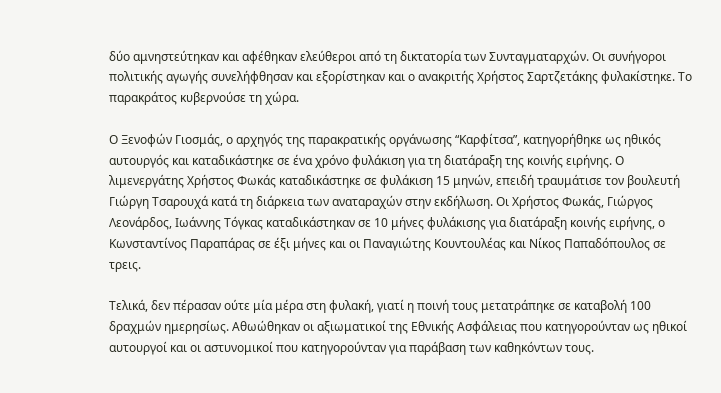δύο αμνηστεύτηκαν και αφέθηκαν ελεύθεροι από τη δικτατορία των Συνταγματαρχών. Οι συνήγοροι πολιτικής αγωγής συνελήφθησαν και εξορίστηκαν και ο ανακριτής Χρήστος Σαρτζετάκης φυλακίστηκε. Το παρακράτος κυβερνούσε τη χώρα.

Ο Ξενοφών Γιοσμάς, ο αρχηγός της παρακρατικής οργάνωσης “Καρφίτσα”, κατηγορήθηκε ως ηθικός αυτουργός και καταδικάστηκε σε ένα χρόνο φυλάκιση για τη διατάραξη της κοινής ειρήνης. Ο λιμενεργάτης Χρήστος Φωκάς καταδικάστηκε σε φυλάκιση 15 μηνών, επειδή τραυμάτισε τον βουλευτή Γιώργη Τσαρουχά κατά τη διάρκεια των αναταραχών στην εκδήλωση. Οι Χρήστος Φωκάς, Γιώργος Λεονάρδος, Ιωάννης Τόγκας καταδικάστηκαν σε 10 μήνες φυλάκισης για διατάραξη κοινής ειρήνης, ο Κωνσταντίνος Παραπάρας σε έξι μήνες και οι Παναγιώτης Κουντουλέας και Νίκος Παπαδόπουλος σε τρεις.

Τελικά, δεν πέρασαν ούτε μία μέρα στη φυλακή, γιατί η ποινή τους μετατράπηκε σε καταβολή 100 δραχμών ημερησίως. Αθωώθηκαν οι αξιωματικοί της Εθνικής Ασφάλειας που κατηγορούνταν ως ηθικοί αυτουργοί και οι αστυνομικοί που κατηγορούνταν για παράβαση των καθηκόντων τους.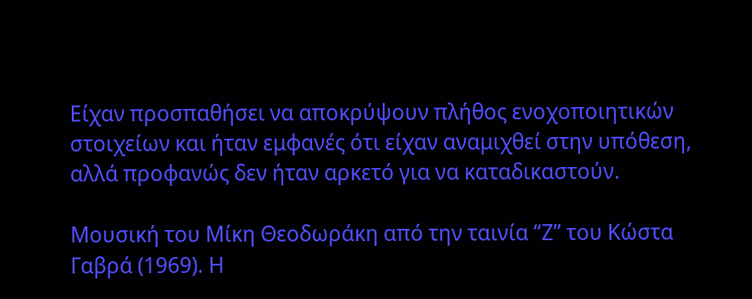Είχαν προσπαθήσει να αποκρύψουν πλήθος ενοχοποιητικών στοιχείων και ήταν εμφανές ότι είχαν αναμιχθεί στην υπόθεση, αλλά προφανώς δεν ήταν αρκετό για να καταδικαστούν.

Μουσική του Μίκη Θεοδωράκη από την ταινία “Ζ” του Κώστα Γαβρά (1969). Η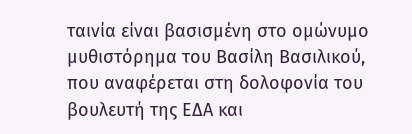ταινία είναι βασισμένη στο ομώνυμο μυθιστόρημα του Βασίλη Βασιλικού, που αναφέρεται στη δολοφονία του βουλευτή της ΕΔΑ και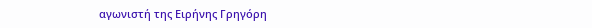αγωνιστή της Ειρήνης Γρηγόρη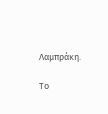Λαμπράκη.

Το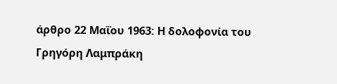άρθρο 22 Μαΐου 1963: Η δολοφονία του Γρηγόρη Λαμπράκη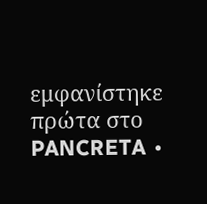εμφανίστηκε πρώτα στο PANCRETA ∙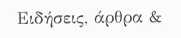Ειδήσεις, άρθρα &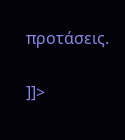προτάσεις.

]]>